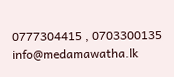0777304415 , 0703300135     info@medamawatha.lk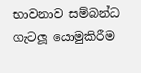භාවනාව සම්බන්ධ ගැටලූ යොමුකිරීම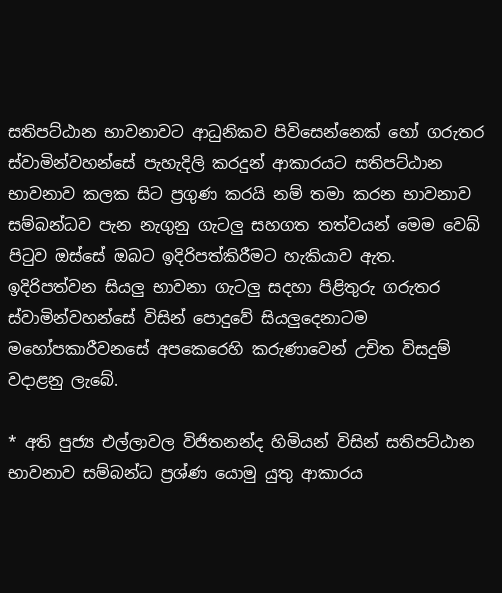සතිපට්ඨාන භාවනාවට ආධුනිකව පිවිසෙන්නෙක් හෝ ගරුතර ස්වාමින්වහන්සේ පැහැදිලි කරදුන් ආකාරයට සතිපට්ඨාන භාවනාව කලක සිට ප්‍රගුණ කරයි නම් තමා කරන භාවනාව සම්බන්ධව පැන නැගුනු ගැටලු සහගත තත්වයන් මෙම වෙබ් පිටුව ඔස්සේ ඔබට ඉදිරිපත්කිරීමට හැකියාව ඇත.  ඉදිරිපත්වන සියලු භාවනා ගැටලු සදහා පිළිතුරු ගරුතර ස්වාමින්වහන්සේ විසින් පොදුවේ සියලුදෙනාටම මහෝපකාරීවනසේ අපකෙරෙහි කරුණාවෙන් උචිත විසදුම් වදාළනු ලැබේ.

* අති පුජ්‍ය එල්ලාවල විජිතනන්ද හිමියන් විසින් සතිපට්ඨාන භාවනාව සම්බන්ධ ප්‍රශ්ණ යොමු යුතු ආකාරය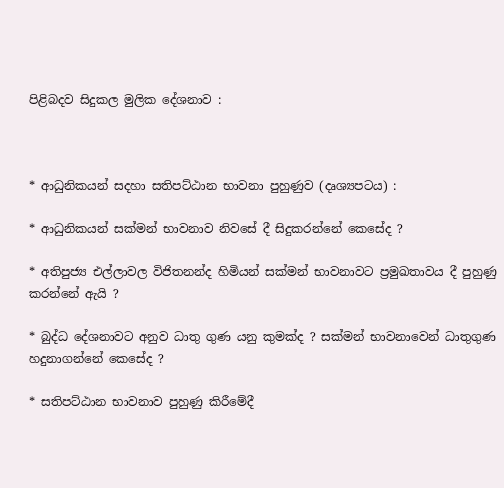පිළිබදව සිදුකල මුලික දේශනාව :



* ආධුනිකයන් සදහා සතිපට්ඨාන භාවනා පුහුණුව (දෘශ්‍යපටය) :

* ආධුනිකයන් සක්මන් භාවනාව නිවසේ දී සිදුකරන්නේ කෙසේද ?

* අතිපුජ්‍ය එල්ලාවල විජිතනන්ද හිමියන් සක්මන් භාවනාවට ප්‍රමුඛතාවය දී පුහුණු කරන්නේ ඇයි ?

* බුද්ධ දේශනාවට අනුව ධාතු ගුණ යනු කුමක්ද ? සක්මන් භාවනාවෙන් ධාතුගුණ හදුනාගන්නේ කෙසේද ?

* සතිපට්ඨාන භාවනාව පුහුණු කිරීමේදී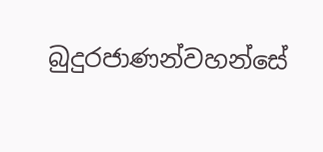බුදුරජාණන්වහන්සේ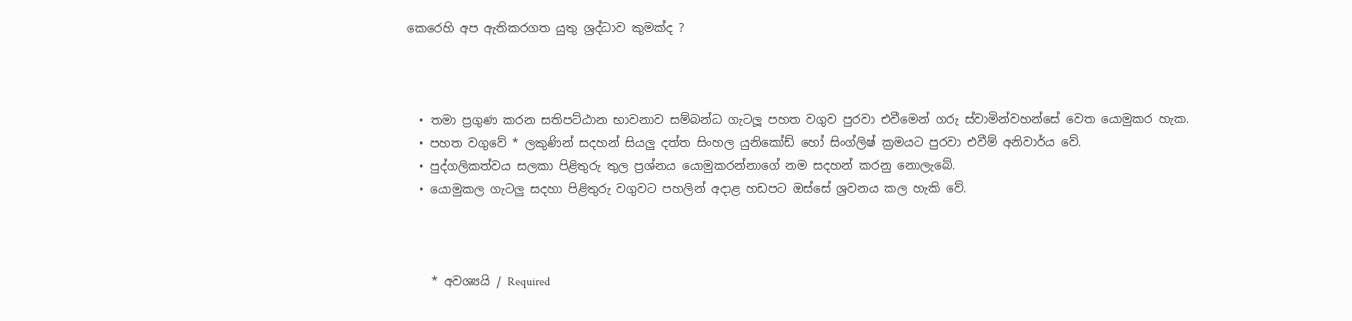කෙරෙහි අප ඇතිකරගත යුතු ශ්‍රද්ධාව කුමක්ද ?



  • තමා ප්‍රගුණ කරන සතිපට්ඨාන භාවනාව සම්බන්ධ ගැටලූ පහත වගුව පුරවා එවීමෙන් ගරු ස්වාමින්වහන්සේ වෙත යොමුකර හැක.
  • පහත වගුවේ * ලකුණින් සදහන් සියලු දත්ත සිංහල යුනිකෝඩ් හෝ සිංග්ලිෂ් ක්‍රමයට පුරවා එවීම් අනිවාර්ය වේ.
  • පුද්ගලිකත්වය සලකා පිළිතුරු තුල ප්‍රශ්නය යොමුකරන්නාගේ නම සදහන් කරනු නොලැබේ.
  • යොමුකල ගැටලු සදහා පිළිතුරු වගුවට පහලින් අදාළ හඩපට ඔස්සේ ශ්‍රවනය කල හැකි වේ.



    * අවශ්‍යයි / Required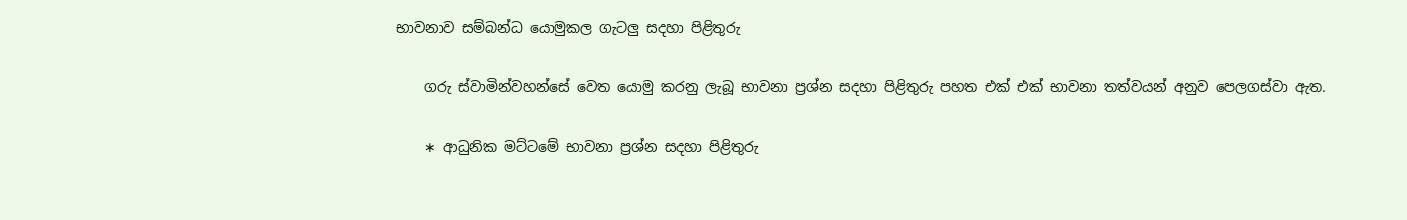භාවනාව සම්බන්ධ යොමුකල ගැටලු සදහා පිළිතුරු

    ගරු ස්වාමින්වහන්සේ වෙත යොමු කරනු ලැබූ භාවනා ප්‍රශ්න සදහා පිළිතුරු පහත එක් එක් භාවනා තත්වයන් අනුව පෙලගස්වා ඇත.

    ∗ ආධුනික මට්ටමේ භාවනා ප්‍රශ්න සදහා පිළිතුරු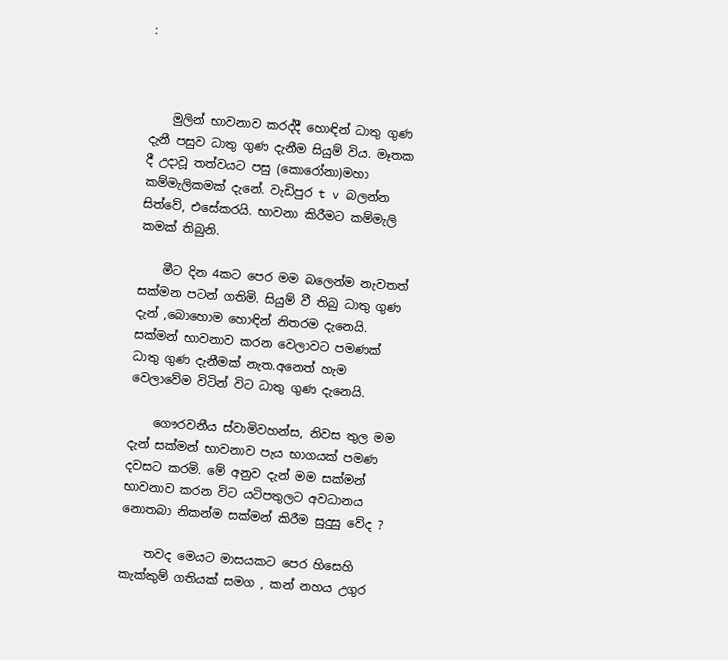:



    මුලින් භාවනාව කරද්දී හොඳින් ධාතු ගුණ දැනී පසුව ධාතු ගුණ දැනීම සියුම් විය. මෑතක දී උදාවූ තත්වයට පසු (කොරෝනා)මහා කම්මැලිකමක් දැනේ. වැඩිපුර t v බලන්න සිත්වේ, එසේකරයි. භාවනා කිරීමට කම්මැලි කමක් තිබුනි.

    මීට දින 4කට පෙර මම බලෙන්ම නැවතත් සක්මන පටන් ගතිමි. සියුම් වී තිබු ධාතු ගුණ දැන් ,බොහොම හොඳින් නිතරම දැනෙයි. සක්මන් භාවනාව කරන වෙලාවට පමණක් ධාතු ගුණ දැනීමක් නැත.අනෙත් හැම වෙලාවේම විටින් විට ධාතු ගුණ දැනෙයි.

    ගෞරවනීය ස්වාමිවහන්ස, නිවස තුල මම දැන් සක්මන් භාවනාව පැය භාගයක් පමණ දවසට කරමි. මේ අනුව දැන් මම සක්මන් භාවනාව කරන විට යටිපතුලට අවධානය නොතබා නිකන්ම සක්මන් කිරීම සුදුසු වේද ?

    තවද මෙයට මාසයකට පෙර හිසෙහි කැක්කුම් ගතියක් සමග , කන් නහය උගුර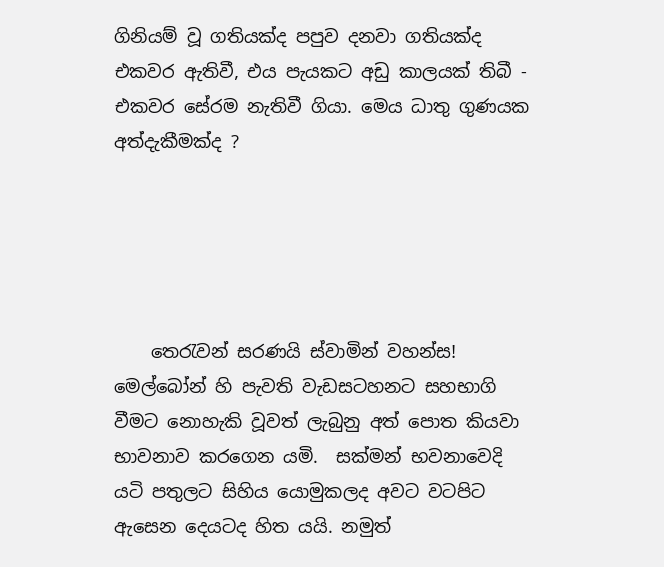ගිනියම් වූ ගතියක්ද පපුව දනවා ගතියක්ද එකවර ඇතිවී, එය පැයකට අඩු කාලයක් තිබී - එකවර සේරම නැතිවී ගියා. මෙය ධාතු ගුණයක අත්දැකීමක්ද ?





    තෙරැවන් සරණයි ස්වාමින් වහන්ස! මෙල්බෝන් හි පැවති වැඩසටහනට සහභාගි වීමට නොහැකි වූවත් ලැබුනු අත් පොත කියවා භාවනාව කරගෙන යමි.  සක්මන් භවනාවෙදි යටි පතුලට සිහිය යොමුකලද අවට වටපිට ඇසෙන දෙයටද හිත යයි. නමුත්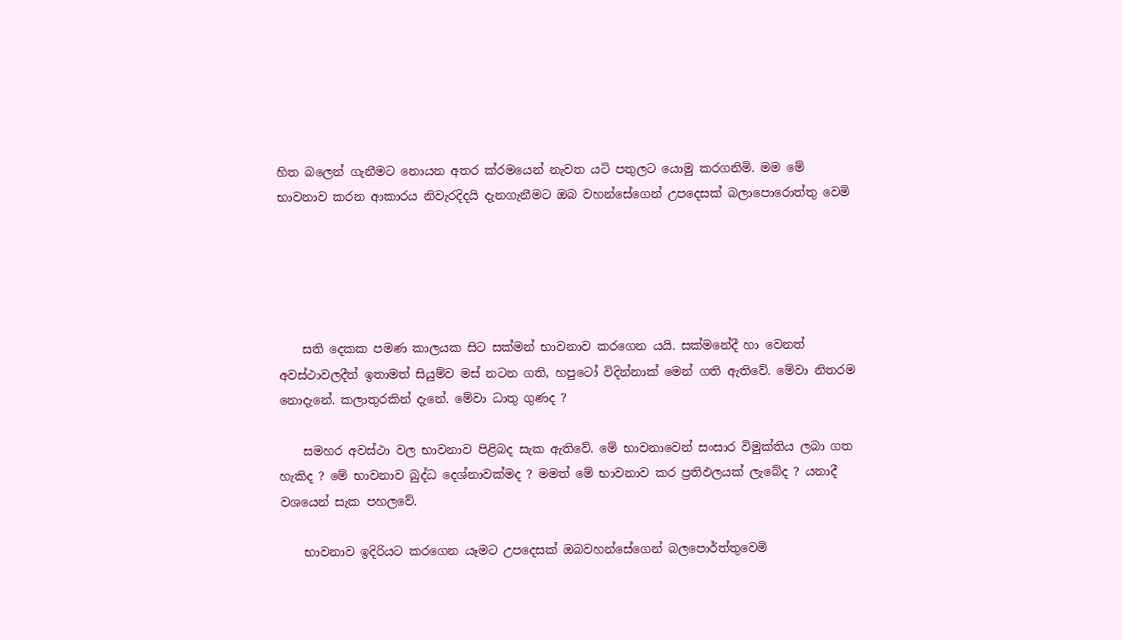හිත බලෙන් ගැනීමට නොයන අතර ක්රමයෙන් නැවත යටි පතුලට යොමු කරගනිමි. මම මේ භාවනාව කරන ආකාරය නිවැරදිදයි දැනගැනීමට ඔබ වහන්සේගෙන් උපදෙසක් බලාපොරොත්තු වෙමි





    සති දෙකක පමණ කාලයක සිට සක්මන් භාවනාව කරගෙන යයි. සක්මනේදී හා වෙනත් අවස්ථාවලදීත් ඉතාමත් සියුම්ව මස් නටන ගති, හපුටෝ විදින්නාක් මෙන් ගති ඇතිවේ. මේවා නිතරම නොදැනේ. කලාතුරකින් දැනේ. මේවා ධාතු ගුණද ?

    සමහර අවස්ථා වල භාවනාව පිළිබද සැක ඇතිවේ. මේ භාවනාවෙන් සංසාර විමුක්තිය ලබා ගත හැකිද ? මේ භාවනාව බුද්ධ දෙශ්නාවක්මද ? මමත් මේ භාවනාව කර ප්‍රතිඵලයක් ලැබේද ? යනාදී වශයෙන් සැක පහලවේ.

    භාවනාව ඉදිරියට කරගෙන යෑමට උපදෙසක් ඔබවහන්සේගෙන් බලපොර්ත්තුවෙමි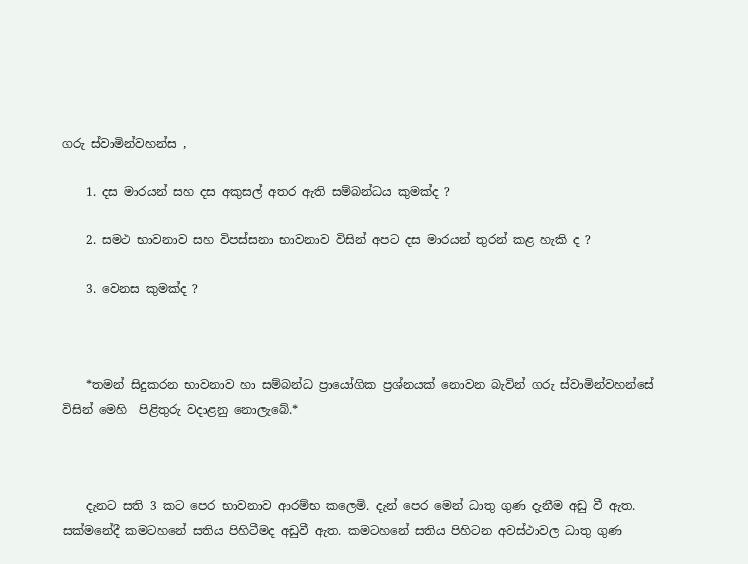ගරු ස්වාමින්වහන්ස ,

    1. දස මාරයන් සහ දස අකුසල් අතර ඇති සම්බන්ධය කුමක්ද ?

    2. සමථ භාවනාව සහ විපස්සනා භාවනාව විසින් අපට දස මාරයන් තුරන් කළ හැකි ද ?

    3. වෙනස කුමක්ද ?



    *තමන් සිදුකරන භාවනාව හා සම්බන්ධ ප්‍රායෝගික ප්‍රශ්නයක් නොවන බැවින් ගරු ස්වාමින්වහන්සේ විසින් මෙහි  පිළිතුරු වදාළනු නොලැබේ.*



    දැනට සති 3 කට පෙර භාවනාව ආරම්භ කලෙමි. දැන් පෙර මෙන් ධාතු ගුණ දැනීම අඩු වී ඇත. සක්මනේදී කමටහනේ සතිය පිහිටීමද අඩුවී ඇත. කමටහනේ සතිය පිහිටන අවස්ථාවල ධාතු ගුණ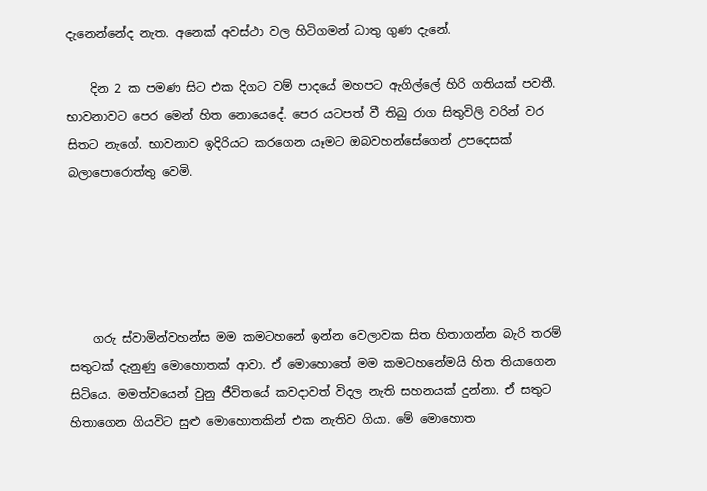දැනෙන්නේද නැත. අනෙක් අවස්ථා වල හිටිගමන් ධාතු ගුණ දැනේ.

    දින 2 ක පමණ සිට එක දිගට වම් පාදයේ මහපට ඇගිල්ලේ හිරි ගතියක් පවතී. භාවනාවට පෙර මෙන් හිත නොයෙදේ. පෙර යටපත් වී තිබු රාග සිතුවිලි වරින් වර සිතට නැගේ. භාවනාව ඉදිරියට කරගෙන යෑමට ඔබවහන්සේගෙන් උපදෙසක් බලාපොරොත්තු වෙමි.





    ගරු ස්වාමින්වහන්ස මම කමටහනේ ඉන්න වෙලාවක සිත හිතාගන්න බැරි තරම් සතුටක් දැනුණු මොහොතක් ආවා. ඒ මොහොතේ මම කමටහනේමයි හිත තියාගෙන සිටියෙ. මමත්වයෙන් වුනු ජීවිතයේ කවදාවත් විදල නැති සහනයක් දුන්නා. ඒ සතුට හිතාගෙන ගියවිට සුළු මොහොතකින් එක නැතිව ගියා. මේ මොහොත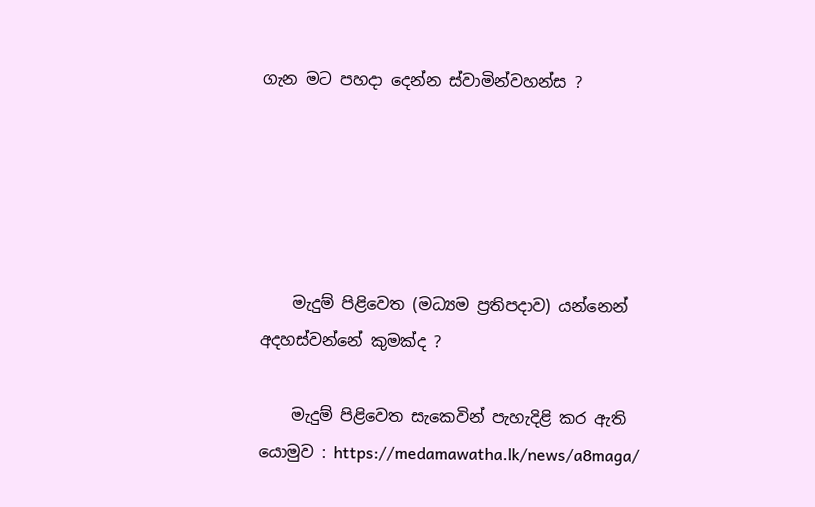ගැන මට පහදා දෙන්න ස්වාමින්වහන්ස ?





    මැදුම් පිළිවෙත (මධ්‍යම ප්‍රතිපදාව) යන්නෙන් අදහස්වන්නේ කුමක්ද ?

    මැදුම් පිළිවෙත සැකෙවින් පැහැදිළි කර ඇති යොමුව : https://medamawatha.lk/news/a8maga/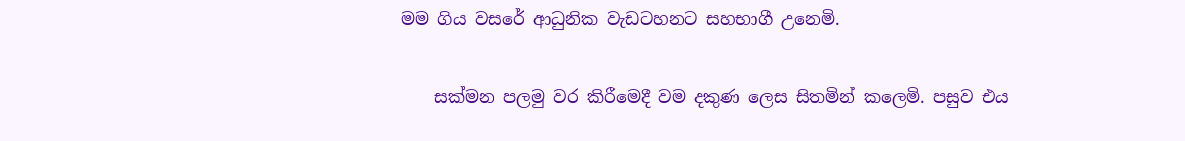මම ගිය වසරේ ආධුනික වැඩටහනට සහභාගී උනෙමි.

    සක්මන පලමු වර කිරීමෙදී වම දකුණ ලෙස සිතමින් කලෙමි. පසුව එය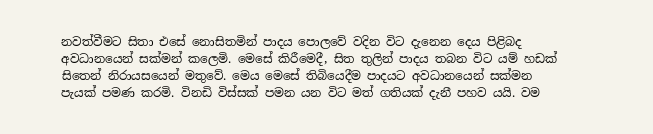නවත්වීමට සිතා එසේ නොසිතමින් පාදය පොලවේ වදින විට දැනෙන දෙය පිළිබද අවධානයෙන් සක්මන් කලෙමි. මෙසේ කිරීමෙදී, සිත තුලින් පාදය තබන විට යම් හඩක් සිතෙන් නිරායසයෙන් මතුවේ. මෙය මෙසේ තිබියෙදීම පාදයට අවධානයෙන් සක්මන පැයක් පමණ කරමි. විනඩි විස්සක් පමන යන විට මත් ගතියක් දැනී පහව යයි. වම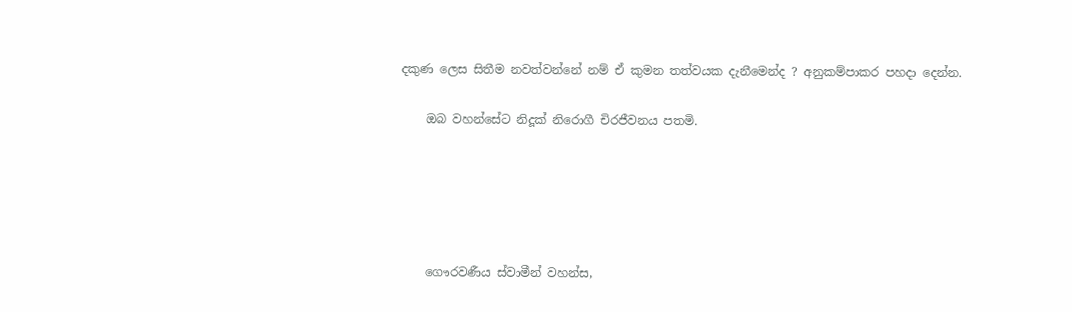දකුණ ලෙස සිතීම නවත්වන්නේ නම් ඒ කුමන තත්වයක දැනීමෙන්ද ? අනුකම්පාකර පහදා දෙන්න.

    ඔබ වහන්සේට නිදූක් නිරොගී චිරජීවනය පතමි.





    ගෞරවණීය ස්වාමීන් වහන්ස,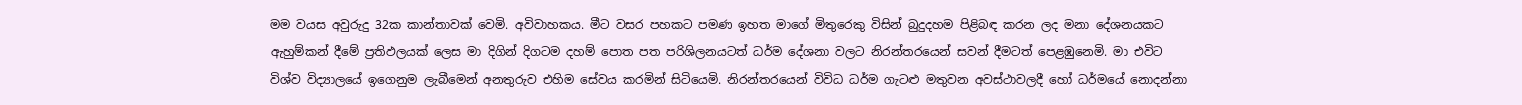මම වයස අවුරුදු 32ක කාන්තාවක් වෙමි. අවිවාහකය. මීට වසර පහකට පමණ ඉහත මාගේ මිතුරෙකු විසින් බුදුදහම පිළිබඳ කරන ලද මනා දේශනයකට ඇහුම්කන් දීමේ ප්‍රතිඵලයක් ලෙස මා දිගින් දිගටම දහම් පොත පත පරිශිලනයටත් ධර්ම දේශනා වලට නිරන්තරයෙන් සවන් දීමටත් පෙළඹුනෙමි. මා එවිට විශ්ව විද්‍යාලයේ ඉගෙනුම ලැබීමෙන් අනතුරුව එහිම සේවය කරමින් සිටියෙමි. නිරන්තරයෙන් විවිධ ධර්ම ගැටළු මතුවන අවස්ථාවලදී හෝ ධර්මයේ නොදන්නා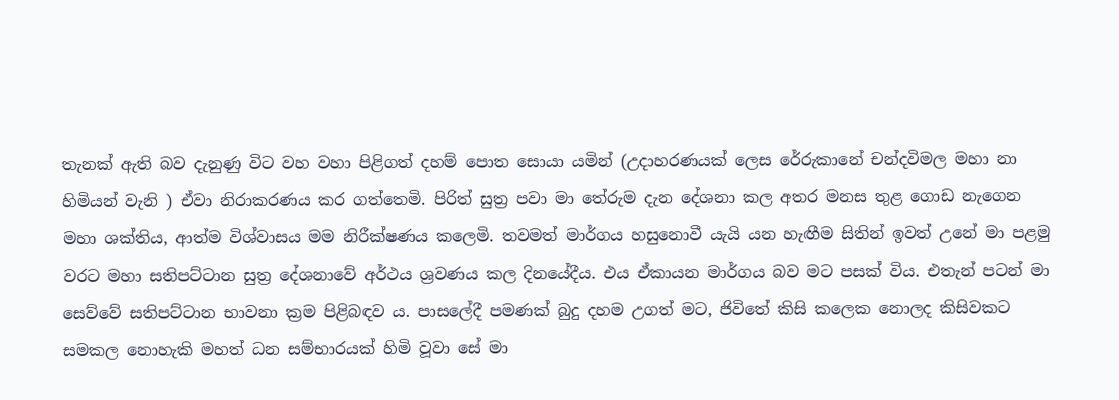තැනක් ඇති බව දැනුණු විට වහ වහා පිළිගත් දහම් පොත සොයා යමින් (උදාහරණයක් ලෙස රේරුකානේ චන්දවිමල මහා නා හිමියන් වැනි ) ඒවා නිරාකරණය කර ගත්තෙමි. පිරිත් සුත්‍ර පවා මා තේරුම දැන දේශනා කල අතර මනස තුළ ගොඩ නැගෙන මහා ශක්තිය, ආත්ම විශ්වාසය මම නිරීක්ෂණය කලෙමි. තවමත් මාර්ගය හසුනොවී යැයි යන හැඟීම සිතින් ඉවත් උනේ මා පළමු වරට මහා සතිපට්ටාන සුත්‍ර දේශනාවේ අර්ථය ශ්‍රවණය කල දිනයේදීය. එය ඒකායන මාර්ගය බව මට පසක් විය. එතැන් පටන් මා සෙව්වේ සතිපට්ටාන භාවනා ක්‍රම පිළිබඳව ය. පාසලේදී පමණක් බුදු දහම උගත් මට, ජිවිතේ කිසි කලෙක නොලද කිසිවකට සමකල නොහැකි මහත් ධන සම්භාරයක්‌ හිමි වූවා සේ මා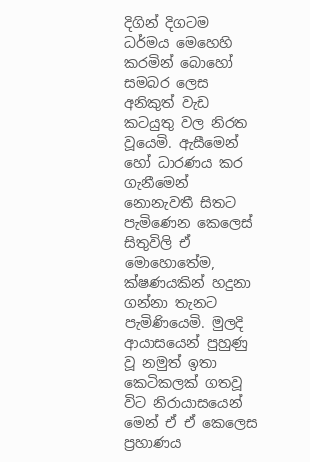දිගින් දිගටම ධර්මය මෙහෙහි කරමින් බොහෝ සමබර ලෙස අනිකුත් වැඩ කටයුතු වල නිරත වූයෙමි. ඇසීමෙන් හෝ ධාරණය කර ගැනීමෙන් නොනැවතී සිතට පැමිණෙන කෙලෙස් සිතුවිලි ඒ මොහොතේම, ක්ෂණයකින් හදුනා ගන්නා තැනට පැමිණියෙමි. මුලදි ආයාසයෙන් පුහුණු වූ නමුත් ඉතා කෙටිකලක් ගතවූ විට නිරායාසයෙන් මෙන් ඒ ඒ කෙලෙස ප්‍රහාණය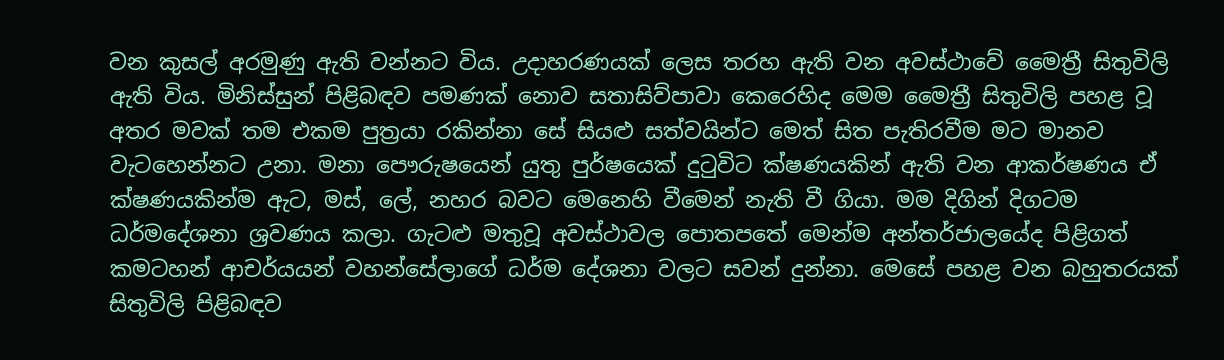වන කුසල් අරමුණු ඇති වන්නට විය. උදාහරණයක් ලෙස තරහ ඇති වන අවස්ථාවේ මෛත්‍රී සිතුවිලි ඇති විය. මිනිස්සුන් පිළිබඳව පමණක් නොව සතාසිව්පාවා කෙරෙහිද මෙම මෛත්‍රී සිතුවිලි පහළ වූ අතර මවක් තම එකම පුත්‍රයා රකින්නා සේ සියළු සත්වයින්ට මෙත් සිත පැතිරවීම මට මානව වැටහෙන්නට උනා. මනා පෞරුෂයෙන් යුතු පුර්ෂයෙක් දුටුවිට ක්ෂණයකින් ඇති වන ආකර්ෂණය ඒ ක්ෂණයකින්ම ඇට, මස්, ලේ, නහර බවට මෙනෙහි වීමෙන් නැති වී ගියා. මම දිගින් දිගටම ධර්මදේශනා ශ්‍රවණය කලා. ගැටළු මතුවූ අවස්ථාවල පොතපතේ මෙන්ම අන්තර්ජාලයේද පිළිගත් කමටහන් ආචර්යයන් වහන්සේලාගේ ධර්ම දේශනා වලට සවන් දුන්නා. මෙසේ පහළ වන බහුතරයක් සිතුවිලි පිළිබඳව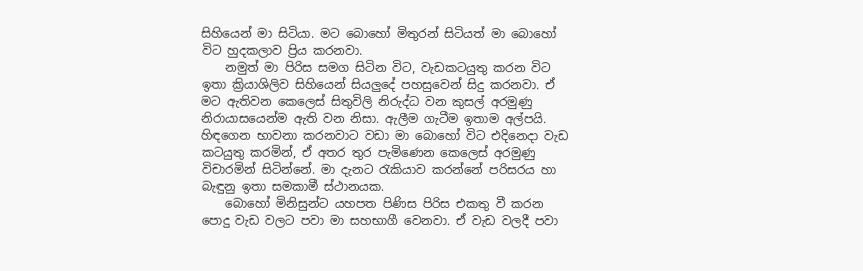සිහියෙන් මා සිටියා. මට බොහෝ මිතුරන් සිටියත් මා බොහෝ විට හුදකලාව ප්‍රිය කරනවා.
    නමුත් මා පිරිස සමග සිටින විට, වැඩකටයුතු කරන විට ඉතා ක්‍රියාශිලිව සිහියෙන් සියලුදේ පහසුවෙන් සිදු කරනවා. ඒ මට ඇතිවන කෙලෙස් සිතුවිලි නිරුද්ධ වන කුසල් අරමුණු නිරායාසයෙන්ම ඇති වන නිසා. ඇලීම ගැටීම ඉතාම අල්පයි. හිඳගෙන භාවනා කරනවාට වඩා මා බොහෝ විට එදිනෙදා වැඩ කටයුතු කරමින්, ඒ අතර තුර පැමිණෙන කෙලෙස් අරමුණු විචාරමින් සිටින්නේ. මා දැනට රැකියාව කරන්නේ පරිසරය හා බැඳුනු ඉතා සමකාමී ස්ථානයක.
    බොහෝ මිනිසුන්ට යහපත පිණිස පිරිස එකතු වී කරන පොදු වැඩ වලට පවා මා සහභාගී වෙනවා. ඒ වැඩ වලදී පවා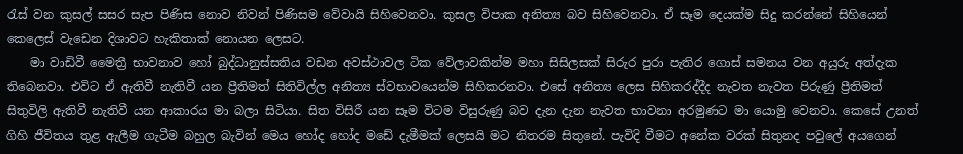රැස් වන කුසල් සසර සැප පිණිස නොව නිවන් පිණිසම වේවායි සිහිවෙනවා. කුසල විපාක අනිත්‍ය බව සිහිවෙනවා. ඒ සෑම දෙයක්ම සිදු කරන්නේ සිහියෙන් කෙලෙස් වැඩෙන දිශාවට හැකිතාක් නොයන ලෙසට.
    මා වාඩිවී මෛත්‍රී භාවනාව හෝ බුද්ධානුස්සතිය වඩන අවස්ථාවල ටික වේලාවකින්ම මහා සිසිලසක් සිරුර පුරා පැතිර ගොස් සමනය වන අයුරු අත්දැක තිබෙනවා. එවිට ඒ ඇතිවී නැතිවී යන ප්‍රීතිමත් සිතිවිල්ල අනිත්‍ය ස්වභාවයෙන්ම සිහිකරනවා. එසේ අනිත්‍ය ලෙස සිහිකරද්දීද නැවත නැවත පිරුණු ප්‍රීතිමත් සිතුවිලි ඇතිවී නැතිවී යන ආකාරය මා බලා සිටියා. සිත විසිරී යන සෑම විටම විසුරුණු බව දැන දැන නැවත භාවනා අරමුණට මා යොමු වෙනවා. කෙසේ උනත් ගිහි ජීවිතය තුළ ඇලීම ගැටීම බහුල බැවින් මෙය හෝද හෝද මඩේ දැමීමක් ලෙසයි මට නිතරම සිතුනේ. පැවිදි වීමට අනේක වරක් සිතුනද පවුලේ අයගෙන්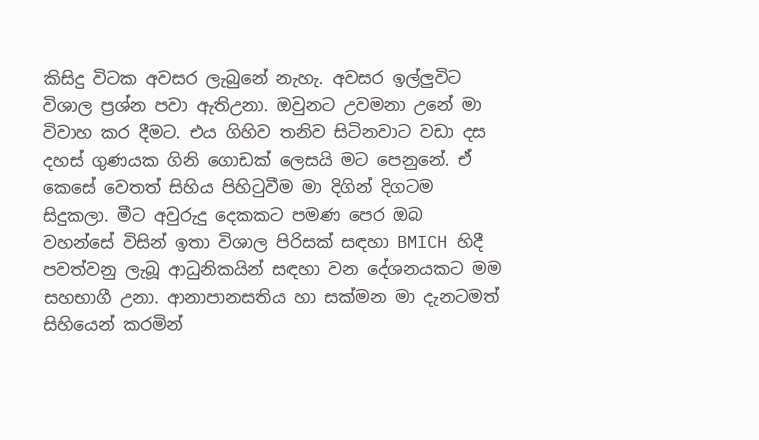කිසිදු විටක අවසර ලැබුනේ නැහැ. අවසර ඉල්ලුවිට විශාල ප්‍රශ්න පවා ඇතිඋනා. ඔවුනට උවමනා උනේ මා විවාහ කර දීමට. එය ගිහිව තනිව සිටිනවාට වඩා දස දහස් ගුණයක ගිනි ගොඩක් ලෙසයි මට පෙනුනේ. ඒ කෙසේ වෙතත් සිහිය පිහිටුවීම මා දිගින් දිගටම සිදුකලා. මීට අවුරුදු දෙකකට පමණ පෙර ඔබ වහන්සේ විසින් ඉතා විශාල පිරිසක් සඳහා BMICH හිදී පවත්වනු ලැබූ ආධුනිකයින් සඳහා වන දේශනයකට මම සහභාගී උනා. ආනාපානසතිය හා සක්මන මා දැනටමත් සිහියෙන් කරමින්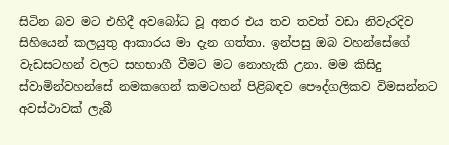සිටින බව මට එහිදී අවබෝධ වූ අතර එය තව තවත් වඩා නිවැරදිව සිහියෙන් කලයුතු ආකාරය මා දැන ගත්තා. ඉන්පසු ඔබ වහන්සේගේ වැඩසටහන් වලට සහභාගී වීමට මට නොහැකි උනා. මම කිසිදු ස්වාමින්වහන්සේ නමකගෙන් කමටහන් පිළිබඳව පෞද්ගලිකව විමසන්නට අවස්ථාවක් ලැබී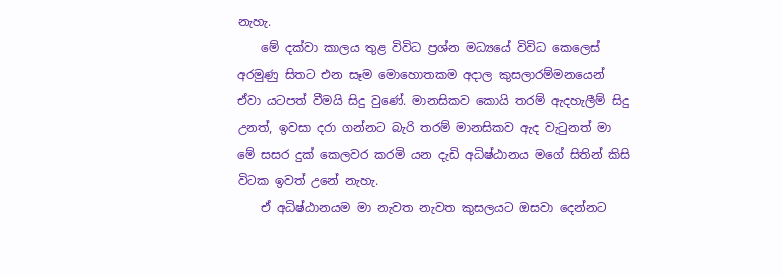නැහැ.
    මේ දක්වා කාලය තුළ විවිධ ප්‍රශ්න මධ්‍යයේ විවිධ කෙලෙස් අරමුණු සිතට එන සෑම මොහොතකම අදාල කුසලාරම්මනයෙන් ඒවා යටපත් වීමයි සිදු වුණේ. මානසිකව කොයි තරම් ඇදහැලීම් සිදු උනත්, ඉවසා දරා ගන්නට බැරි තරම් මානසිකව ඇද වැටුනත් මා මේ සසර දුක් කෙලවර කරමි යන දැඩි අධිෂ්ඨානය මගේ සිතින් කිසි විටක ඉවත් උනේ නැහැ.
    ඒ අධිෂ්ඨානයම මා නැවත නැවත කුසලයට ඔසවා දෙන්නට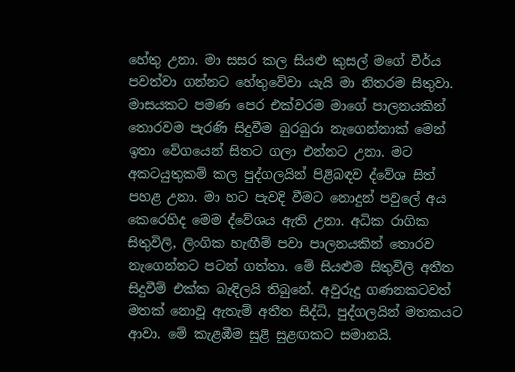හේතු උනා. මා සසර කල සියළු කුසල් මගේ වීර්ය පවත්වා ගන්නට හේතුවේවා යැයි මා නිතරම සිතුවා. මාසයකට පමණ පෙර එක්වරම මාගේ පාලනයකින් තොරවම පැරණි සිදුවීම බුරබුරා නැගෙන්නාක් මෙන් ඉතා වේගයෙන් සිතට ගලා එන්නට උනා. මට අකටයුතුකම් කල පුද්ගලයින් පිළිබඳව ද්වේශ සිත් පහළ උනා. මා හට පැවදි වීමට නොදුන් පවුලේ අය කෙරෙහිද මෙම ද්වේශය ඇති උනා. අධික රාගික සිතුවිලි, ලිංගික හැඟීම් පවා පාලනයකින් තොරව නැගෙන්නට පටන් ගත්තා. මේ සියළුම සිතුවිලි අතීත සිදුවීම් එක්ක බැඳිලයි තිබුනේ. අවුරුදු ගණනකටවත් මතක් නොවූ ඇතැම් අතීත සිද්ධි, පුද්ගලයින් මතකයට ආවා. මේ කැළඹීම සුළි සුළඟකට සමානයි.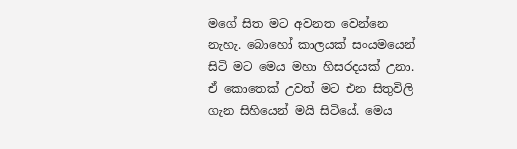මගේ සිත මට අවනත වෙන්නෙ නැහැ. බොහෝ කාලයක් සංයමයෙන් සිටි මට මෙය මහා හිසරදයක් උනා. ඒ කොතෙක් උවත් මට එන සිතුවිලි ගැන සිහියෙන් මයි සිටියේ. මෙය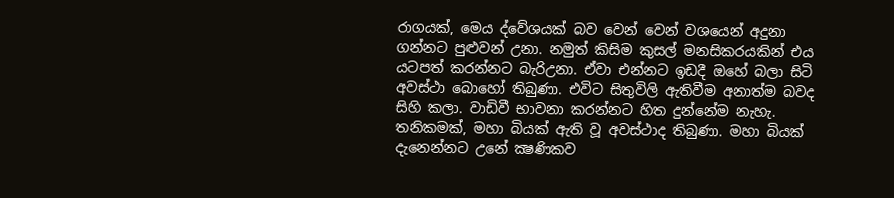රාගයක්, මෙය ද්වේශයක් බව වෙන් වෙන් වශයෙන් අදුනා ගන්නට පුළුවන් උනා. නමුත් කිසිම කුසල් මනසිකරයකින් එය යටපත් කරන්නට බැරිඋනා. ඒවා එන්නට ඉඩදී ඔහේ බලා සිටි අවස්ථා බොහෝ තිබුණා. එවිට සිතුවිලි ඇතිවීම අනාත්ම බවද සිහි කලා. වාඩිවී භාවනා කරන්නට හිත දුන්නේම නැහැ. තනිකමක්, මහා බියක් ඇති වූ අවස්ථාද තිබුණා. මහා බියක්‌ දැනෙන්නට උනේ ක්‍ෂණිකව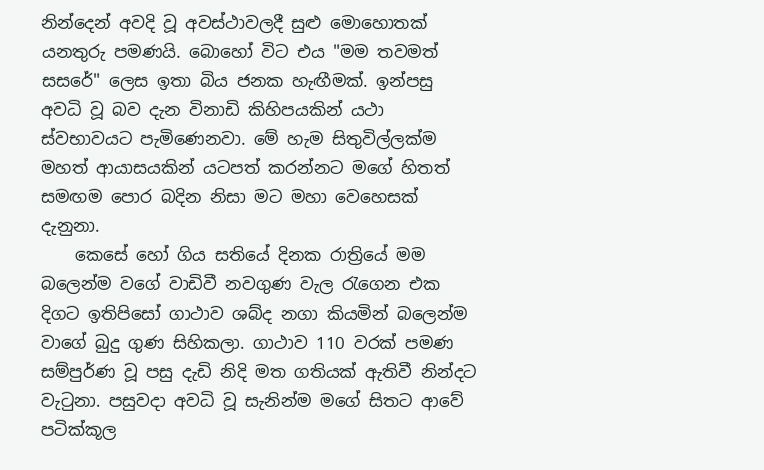නින්දෙන් අවදි වූ අවස්ථාවලදී සුළු මොහොතක් යනතුරු පමණයි. බොහෝ විට එය "මම තවමත් සසරේ" ලෙස ඉතා බිය ජනක හැඟීමක්. ඉන්පසු අවධි වූ බව දැන විනාඩි කිහිපයකින් යථා ස්වභාවයට පැමිණෙනවා. මේ හැම සිතුවිල්ලක්ම මහත් ආයාසයකින් යටපත් කරන්නට මගේ හිතත් සමඟම පොර බදින නිසා මට මහා වෙහෙසක් දැනුනා.
    කෙසේ හෝ ගිය සතියේ දිනක රාත්‍රියේ මම බලෙන්ම වගේ වාඩිවී නවගුණ වැල රැගෙන එක දිගට ඉතිපිසෝ ගාථාව ශබ්ද නගා කියමින් බලෙන්ම වාගේ බුදු ගුණ සිහිකලා. ගාථාව 110 වරක් පමණ සම්පුර්ණ වූ පසු දැඩි නිදි මත ගතියක් ඇතිවී නින්දට වැටුනා. පසුවදා අවධි වූ සැනින්ම මගේ සිතට ආවේ පටික්කූල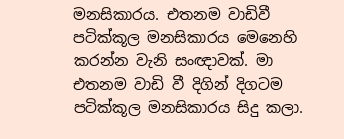මනසිකාරය. එතනම වාඩිවී පටික්කූල මනසිකාරය මෙනෙහි කරන්න වැනි සංඥාවක්. මා එතනම වාඩි වී දිගින් දිගටම පටික්කූල මනසිකාරය සිදු කලා.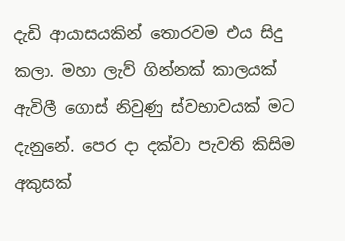දැඩි ආයාසයකින් තොරවම එය සිදු කලා. මහා ලැව් ගින්නක් කාලයක් ඇවිලී ගොස් නිවුණු ස්වභාවයක් මට දැනුනේ. පෙර දා දක්වා පැවති කිසිම අකුසක්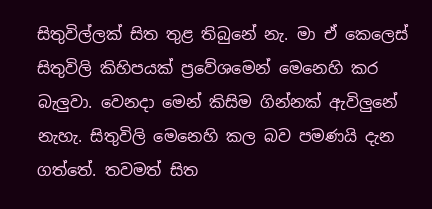සිතුවිල්ලක් සිත තුළ තිබුනේ නැ. මා ඒ කෙලෙස් සිතුවිලි කිහිපයක් ප්‍රවේශමෙන් මෙනෙහි කර බැලුවා. වෙනදා මෙන් කිසිම ගින්නක් ඇවිලුනේ නැහැ. සිතුවිලි මෙනෙහි කල බව පමණයි දැන ගත්තේ. තවමත් සිත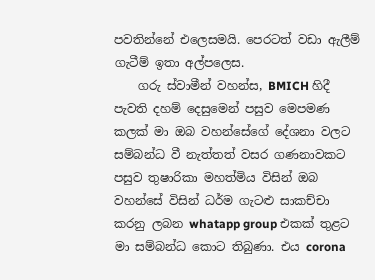පවතින්නේ එලෙසමයි. පෙරටත් වඩා ඇලීම් ගැටීම් ඉතා අල්පලෙස.
    ගරු ස්වාමීන් වහන්ස, BMICH හිදී පැවති දහම් දෙසුමෙන් පසුව මෙපමණ කලක් මා ඔබ වහන්සේගේ දේශනා වලට සම්බන්ධ වී නැත්තත් වසර ගණනාවකට පසුව තුෂාරිකා මහත්මිය විසින් ඔබ වහන්සේ විසින් ධර්ම ගැටළු සාකච්චා කරනු ලබන whatapp group එකක් තුළට මා සම්බන්ධ කොට තිබුණා. එය corona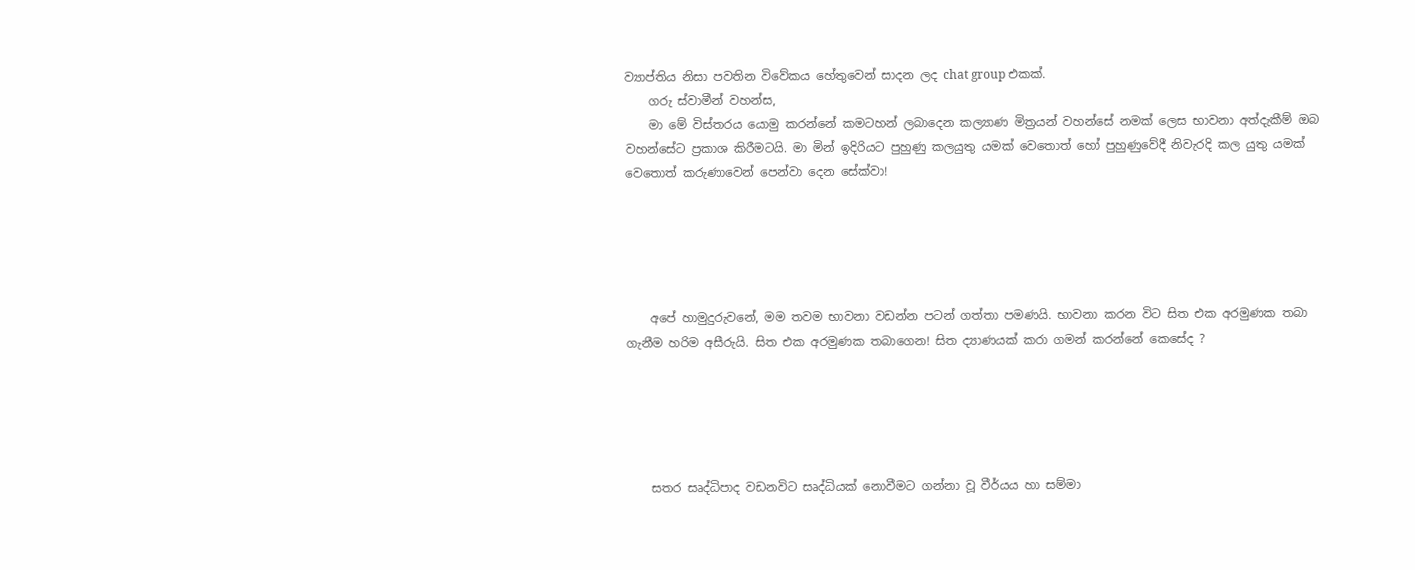ව්‍යාප්තිය නිසා පවතින විවේකය හේතුවෙන් සාදන ලද chat group එකක්.
    ගරු ස්වාමීන් වහන්ස,
    මා මේ විස්තරය යොමු කරන්නේ කමටහන් ලබාදෙන කල්‍යාණ මිත්‍රයන් වහන්සේ නමක් ලෙස භාවනා අත්දැකීම් ඔබ වහන්සේට ප්‍රකාශ කිරීමටයි. මා මින් ඉදිරියට පුහුණු කලයුතු යමක් වෙතොත් හෝ පුහුණුවේදී නිවැරදි කල යුතු යමක් වෙතොත් කරුණාවෙන් පෙන්වා දෙන සේක්වා!





    අපේ හාමුදුරුවනේ, මම තවම භාවනා වඩන්න පටන් ගත්තා පමණයි. භාවනා කරන විට සිත එක අරමුණක තබා ගැනීම හරිම අසීරුයි. සිත එක අරමුණක තබාගෙන! සිත ද්‍යාණයක් කරා ගමන් කරන්නේ කෙසේද ?





    සතර සෘද්ධිපාද වඩනවිට සෘද්ධියක් නොවීමට ගන්නා වූ වීර්යය හා සම්මා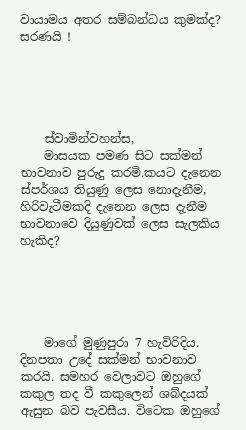වායාමය අතර සම්බන්ධය කුමක්ද? සරණයි !





    ස්වාමින්වහන්ස,
    මාසයක පමණ සිට සක්මන් භාවනාව පුරුදු කරමි.කයට දැනෙන ස්පර්ශය තියුණු ලෙස නොදැනීම, හිරිවැටීමකදි දැනෙන ලෙස දැනීම භාවනාවෙ දියුණුවක් ලෙස සැලකිය හැකිද?





    මාගේ මුණුපුරා 7 හැවිරිදිය. දිනපතා උදේ සක්මන් භාවනාව කරයි. සමහර වෙලාවට ඔහුගේ කකුල තද වී කකුලෙන් ශබ්දයක් ඇසුන බව පැවසීය. විටෙක ඔහුගේ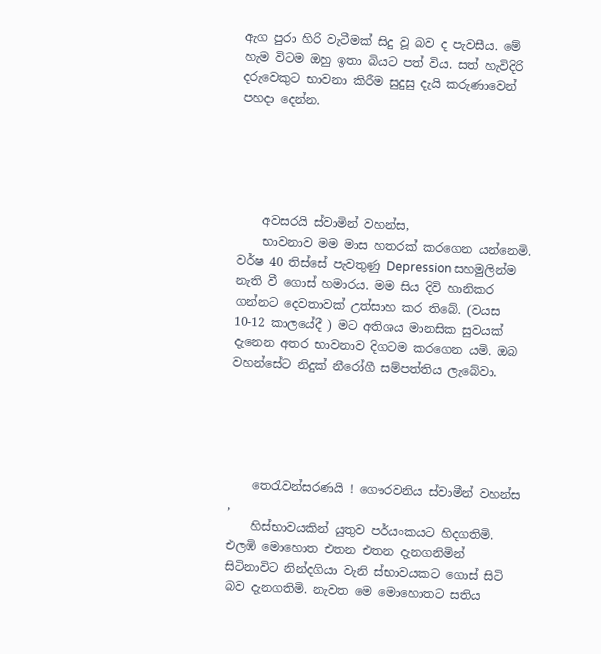ඇග පුරා හිරි වැටීමක් සිදු වූ බව ද පැවසීය. මේ හැම විටම ඔහු ඉතා බියට පත් විය. සත් හැවිදිරි දරුවෙකුට භාවනා කිරීම සුදුසු දැයි කරුණාවෙන් පහදා දෙන්න.





    අවසරයි ස්වාමින් වහන්ස,
    භාවනාව මම මාස හතරක් කරගෙන යන්නෙමි. වර්ෂ 40 තිස්සේ පැවතුණු Depression සහමුලින්ම නැති වී ගොස් හමාරය. මම සිය දිවි හානිකර ගන්නට දෙවතාවක් උත්සාහ කර තිබේ. (වයස 10-12 කාලයේදී ) මට අතිශය මානසික සුවයක් දැනෙන අතර භාවනාව දිගටම කරගෙන යමි. ඔබ වහන්සේට නිදුක් නීරෝගී සම්පත්තිය ලැබේවා.





    තෙරැවන්සරණයි ! ගෞරවනිය ස්වාමීන් වහන්ස ,
    හිස්භාවයකින් යුතුව පර්යංකයට හිදගතිමි. එලඹි මොහොත එතන එතන දැනගනිමින් සිටිනාවිට නින්දගියා වැනි ස්භාවයකට ගොස් සිටි බව දැනගතිමි. නැවත මෙ මොහොතට සතිය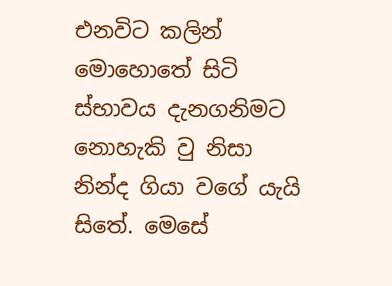එනවිට කලින් මොහොතේ සිටි ස්භාවය දැනගනිමට නොහැකි වු නිසා නින්ද ගියා වගේ යැයි සිතේ. මෙසේ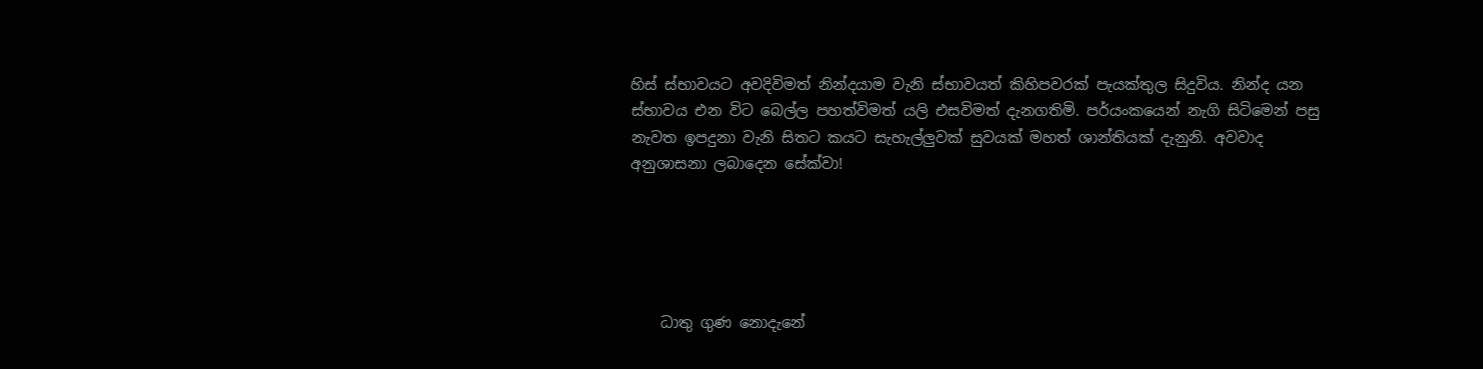හිස් ස්භාවයට අවදිවිමත් නින්දයාම වැනි ස්භාවයත් කිහිපවරක් පැයක්තුල සිදුවිය. නින්ද යන ස්භාවය එන විට බෙල්ල පහත්විමත් යලි එසවිමත් දැනගතිමි. පර්යංකයෙන් නැගි සිටිමෙන් පසු නැවත ඉපදුනා වැනි සිතට කයට සැහැල්ලුවක් සුවයක් මහත් ශාන්තියක් දැනුනි. අවවාද අනුශාසනා ලබාදෙන සේක්වා!





    ධාතු ගුණ නොදැනේ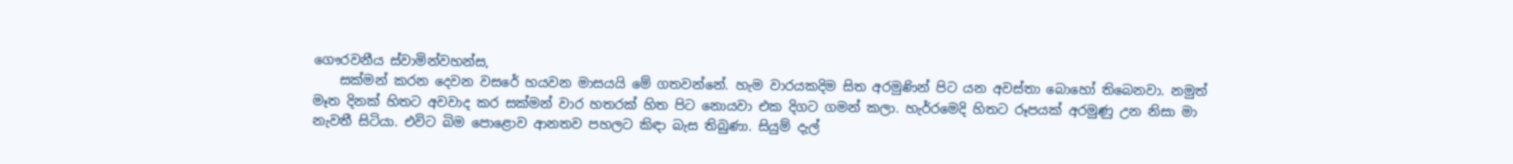ගෞරවනීය ස්වාමින්වහන්ස,
    සක්මන් කරන දෙවන වසරේ හයවන මාසයයි මේ ගතවන්නේ. හැම වාරයකදිම සිත අරමුණින් පිට යන අවස්තා බොහෝ තිබෙනවා. නමුත් මෑත දිනක් හිතට අවවාද කර සක්මන් වාර හතරක් හිත පිට නොයවා එක දිගට ගමන් කලා. හැර්‍රමෙදි හිතට රූපයක් අරමුණු උන නිසා මා නැවතී සිටියා. එවිට බිම පොළොව ආනතව පහලට කිඳා බැස තිබුණා. සියුම් දැල්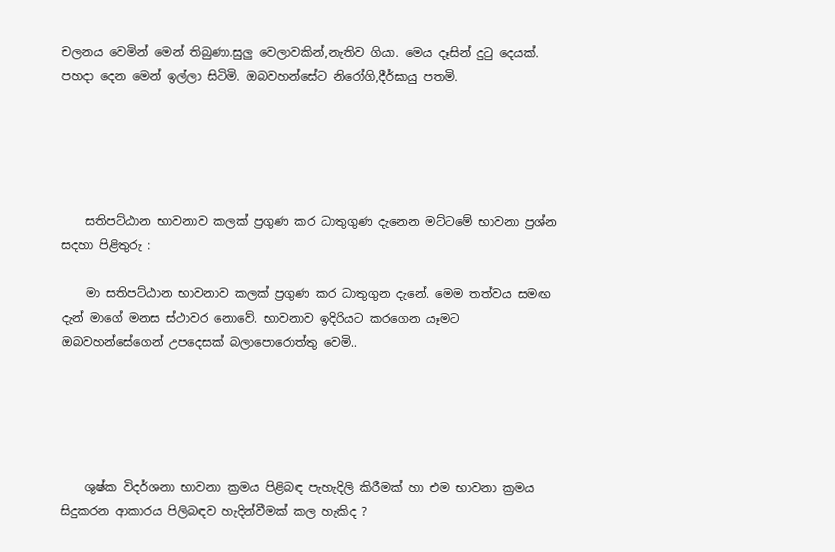චලනය වෙමින් මෙන් තිබුණා.සුලු වෙලාවකින්,නැතිව ගියා. මෙය දෑසින් දුටු දෙයක්. පහදා දෙන මෙන් ඉල්ලා සිටිමි. ඔබවහන්සේට නිරෝගි,දීර්ඝායු පතමි.





    සතිපට්ඨාන භාවනාව කලක් ප්‍රගුණ කර ධාතුගුණ දැනෙන මට්ටමේ භාවනා ප්‍රශ්න සදහා පිළිතුරු :

    මා සතිපට්ඨාන භාවනාව කලක් ප්‍රගුණ කර ධාතුගුන දැනේ. මෙම තත්වය සමඟ දැන් මාගේ මනස ස්ථාවර නොවේ. භාවනාව ඉදිරියට කරගෙන යෑමට ඔබවහන්සේගෙන් උපදෙසක් බලාපොරොත්තු වෙමි..





    ශුෂ්ක විදර්ශනා භාවනා ක්‍රමය පිළිබඳ පැහැදිලි කිරීමක් හා එම භාවනා ක්‍රමය සිදුකරන ආකාරය පිලිබඳව හැදින්වීමක් කල හැකිද ?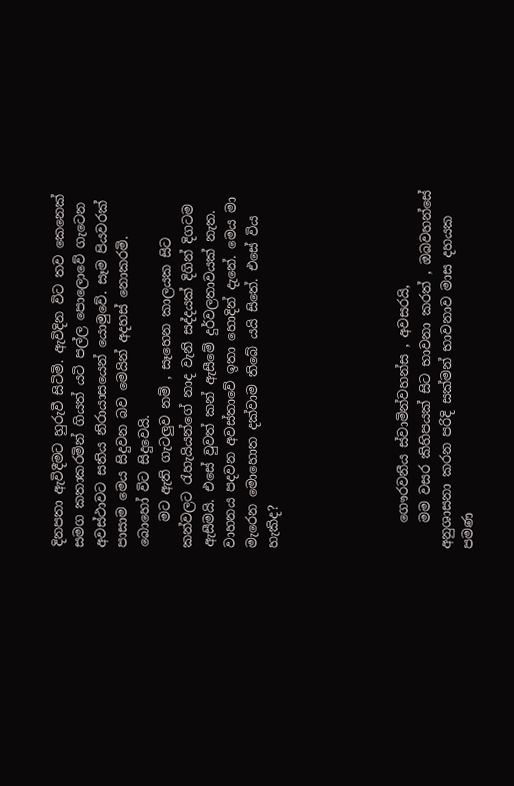දිනපතා ඇවිදීමට හුරුවී සිටිමි. ඇවිදින විට තව කෙනෙක් සමග කතාකරමින් ගියත් යටි පල්ල පොලොවේ ගැටෙන අවස්ථාවට සතිය නිරායාසයෙන් යොමුවේ. සෑම පියවරක් පාසාම මෙය සිදුවන බව මෙයින් අදහස් නොකරමි. බොහෝ විට සිදුවෙයි.
    මට ඇති ගැටලුව නම් , සෑහෙන කාලයක සිට කන්වලට රැහැයියන්ගේ නාද වැනි සද්දයක් දිගින් දිගටම ඇසීමයි. එසේ වුවත් කන් ඇසීමේ දුර්වලතාවයක් නැත. වාහනය පදවන අවස්තාවේ ඉතා හොදින් දැනේ. මෙය මා මැරෙන මොහොත දක්වාම තිබේ යයි සිතේ. එසේ විය හැකිද?





    ගෞරවනීය ස්වාමින්වහන්ස , අවසරයි,
    මම වසර කිහිපයක් සිට භාවනා කරත් , ඔබවහන්සේ අනුශාසනා කරන පරිදි සක්මන් භාවනාව මාස දහයක පමණ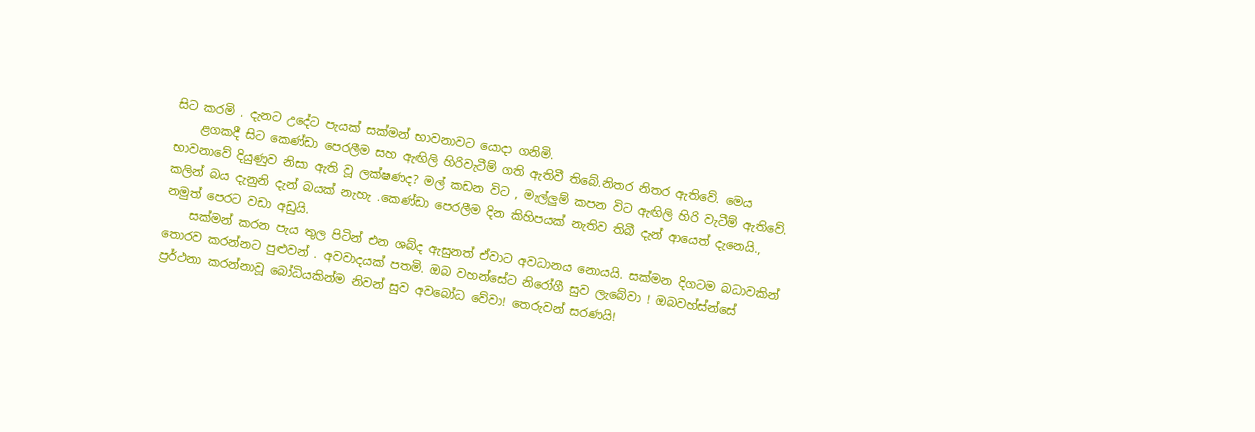සිට කරමි . දැනට උදේට පැයක් සක්මන් භාවනාවට යොදා ගනිමි.
    ළගකදී සිට කෙණ්ඩා පෙරලීම සහ ඇඟිලි හිරිවැටීම් ගති ඇතිවී තිබේ.නිතර නිතර ඇතිවේ. මෙය භාවනාවේ දියුණුව නිසා ඇති වූ ලක්ෂණද? මල් කඩන විට , මැල්ලුම් කපන විට ඇඟිලි හිරි වැටීම් ඇතිවේ. කලින් බය දැනුනි දැන් බයක් නැහැ .කෙණ්ඩා පෙරලීම දින කිහිපයක් නැතිව තිබී දැන් ආයෙත් දැනෙයි., නමුත් පෙරට වඩා අඩුයි.
    සක්මන් කරන පැය තුල පිටින් එන ශබ්ද ඇසුනත් ඒවාට අවධානය නොයයි. සක්මන දිගටම බධාවකින් තොරව කරන්නට පුළුවන් . අවවාදයක් පතමි. ඔබ වහන්සේට නිරෝගී සුව ලැබේවා ! ඔබවහ්ස්න්සේ ප්‍රර්ථනා කරන්නාවූ බෝධියකින්ම නිවන් සුව අවබෝධ වේවා! තෙරුවන් සරණයි!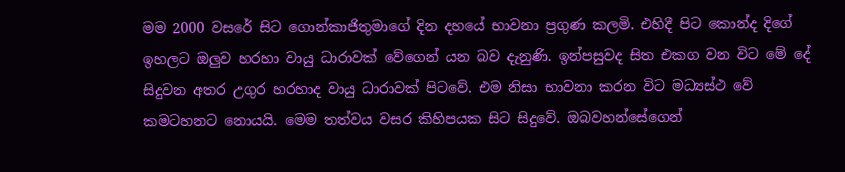මම 2000 වසරේ සිට ගොන්කාජිතුමාගේ දින දහයේ භාවනා ප්‍රගුණ කලමි. එහිදී පිට කොන්ද දිගේ ඉහලට ඔලුව හරහා වායු ධාරාවක් වේගෙන් යන බව දැනුණි. ඉන්පසුවද සිත එකග වන විට මේ දේ සිදුවන අතර උගුර හරහාද වායු ධාරාවක් පිටවේ. එම නිසා භාවනා කරන විට මධ්‍යස්ථ වේ කමටහනට නොයයි. මෙම තත්වය වසර කිහිපයක සිට සිදුවේ. ඔබවහන්සේගෙන්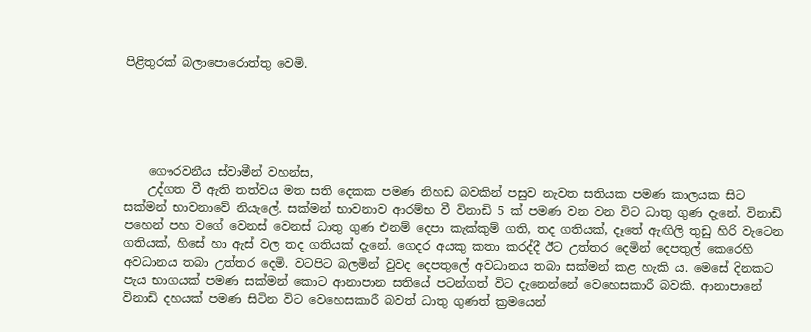පිළිතුරක් බලාපොරොත්තු වෙමි.





    ගෞරවනීය ස්වාමීන් වහන්ස,
    උද්ගත වී ඇති තත්වය මත සති දෙකක පමණ නිහඩ බවකින් පසුව නැවත සතියක පමණ කාලයක සිට සක්මන් භාවනාවේ නියැලේ. සක්මන් භාවනාව ආරම්භ වී විනාඩි 5 ක් පමණ වන වන විට ධාතු ගුණ දැනේ. විනාඩි පහෙන් පහ වගේ වෙනස් වෙනස් ධාතු ගුණ එනම් දෙපා කැක්කුම් ගති, තද ගතියක්, දෑතේ ඇඟිලි තුඩු හිරි වැටෙන ගතියක්, හිසේ හා ඇස් වල තද ගතියක් දැනේ. ගෙදර අයකු කතා කරද්දී ඊට උත්තර දෙමින් දෙපතුල් කෙරෙහි අවධානය තබා උත්තර දෙමි. වටපිට බලමින් වුවද දෙපතුලේ අවධානය තබා සක්මන් කළ හැකි ය. මෙසේ දිනකට පැය භාගයක් පමණ සක්මන් කොට ආනාපාන සතියේ පටන්ගත් විට දැනෙන්නේ වෙහෙසකාරී බවකි. ආනාපානේ විනාඩි දහයක් පමණ සිටින විට වෙහෙසකාරී බවත් ධාතු ගුණත් ක්‍රමයෙන්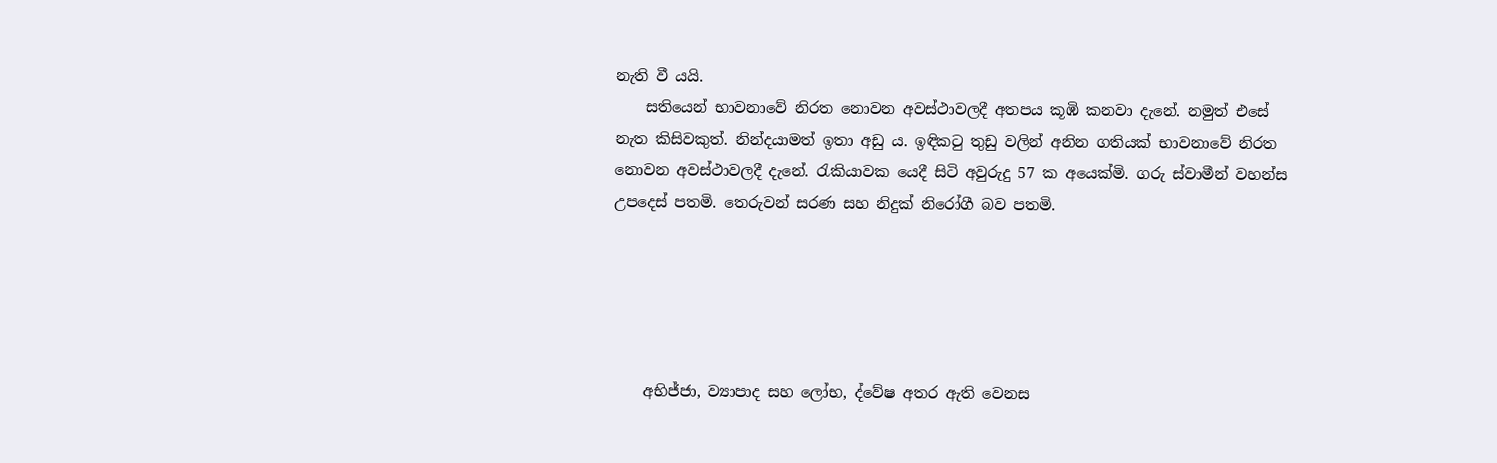නැති වී යයි.
    සතියෙන් භාවනාවේ නිරත නොවන අවස්ථාවලදී අතපය කූඹි කනවා දැනේ. නමුත් එසේ නැත කිසිවකුත්. නින්දයාමත් ඉතා අඩු ය. ඉඳිකටු තුඩු වලින් අනින ගතියක් භාවනාවේ නිරත නොවන අවස්ථාවලදී දැනේ. රැකියාවක යෙදී සිටි අවුරුදු 57 ක අයෙක්මි. ගරු ස්වාමීන් වහන්ස උපදෙස් පතමි. තෙරුවන් සරණ සහ නිදුක් නිරෝගී බව පතමි.





    අභිජ්ජා, ව්‍යාපාද සහ ලෝභ, ද්වේෂ අතර ඇති වෙනස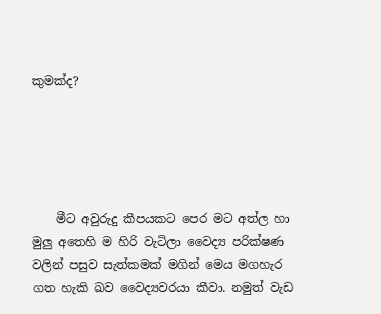කුමක්ද?





    මීට අවුරුදු කීපයකට පෙර මට අත්ල හා මුලු අතෙහි ම හිරි වැටිලා වෛද්‍ය පරික්ෂණ වලින් පසුව සැත්කමක් මගින් මෙය මගහැර ගත හැකි ඛව වෛද්‍යවරයා කීවා. නමුත් වැඩ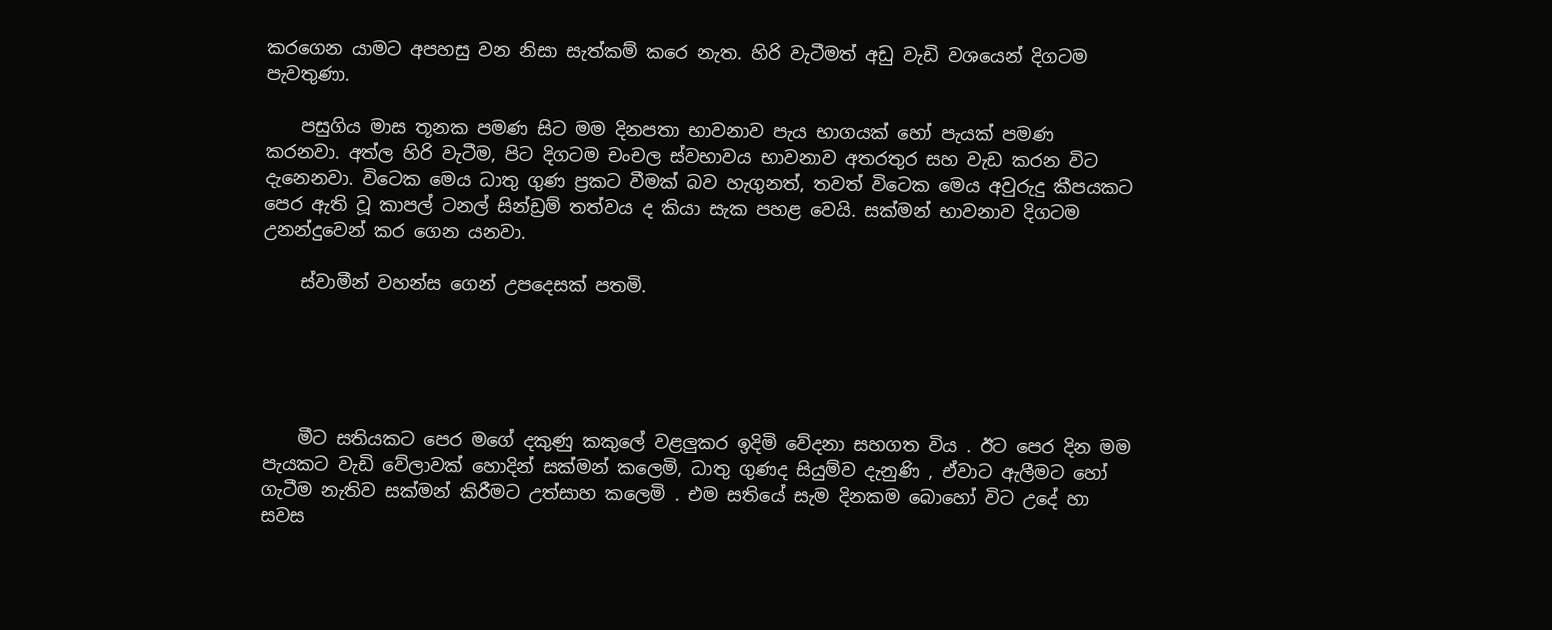කරගෙන යාමට අපහසු වන නිසා සැත්කම් කරෙ නැත. හිරි වැටීමත් අඩු වැඩි වශයෙන් දිගටම පැවතුණා.

    පසුගිය මාස තූනක පමණ සිට මම දිනපතා භාවනාව පැය භාගයක් හෝ පැයක් පමණ කරනවා. අත්ල හිරි වැටීම, පිට දිගටම චංචල ස්වභාවය භාවනාව අතරතුර සහ වැඩ කරන විට දැනෙනවා. විටෙක මෙය ධාතු ගුණ ප්‍රකට වීමක් බව හැගුනත්, තවත් විටෙක මෙය අවුරුදු කීපයකට පෙර ඇති වූ කාපල් ටනල් සින්ඩ්‍රම් තත්වය ද කියා සැක පහළ වෙයි. සක්මන් භාවනාව දිගටම උනන්දුවෙන් කර ගෙන යනවා.

    ස්වාමීන් වහන්ස ගෙන් උපදෙසක් පතමි.





    මීට සතියකට පෙර මගේ දකුණු කකුලේ වළලුකර ඉදිමි වේදනා සහගත විය . ඊට පෙර දින මම පැයකට වැඩි වේලාවක් හොදින් සක්මන් කලෙමි, ධාතු ගුණද සියුම්ව දැනුණි , ඒවාට ඇලීමට හෝ ගැටීම නැතිව සක්මන් කිරීමට උත්සාහ කලෙමි . එම සතියේ සැම දිනකම බොහෝ විට උදේ හා සවස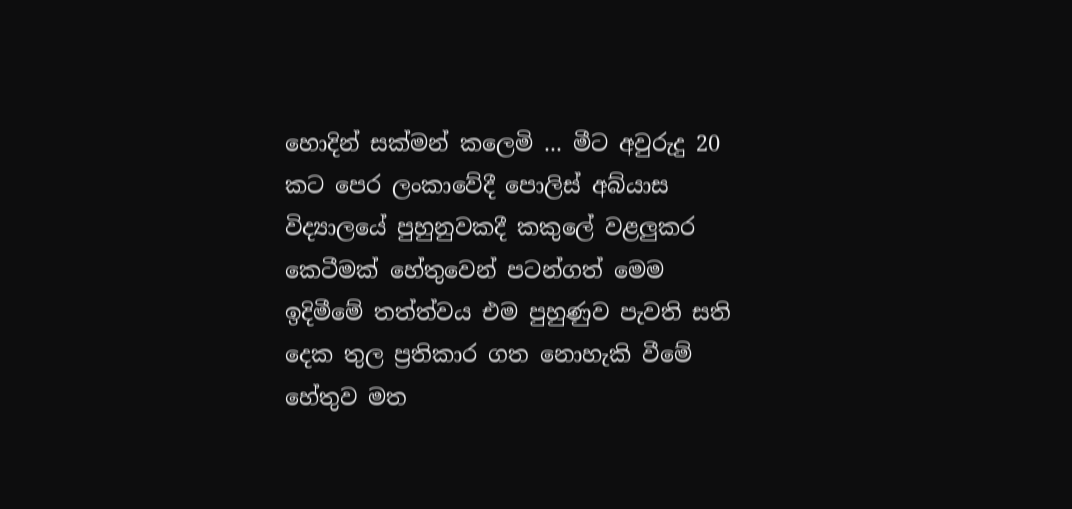හොදින් සක්මන් කලෙමි ... මීට අවුරුදු 20 කට පෙර ලංකාවේදී පොලිස් අබ්යාස විද්‍යාලයේ පුහුනුවකදී කකුලේ වළලුකර කෙටීමක් හේතුවෙන් පටන්ගත් මෙම ඉදිමීමේ තත්ත්වය එම පුහුණුව පැවති සති දෙක තුල ප්‍රතිකාර ගත නොහැකි වීමේ හේතුව මත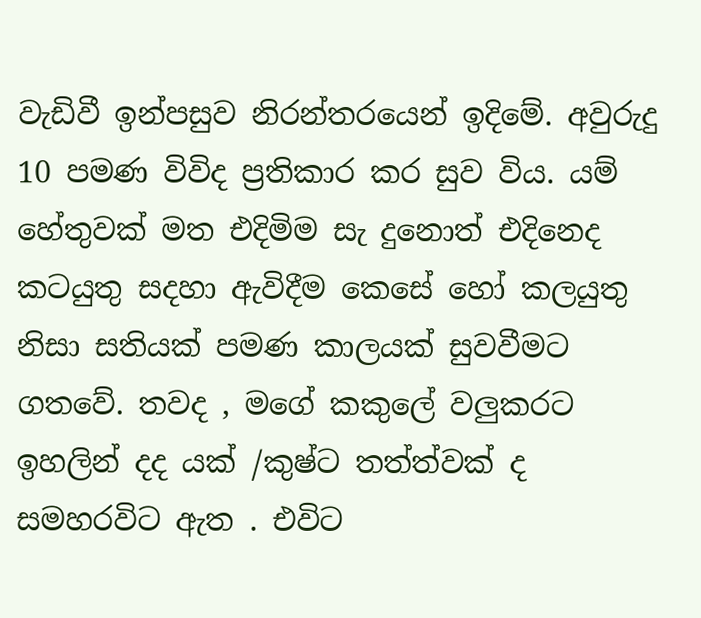වැඩිවී ඉන්පසුව නිරන්තරයෙන් ඉදිමේ. අවුරුදු 10 පමණ විවිද ප්‍රතිකාර කර සුව විය. යම් හේතුවක් මත එදිමිම සැ දුනොත් එදිනෙද කටයුතු සදහා ඇවිදීම කෙසේ හෝ කලයුතු නිසා සතියක් පමණ කාලයක් සුවවීමට ගතවේ. තවද , මගේ කකුලේ වලුකරට ඉහලින් දද යක් /කුෂ්ට තත්ත්වක් ද සමහරවිට ඇත . එවිට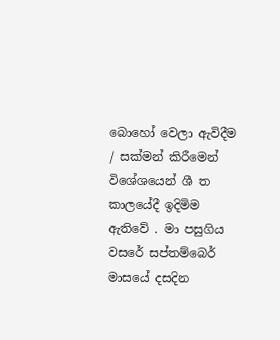බොහෝ වෙලා ඇවිදීම / සක්මන් කිරීමෙන් විශේශයෙන් ශී ත කාලයේදී ඉදිමිම ඇතිවේ . මා පසුගිය වසරේ සප්තම්බෙර් මාසයේ දසදින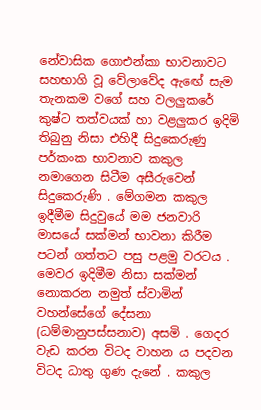නේවාසික ගොඑන්කා භාවනාවට සහභාගි වූ වේලාවේද ඇඟේ සැම තැනකම වගේ සහ වලලුකරේ කුෂ්ට තත්වයක් හා වළලුකර ඉදිමි තිබුනු නිසා එහිදී සිදුකෙරුණු පර්කංක භාවනාව කකුල නමාගෙන සිටීම අසීරුවෙන් සිදුකෙරුණි . මේගමන කකුල ඉදීමීම සිදුවුයේ මම ජනවාරි මාසයේ සක්මන් භාවනා කිරීම පටන් ගත්තට පසු පළමු වරටය . මෙවර ඉදිමීම නිසා සක්මන් නොකරන නමුත් ස්වාමින් වහන්සේගේ දේසනා (ධම්මානුපස්සනාව) අසමි . ගෙදර වැඩ කරන විටද වාහන ය පදවන විටද ධාතු ගුණ දැනේ . කකුල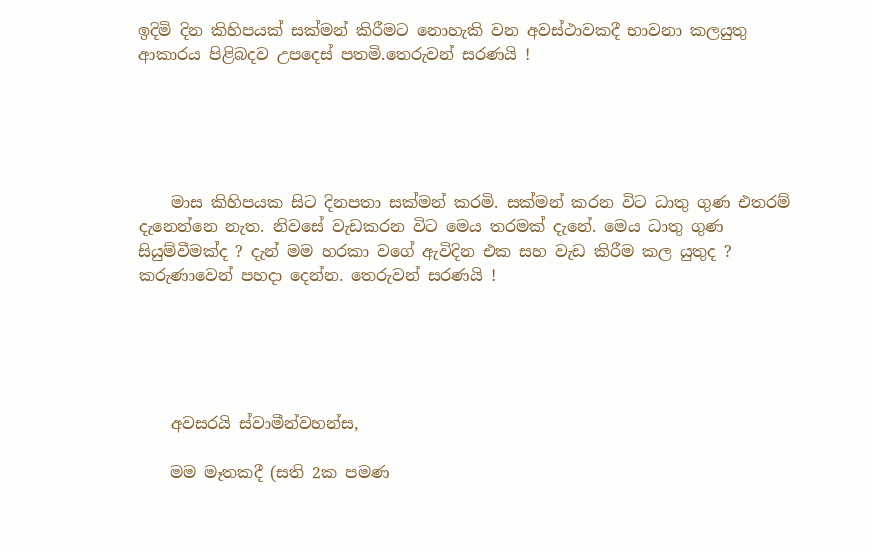ඉදිමි දින කිහිපයක් සක්මන් කිරීමට නොහැකි වන අවස්ථාවකදී භාවනා කලයුතු ආකාරය පිළිබදව උපදෙස් පතමි.තෙරුවන් සරණයි !





    මාස කිහිපයක සිට දිනපතා සක්මන් කරමි. සක්මන් කරන විට ධාතු ගුණ එතරම් දැනෙන්නෙ නැත. නිවසේ වැඩකරන විට මෙය තරමක් දැනේ. මෙය ධාතු ගුණ සියුම්වීමක්ද ? දැන් මම හරකා වගේ ඇවිදින එක සහ වැඩ කිරීම කල යුතුද ? කරුණාවෙන් පහදා දෙන්න. තෙරුවන් සරණයි !





    අවසරයි ස්වාමීන්වහන්ස,

    මම මෑතකදී (සති 2ක පමණ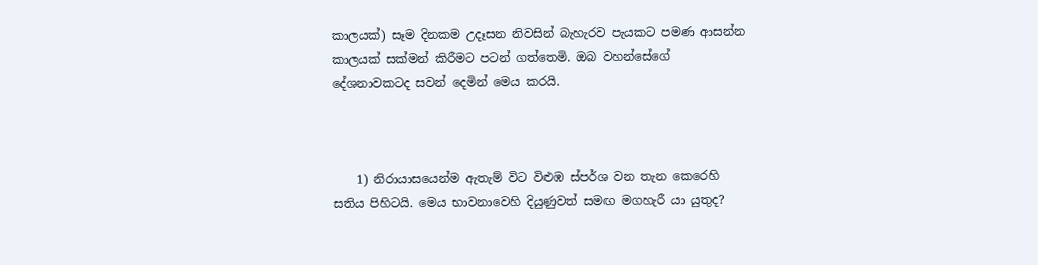කාලයක්) සෑම දිනකම උදෑසන නිවසින් බැහැරව පැයකට පමණ ආසන්න කාලයක් සක්මන් කිරීමට පටන් ගත්තෙමි. ඔබ වහන්සේගේ දේශනාවකටද සවන් දෙමින් මෙය කරයි.



    1) නිරායාසයෙන්ම ඇතැම් විට විළුඹ ස්පර්ශ වන තැන කෙරෙහි සතිය පිහිටයි. මෙය භාවනාවෙහි දියුණුවත් සමඟ මගහැරී යා යුතුද?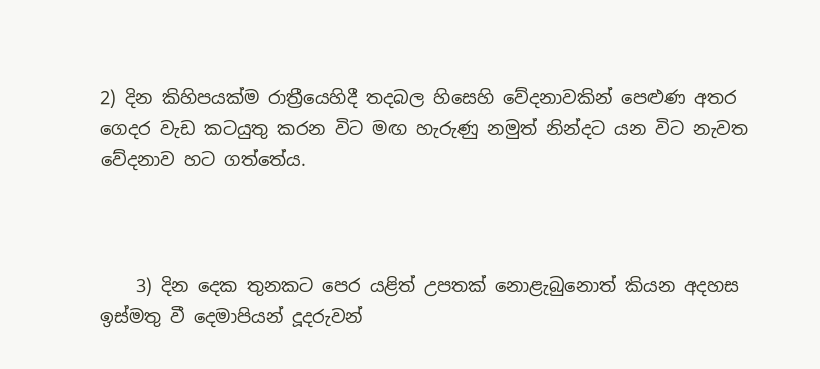2) දින කිහිපයක්ම රාත්‍රීයෙහිදී තදබල හිසෙහි වේදනාවකින් පෙළුණ අතර ගෙදර වැඩ කටයුතු කරන විට මඟ හැරුණු නමුත් නින්දට යන විට නැවත වේදනාව හට ගත්තේය.



    3) දින දෙක තුනකට පෙර යළිත් උපතක් නොළැබුනොත් කියන අදහස ඉස්මතු වී දෙමාපියන් දූදරුවන්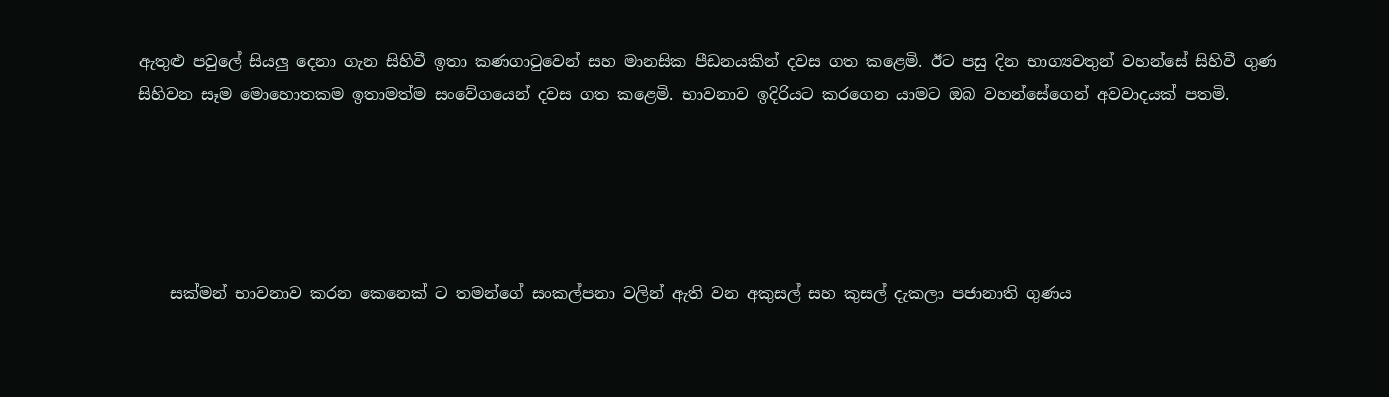ඇතුළු පවුලේ සියලු දෙනා ගැන සිහිවී ඉතා කණගාටුවෙන් සහ මානසික පීඩනයකින් දවස ගත කළෙමි. ඊට පසු දින භාග්‍යවතුන් වහන්සේ සිහිවී ගුණ සිහිවන සෑම මොහොතකම ඉතාමත්ම සංවේගයෙන් දවස ගත කළෙමි. භාවනාව ඉදිරියට කරගෙන යාමට ඔබ වහන්සේගෙන් අවවාදයක් පතමි.





    සක්මන් භාවනාව කරන කෙනෙක් ට තමන්ගේ සංකල්පනා වලින් ඇති වන අකුසල් සහ කුසල් දැකලා පජානාති ගුණය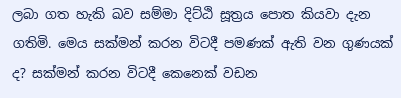ලබා ගත හැකි ඛව සම්මා දිට්ඨි සූත්‍රය පොත කියවා දැන ගතිමි. මෙය සක්මන් කරන විටදී පමණක් ඇති වන ගුණයක් ද? සක්මන් කරන විටදී කෙනෙක් වඩන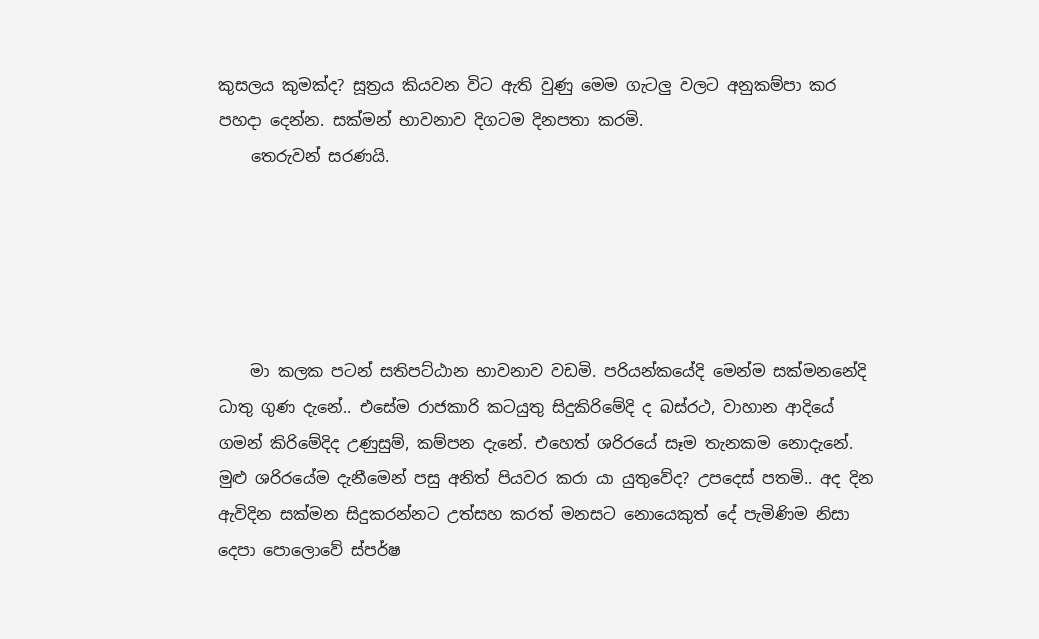කුසලය කුමක්ද? සූත්‍රය කියවන විට ඇති වුණු මෙම ගැටලු වලට අනුකම්පා කර පහදා දෙන්න. සක්මන් භාවනාව දිගටම දිනපතා කරමි.
    තෙරුවන් සරණයි.





    මා කලක පටන් සතිපට්ඨාන භාවනාව වඩමි. පරියන්කයේදි මෙන්ම සක්මනනේදි ධාතු ගුණ දැනේ.. එසේම රාජකාරි කටයුතු සිදුකිරිමේදි ද බස්රථ, වාහාන ආදියේ ගමන් කිරිමේදිද උණුසුම්, කම්පන දැනේ. එහෙත් ශරිරයේ සෑම තැනකම නොදැනේ. මුළු ශරිරයේම දැනීමෙන් පසු අනිත් පියවර කරා යා යුතුවේද? උපදෙස් පතමි.. අද දින ඇවිදින සක්මන සිදුකරන්නට උත්සහ කරත් මනසට නොයෙකුත් දේ පැමිණිම නිසා දෙපා පොලොවේ ස්පර්ෂ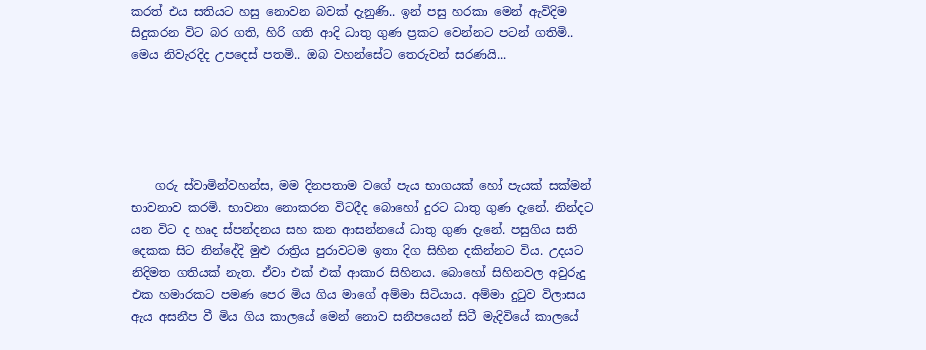කරත් එය සතියට හසු නොවන බවක් දැනුණි.. ඉන් පසු හරකා මෙන් ඇවිදිම සිදුකරන විට බර ගති, හිරි ගති ආදි ධාතු ගුණ ප්‍රකට වෙන්නට පටන් ගතිමි.. මෙය නිවැරදිද උපදෙස් පතමි.. ඔබ වහන්සේට තෙරුවන් සරණයි...





    ගරු ස්වාමින්වහන්ස, මම දිනපතාම වගේ පැය භාගයක් හෝ පැයක් සක්මන් භාවනාව කරමි. භාවනා නොකරන විටදීද බොහෝ දුරට ධාතු ගුණ දැනේ. නින්දට යන විට ද හෘද ස්පන්දනය සහ කන ආසන්නයේ ධාතු ගුණ දැනේ. පසුගිය සති දෙකක සිට නින්දේදි මුළු රාත්‍රිය පුරාවටම ඉතා දිග සිහින දකින්නට විය. උදයට නිදිමත ගතියක් නැත. ඒවා එක් එක් ආකාර සිහිනය. බොහෝ සිහිනවල අවුරුදු එක හමාරකට පමණ පෙර මිය ගිය මාගේ අම්මා සිටියාය. අම්මා දුටුව විලාසය ඇය අසනීප වී මිය ගිය කාලයේ මෙන් නොව සනීපයෙන් සිටී මැදිවියේ කාලයේ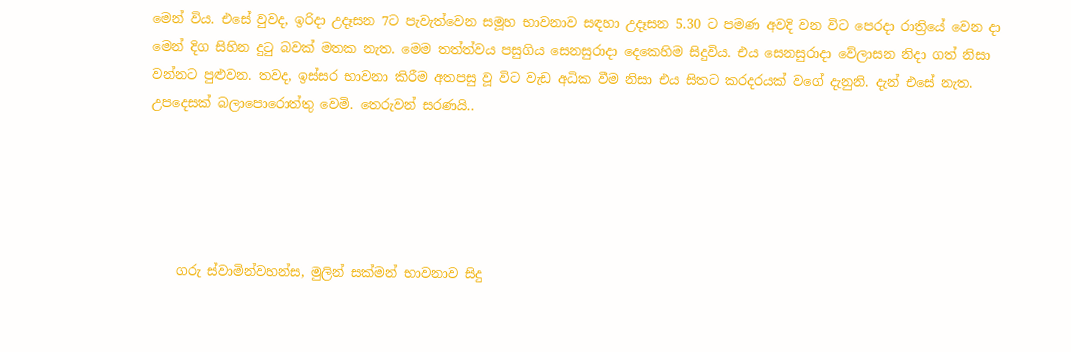මෙන් විය. එසේ වුවද, ඉරිදා උදෑසන 7ට පැවැත්වෙන සමූහ භාවනාව සඳහා උදෑසන 5.30 ට පමණ අවදි වන විට පෙරදා රාත්‍රියේ වෙන දා මෙන් දිග සිහින දුටු බවක් මතක නැත. මෙම තත්ත්වය පසුගිය සෙනසුරාදා දෙකෙහිම සිදුවිය. එය සෙනසුරාදා වේලාසන නිදා ගත් නිසා වන්නට පුළුවන. තවද, ඉස්සර භාවනා කිරීම අතපසු වූ විට වැඩ අධික වීම නිසා එය සිතට කරදරයක් වගේ දැනුනි. දැන් එසේ නැත. උපදෙසක් බලාපොරොත්තු වෙමි. තෙරුවන් සරණයි..





    ගරු ස්වාමින්වහන්ස, මුලින් සක්මන් භාවනාව සිදු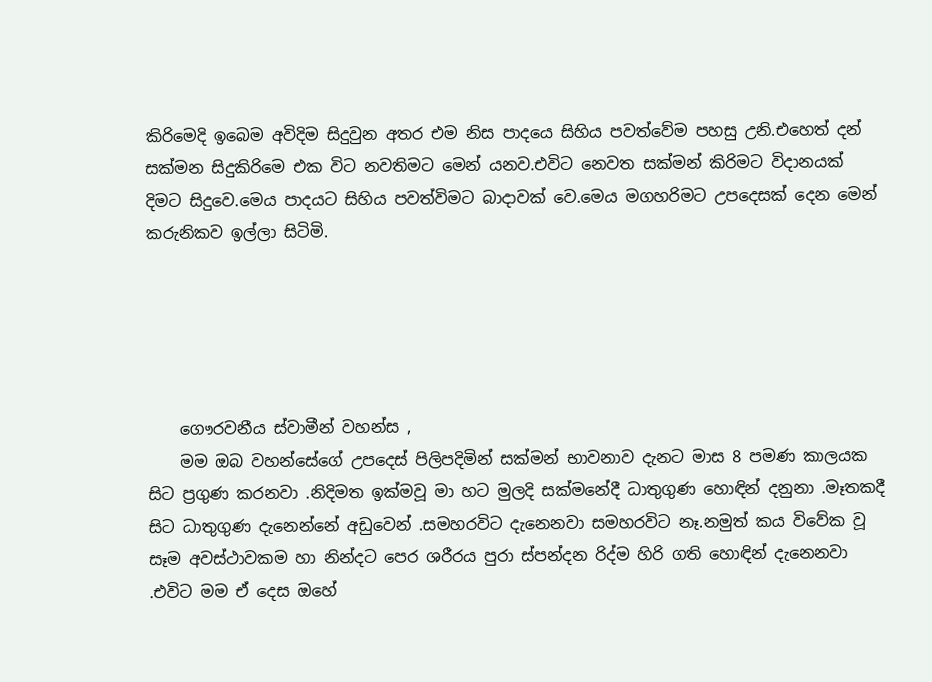කිරිමෙදි ඉබෙම අවිදිම සිදුවුන අතර එම නිස පාදයෙ සිහිය පවත්වේම පහසු උනි.එහෙත් දන් සක්මන සිදුකිරිමෙ එක විට නවතිමට මෙන් යනව.එවිට නෙවත සක්මන් කිරිමට විදානයක් දිමට සිදුවෙ.මෙය පාදයට සිහිය පවත්විමට බාදාවක් වෙ.මෙය මගහරිමට උපදෙසක් දෙන මෙන් කරුනිකව ඉල්ලා සිටිමි.





    ගෞරවනීය ස්වාමීන් වහන්ස ,
    මම ඔබ වහන්සේගේ උපදෙස් පිලිපදිමින් සක්මන් භාවනාව දැනට මාස 8 පමණ කාලයක සිට ප්‍රගුණ කරනවා .නිදිමත ඉක්මවූ මා හට මුලදි සක්මනේදී ධාතුගුණ හොඳින් දනුනා .මෑතකදී සිට ධාතුගුණ දැනෙන්නේ අඩුවෙන් .සමහරවිට දැනෙනවා සමහරවිට නෑ.නමුත් කය විවේක වූ සෑම අවස්ථාවකම හා නින්දට පෙර ශරීරය පුරා ස්පන්දන රිද්ම හිරි ගති හොඳින් දැනෙනවා .එවිට මම ඒ දෙස ඔහේ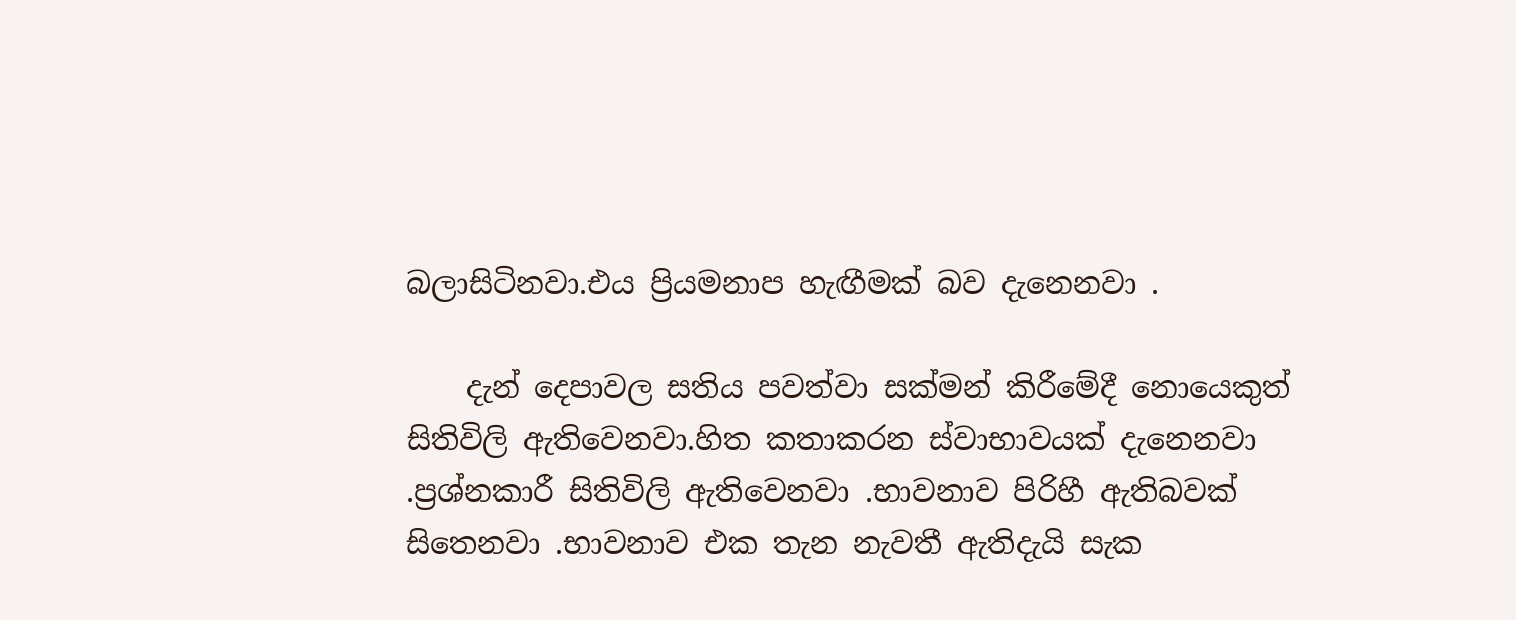බලාසිටිනවා.එය ප්‍රියමනාප හැඟීමක් බව දැනෙනවා .

    දැන් දෙපාවල සතිය පවත්වා සක්මන් කිරීමේදී නොයෙකුත් සිතිවිලි ඇතිවෙනවා.හිත කතාකරන ස්වාභාවයක් දැනෙනවා .ප්‍රශ්නකාරී සිතිවිලි ඇතිවෙනවා .භාවනාව පිරිහී ඇතිබවක් සිතෙනවා .භාවනාව එක තැන නැවතී ඇතිදැයි සැක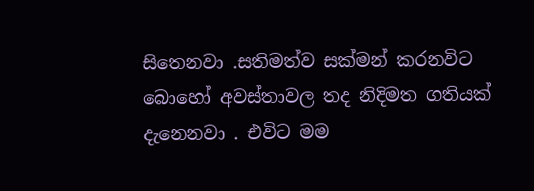සිතෙනවා .සතිමත්ව සක්මන් කරනවිට බොහෝ අවස්තාවල තද නිදිමත ගතියක් දැනෙනවා . එවිට මම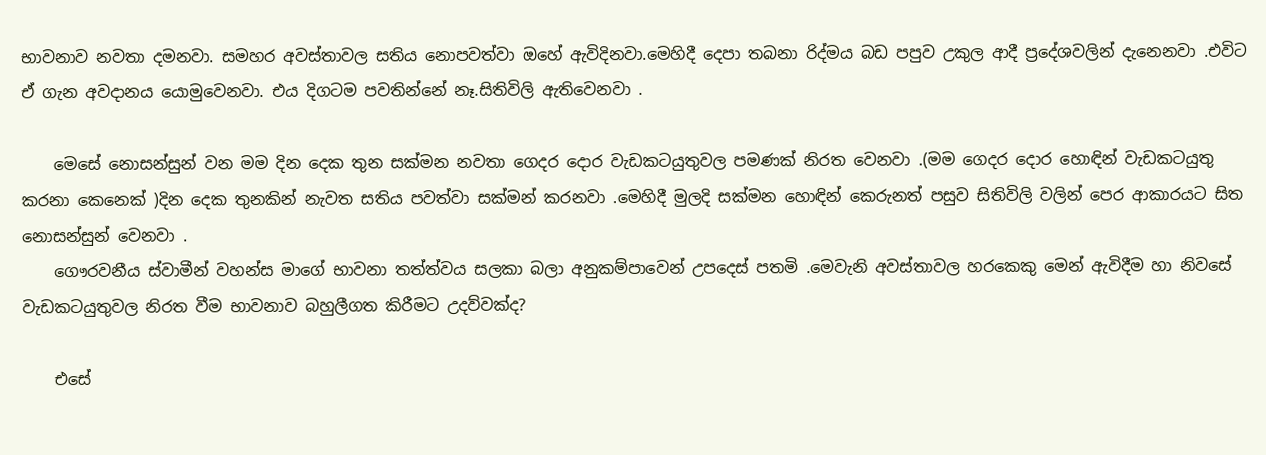භාවනාව නවතා දමනවා. සමහර අවස්තාවල සතිය නොපවත්වා ඔහේ ඇවිදිනවා.මෙහිදී දෙපා තබනා රිද්මය බඩ පපුව උකුල ආදී ප්‍රදේශවලින් දැනෙනවා .එවිට ඒ ගැන අවදානය යොමුවෙනවා. එය දිගටම පවතින්නේ නෑ.සිතිවිලි ඇතිවෙනවා .

    මෙසේ නොසන්සුන් වන මම දින දෙක තුන සක්මන නවතා ගෙදර දොර වැඩකටයුතුවල පමණක් නිරත වෙනවා .(මම ගෙදර දොර හොඳින් වැඩකටයුතු කරනා කෙනෙක් )දින දෙක තුනකින් නැවත සතිය පවත්වා සක්මන් කරනවා .මෙහිදී මුලදි සක්මන හොඳින් කෙරුනත් පසුව සිතිවිලි වලින් පෙර ආකාරයට සිත නොසන්සුන් වෙනවා .
    ගෞරවනීය ස්වාමීන් වහන්ස මාගේ භාවනා තත්ත්වය සලකා බලා අනුකම්පාවෙන් උපදෙස් පතමි .මෙවැනි අවස්තාවල හරකෙකු මෙන් ඇවිදීම හා නිවසේ වැඩකටයුතුවල නිරත වීම භාවනාව බහුලීගත කිරීමට උදව්වක්ද?

    එසේ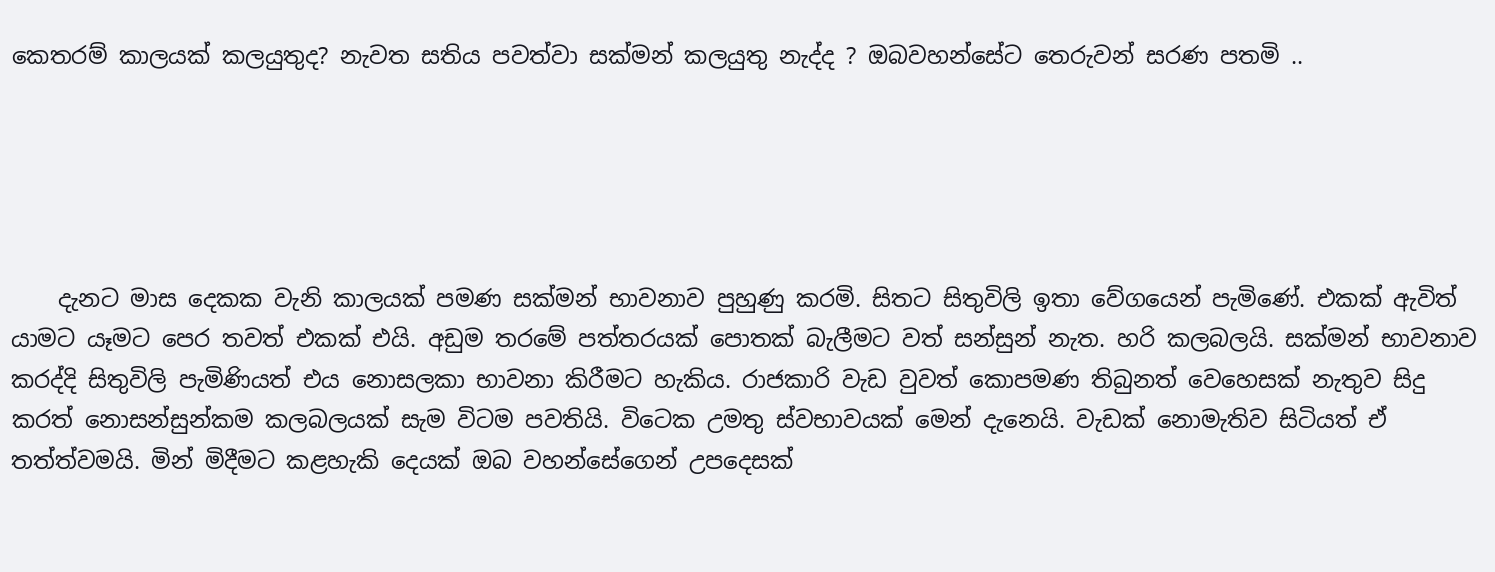කෙතරම් කාලයක් කලයුතුද? නැවත සතිය පවත්වා සක්මන් කලයුතු නැද්ද ? ඔබවහන්සේට තෙරුවන් සරණ පතමි ..





    දැනට මාස දෙකක වැනි කාලයක් පමණ සක්මන් භාවනාව පුහුණු කරමි. සිතට සිතුවිලි ඉතා වේගයෙන් පැමිණේ. එකක් ඇවිත් යාමට යෑමට පෙර තවත් එකක් එයි. අඩුම තරමේ පත්තරයක් පොතක් බැලීමට වත් සන්සුන් නැත. හරි කලබලයි. සක්මන් භාවනාව කරද්දි සිතුවිලි පැමිණියත් එය නොසලකා භාවනා කිරීමට හැකිය. රාජකාරි වැඩ වුවත් කොපමණ තිබුනත් වෙහෙසක් නැතුව සිදු කරත් නොසන්සුන්කම කලබලයක් සැම විටම පවතියි. විටෙක උමතු ස්වභාවයක් මෙන් දැනෙයි. වැඩක් නොමැතිව සිටියත් ඒ තත්ත්වමයි. මින් මිදීමට කළහැකි දෙයක් ඔබ වහන්සේගෙන් උපදෙසක්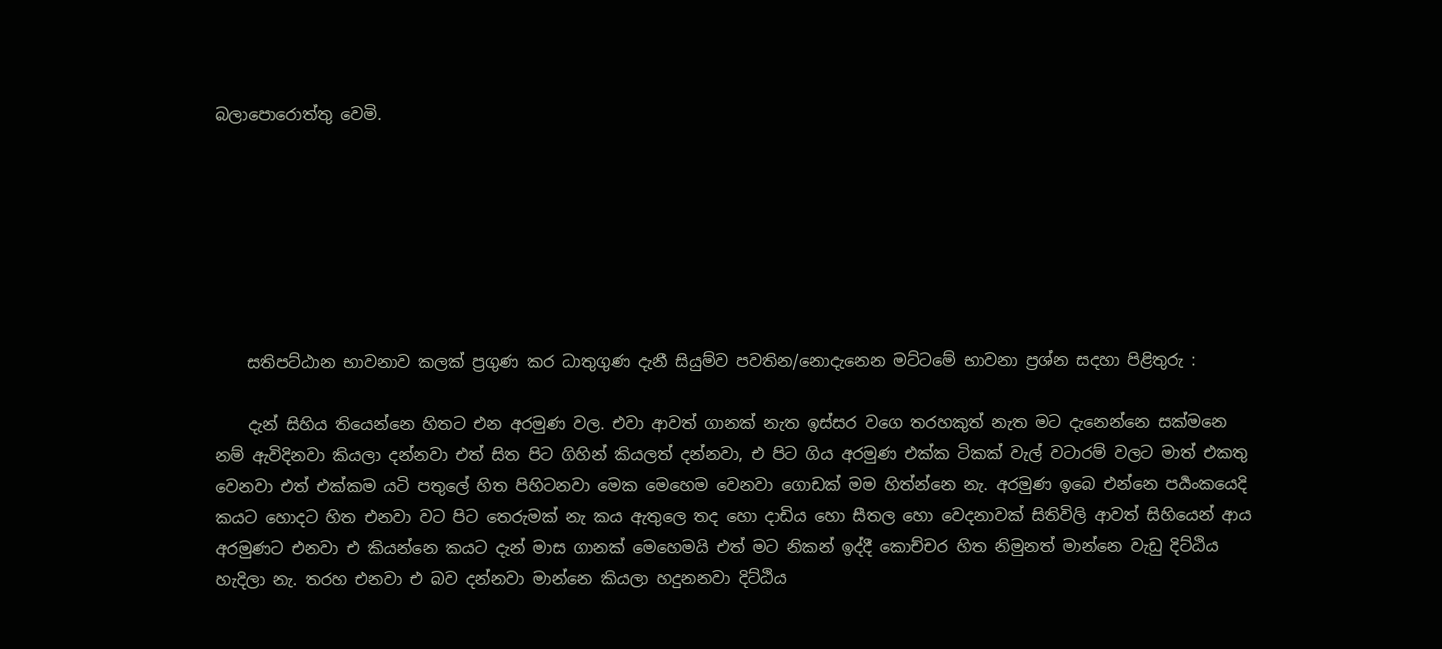බලාපොරොත්තු වෙමි.







    සතිපට්ඨාන භාවනාව කලක් ප්‍රගුණ කර ධාතුගුණ දැනී සියුම්ව පවතින/නොදැනෙන මට්ටමේ භාවනා ප්‍රශ්න සදහා පිළිතුරු :

    දැන් සිහිය තියෙන්නෙ හිතට එන අරමුණ වල. එවා ආවත් ගානක් නැත ඉස්සර වගෙ තරහකුත් නැත මට දැනෙන්නෙ සක්මනෙ නම් ඇවිදිනවා කියලා දන්නවා එත් සිත පිට ගිහින් කියලත් දන්නවා, එ පිට ගිය අරමුණ එක්ක ටිකක් වැල් වටාරම් වලට මාත් එකතු වෙනවා එත් එක්කම යටි පතුලේ හිත පිහිටනවා මෙක මෙහෙම වෙනවා ගොඩක් මම හිත්න්නෙ නැ. අරමුණ ඉබෙ එන්නෙ පර්‍යංකයෙදි කයට හොදට හිත එනවා වට පිට තෙරුමක් නැ කය ඇතුලෙ තද හො දාඩිය හො සීතල හො වෙදනාවක් සිතිවිලි ආවත් සිහියෙන් ආය අරමුණට එනවා එ කියන්නෙ කයට දැන් මාස ගානක් මෙහෙමයි එත් මට නිකන් ඉද්දී කොච්චර හිත නිමුනත් මාන්නෙ වැඩු දිට්ඨිය හැදිලා නැ. තරහ එනවා එ බව දන්නවා මාන්නෙ කියලා හදුනනවා දිට්ඨිය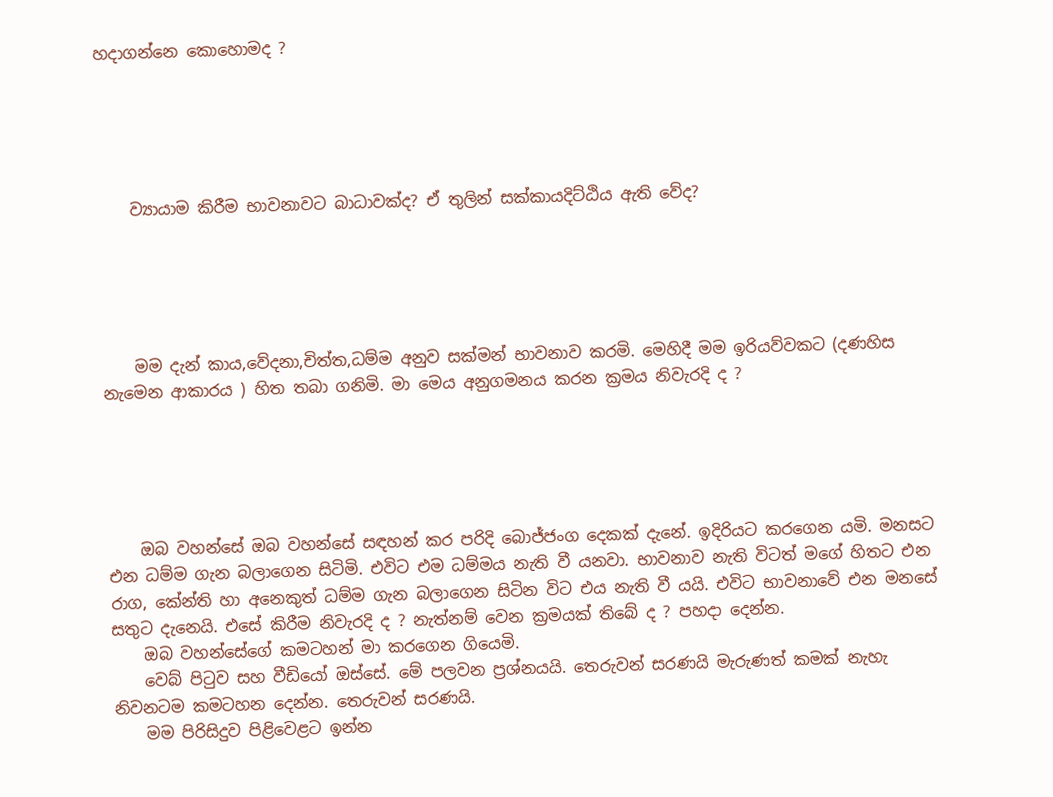හදාගන්නෙ කොහොමද ?





    ව්‍යායාම කිරීම භාවනාවට බාධාවක්ද? ඒ තුලින් සක්කායදිට්ඨිය ඇති වේද?





    මම දැන් කාය,වේදනා,චිත්ත,ධම්ම අනුව සක්මන් භාවනාව කරමි. මෙහිදී මම ඉරියව්වකට (දණහිස නැමෙන ආකාරය ) හිත තබා ගනිමි. මා මෙය අනුගමනය කරන ක්‍රමය නිවැරදි ද ?





    ඔබ වහන්සේ ඔබ වහන්සේ සඳහන් කර පරිදි බොජ්ජංග දෙකක් දැනේ. ඉදිරියට කරගෙන යමි. මනසට එන ධම්ම ගැන බලාගෙන සිටිමි. එවිට එම ධම්මය නැති වී යනවා. භාවනාව නැති විටත් මගේ හිතට එන රාග, කේන්ති හා අනෙකුත් ධම්ම ගැන බලාගෙන සිටින විට එය නැති වී යයි. එවිට භාවනාවේ එන මනසේ සතුට දැනෙයි. එසේ කිරීම නිවැරදි ද ? නැත්නම් වෙන ක්‍රමයක් තිබේ ද ? පහදා දෙන්න.
    ඔබ වහන්සේගේ කමටහන් මා කරගෙන ගියෙමි.
    වෙබ් පිටුව සහ වීඩියෝ ඔස්සේ. මේ පලවන ප්‍රශ්නයයි. තෙරුවන් සරණයි මැරුණත් කමක් නැහැ නිවනටම කමටහන දෙන්න. තෙරුවන් සරණයි.
    මම පිරිසිදුව පිළිවෙළට ඉන්න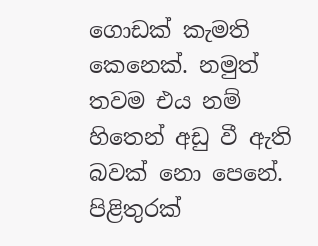ගොඩක් කැමති කෙනෙක්. නමුත් තවම එය නම් හිතෙන් අඩු වී ඇති බවක් නො පෙනේ. පිළිතුරක්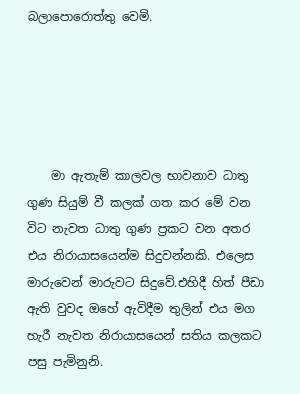බලාපොරොත්තු වෙමි.





    මා ඇතැම් කාලවල භාවනාව ධාතු ගුණ සියුම් වී කලක් ගත කර මේ වන විට නැවත ධාතු ගුණ ප්‍රකට වන අතර එය නිරායාසයෙන්ම සිදුවන්නකි. එලෙස මාරුවෙන් මාරුවට සිදුවේ.එහිදී හිත් පීඩා ඇති වුවද ඔහේ ඇවිදීම තුලින් එය මග හැරී නැවත නිරායාසයෙන් සතිය කලකට පසු පැමිනුනි.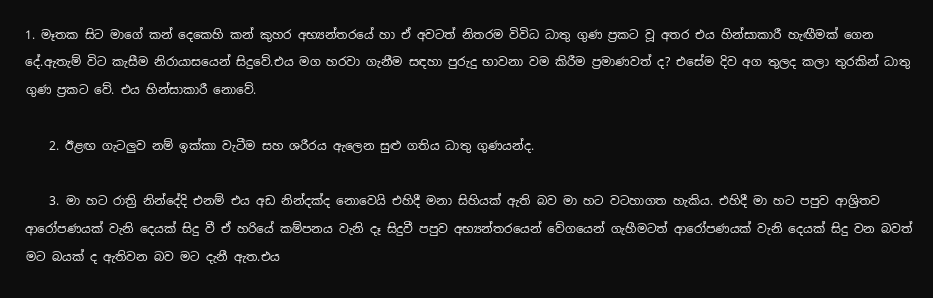1. මෑතක සිට මාගේ කන් දෙකෙහි කන් කුහර අභ්‍යන්තරයේ හා ඒ අවටත් නිතරම විවිධ ධාතු ගුණ ප්‍රකට වූ අතර එය හින්සාකාරී හැඟීමක් ගෙන දේ.ඇතැම් විට කැසීම නිරායාසයෙන් සිදුවේ.එය මග හරවා ගැනීම සඳහා පුරුදු භාවනා වම කිරීම ප්‍රමාණවත් ද? එසේම දිව අග තුලද කලා තුරකින් ධාතු ගුණ ප්‍රකට වේ. එය හින්සාකාරී නොවේ.

    2. ඊළඟ ගැටලුව නම් ඉක්කා වැටීම සහ ශරීරය ඇලෙන සුළු ගතිය ධාතු ගුණයන්ද.

    3. මා හට රාත්‍රි නින්දේදි එනම් එය අඩ නින්දක්ද නොවෙයි එහිදී මනා සිහියක් ඇති බව මා හට වටහාගත හැකිය. එහිදී මා හට පපුව ආශ්‍රිතව ආරෝපණයක් වැනි දෙයක් සිදු වී ඒ හරියේ කම්පනය වැනි දෑ සිදුවී පපුව අභ්‍යන්තරයෙන් වේගයෙන් ගැහීමටත් ආරෝපණයක් වැනි දෙයක් සිදු වන බවත් මට බයක් ද ඇතිවන බව මට දැනී ඇත.එය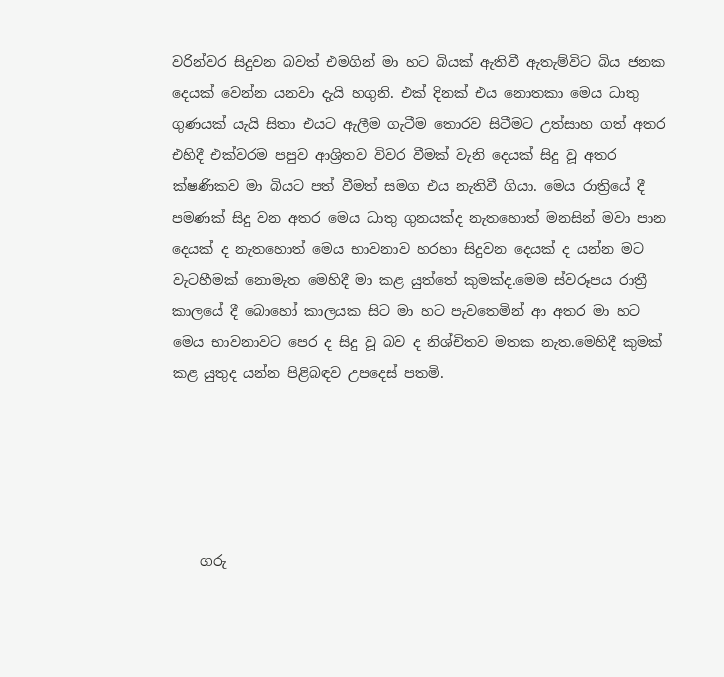වරින්වර සිදුවන බවත් එමගින් මා හට බියක් ඇතිවී ඇතැම්විට බිය ජනක දෙයක් වෙන්න යනවා දැයි හගුනි. එක් දිනක් එය නොතකා මෙය ධාතු ගුණයක් යැයි සිතා එයට ඇලීම ගැටීම තොරව සිටීමට උත්සාහ ගත් අතර එහිදී එක්වරම පපුව ආශ්‍රිතව විවර වීමක් වැනි දෙයක් සිදු වූ අතර ක්ෂණිකව මා බියට පත් වීමත් සමග එය නැතිවී ගියා. මෙය රාත්‍රියේ දී පමණක් සිදු වන අතර මෙය ධාතු ගුනයක්ද නැතහොත් මනසින් මවා පාන දෙයක් ද නැතහොත් මෙය භාවනාව හරහා සිදුවන දෙයක් ද යන්න මට වැටහීමක් නොමැත මෙහිදී මා කළ යුත්තේ කුමක්ද.මෙම ස්වරූපය රාත්‍රී කාලයේ දී බොහෝ කාලයක සිට මා හට පැවතෙමින් ආ අතර මා හට මෙය භාවනාවට පෙර ද සිදු වූ බව ද නිශ්චිතව මතක නැත.මෙහිදී කුමක් කළ යුතුද යන්න පිළිබඳව උපදෙස් පතමි.





    ගරු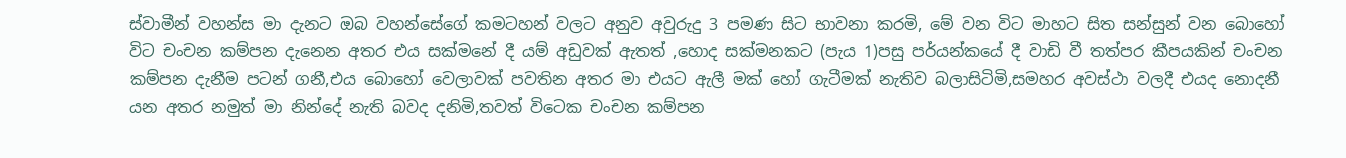ස්වාමීන් වහන්ස මා දැනට ඔබ වහන්සේගේ කමටහන් වලට අනුව අවුරුදු 3 පමණ සිට භාවනා කරමි, මේ වන විට මාහට සිත සන්සුන් වන බොහෝ විට චංචන කම්පන දැනෙන අතර එය සක්මනේ දී යම් අඩුවක් ඇතත් ,හොද සක්මනකට (පැය 1)පසු පර්යන්කයේ දී වාඩි වී තත්පර කීපයකින් චංචන කම්පන දැනීම පටන් ගනී,එය බොහෝ වෙලාවක් පවතින අතර මා එයට ඇලී මක් හෝ ගැටීමක් නැතිව බලාසිටිමි,සමහර අවස්ථා වලදී එයද නොදනී යන අතර නමුත් මා නින්දේ නැති බවද දනිමි,තවත් විටෙක චංචන කම්පන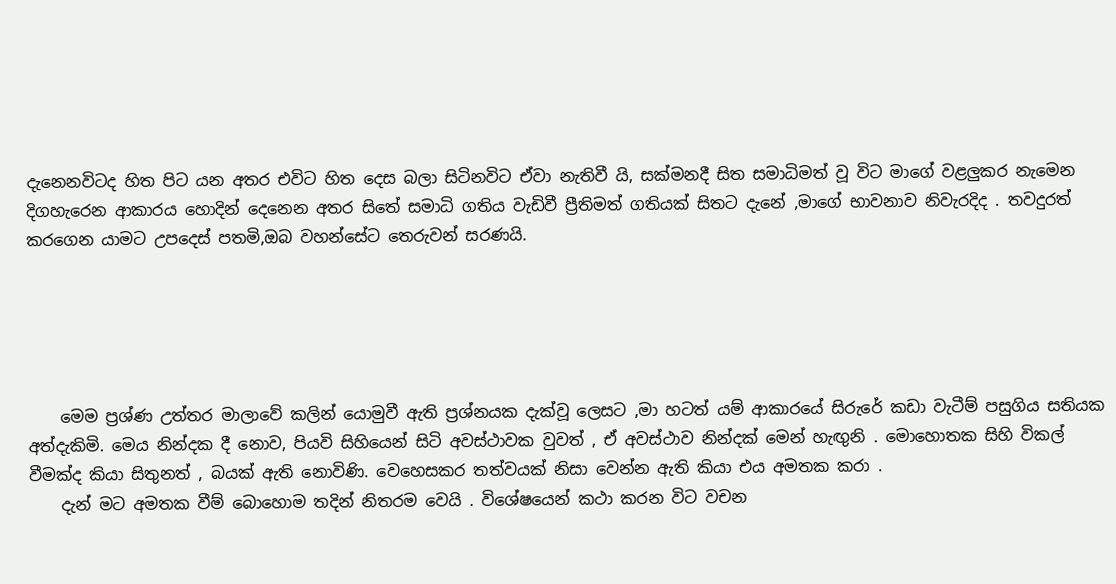දැනෙනවිටද හිත පිට යන අතර එවිට හිත දෙස බලා සිටිනවිට ඒවා නැතිවී යි, සක්මනදී සිත සමාධිමත් වූ විට මාගේ වළලුකර නැමෙන දිගහැරෙන ආකාරය හොදින් දෙනෙන අතර සිතේ සමාධි ගතිය වැඩිවී ප්‍රීතිමත් ගතියක් සිතට දැනේ ,මාගේ භාවනාව නිවැරදිද . තවදුරත් කරගෙන යාමට උපදෙස් පතමි,ඔබ වහන්සේට තෙරුවන් සරණයි.





    මෙම ප්‍රශ්ණ උත්තර මාලාවේ කලින් යොමුවී ඇති ප්‍රශ්නයක දැක්වූ ලෙසට ,මා හටත් යම් ආකාරයේ සිරුරේ කඩා වැටීම් පසුගිය සතියක අත්දැකිමි. මෙය නින්දක දී නොව, පියවි සිහියෙන් සිටි අවස්ථාවක වුවත් , ඒ අවස්ථාව නින්දක් මෙන් හැඟුනි . මොහොතක සිහි විකල් වීමක්ද කියා සිතුනත් , බයක් ඇති නොවිණි. වෙහෙසකර තත්වයක් නිසා වෙන්න ඇති කියා එය අමතක කරා .
    දැන් මට අමතක වීම් බොහොම තදින් නිතරම වෙයි . විශේෂයෙන් කථා කරන විට වචන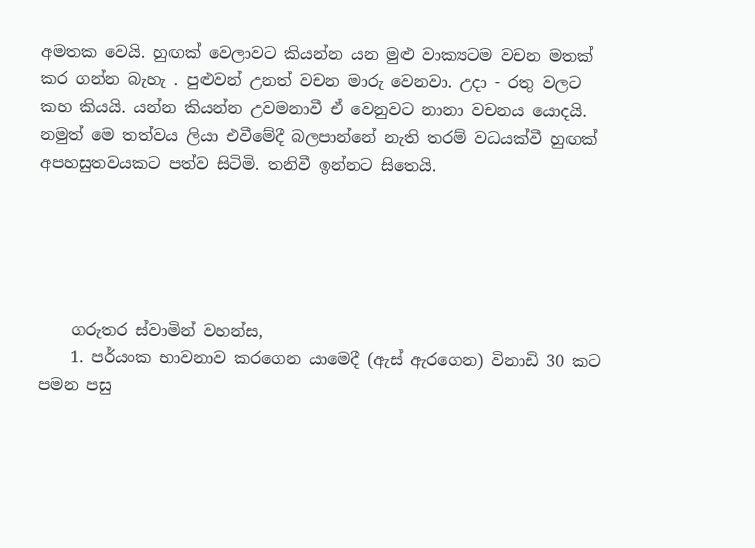අමතක වෙයි. හුඟක් වෙලාවට කියන්න යන මුළු වාක්‍යටම වචන මතක් කර ගන්න බැහැ . පුළුවන් උනත් වචන මාරු වෙනවා. උදා - රතු වලට කහ කියයි. යන්න කියන්න උවමනාවී ඒ වෙනුවට නානා වචනය යොදයි. නමුත් මෙ තත්වය ලියා එවීමේදී බලපාන්නේ නැති තරම් වධයක්වී හුඟක් අපහසුතවයකට පත්ව සිටිමි. තනිවී ඉන්නට සිතෙයි.





    ගරුතර ස්වාමින් වහන්ස,
    1. පර්යංක භාවනාව කරගෙන යාමෙදී (ඇස් ඇරගෙන) විනාඩි 30 කට පමන පසු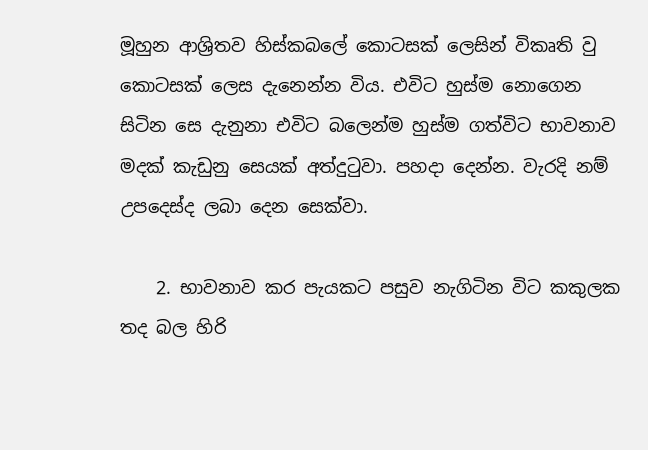මූහුන ආශ්‍රිතව හිස්කබලේ කොටසක් ලෙසින් විකෘති වු කොටසක් ලෙස දැනෙන්න විය. එවිට හුස්ම නොගෙන සිටින සෙ දැනුනා එවිට බලෙන්ම හුස්ම ගත්විට භාවනාව මදක් කැඩුනු සෙයක් අත්දුටුවා. පහදා දෙන්න. වැරදි නම් උපදෙස්ද ලබා දෙන සෙක්වා.

    2. භාවනාව කර පැයකට පසුව නැගිටින විට කකුලක තද බල හිරි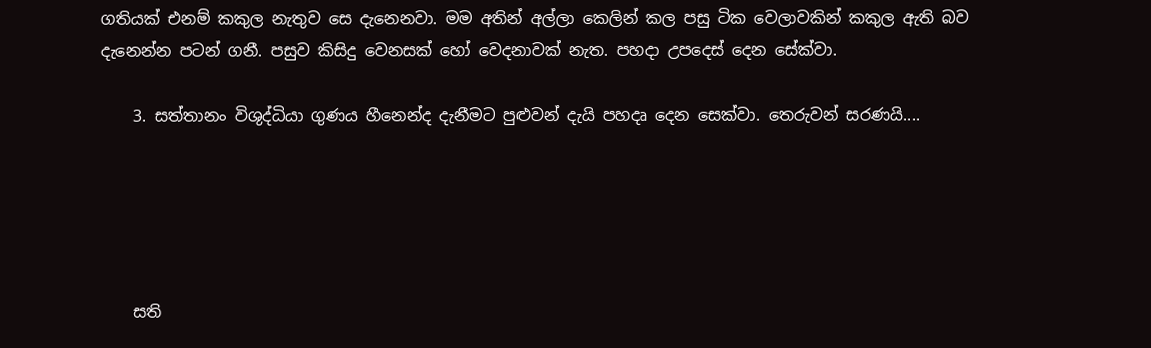ගතියක් එනම් කකුල නැතුව සෙ දැනෙනවා. මම අතින් අල්ලා කෙලින් කල පසු ටික වෙලාවකින් කකුල ඇති බව දැනෙන්න පටන් ගනී. පසුව කිසිදු වෙනසක් හෝ වෙදනාවක් නැත. පහදා උපදෙස් දෙන සේක්වා.

    3. සත්තානං විශුද්ධියා ගුණය හීනෙන්ද දැනීමට පුළුවන් දැයි පහදෘ දෙන සෙක්වා. තෙරුවන් සරණයි....





    සති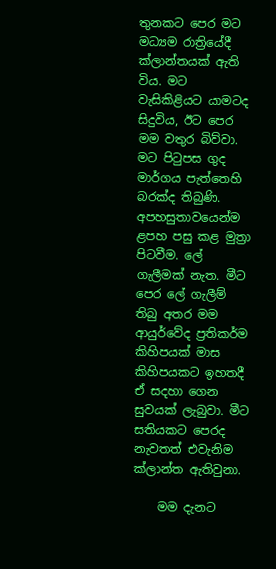තුනකට පෙර මට මධ්‍යම රාත්‍රියේදී ක්ලාන්තයක් ඇති විය. මට වැසිකිළියට යාමටද සිදුවිය, ඊට පෙර මම වතුර බිව්වා. මට පිටුපස ගුද මාර්ගය පැත්තෙහි බරක්ද තිබුණි. අපහසුතාවයෙන්ම ළපහ පසු කළ මුත්‍රා පිටවීම. ලේ ගැලීමක් නැත. මීට පෙර ලේ ගැලීම් තිබු අතර මම ආයුර්වේද ප්‍රතිකර්ම කිහිපයක් මාස කිහිපයකට ඉහතදී ඒ සදහා ගෙන සුවයක් ලැබුවා. මීට සතියකට පෙරද නැවතත් එවැනිම ක්ලාන්ත ඇතිවුනා.

    මම දැනට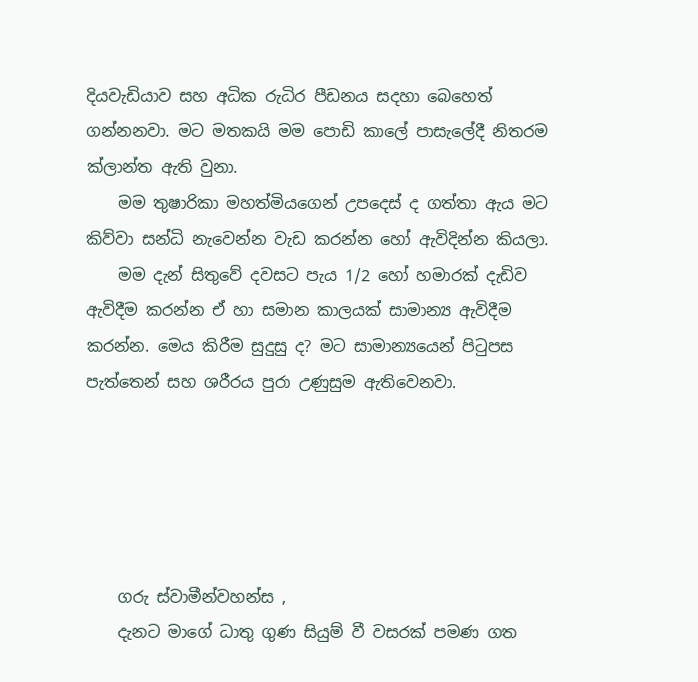දියවැඩියාව සහ අධික රුධිර පීඩනය සදහා බෙහෙත් ගන්නනවා. මට මතකයි මම පොඩි කාලේ පාසැලේදී නිතරම ක්ලාන්ත ඇති වුනා.
    මම තුෂාරිකා මහත්මියගෙන් උපදෙස් ද ගත්තා ඇය මට කිව්වා සන්ධි නැවෙන්න වැඩ කරන්න හෝ ඇවිදින්න කියලා.
    මම දැන් සිතුවේ දවසට පැය 1/2 හෝ හමාරක් දැඩිව ඇවිදීම කරන්න ඒ හා සමාන කාලයක් සාමාන්‍ය ඇවිදීම කරන්න. මෙය කිරීම සුදුසු ද? මට සාමාන්‍යයෙන් පිටුපස පැත්තෙන් සහ ශරීරය පුරා උණුසුම ඇතිවෙනවා.





    ගරු ස්වාමීන්වහන්ස ,
    දැනට මාගේ ධාතු ගුණ සියුම් වී වසරක් පමණ ගත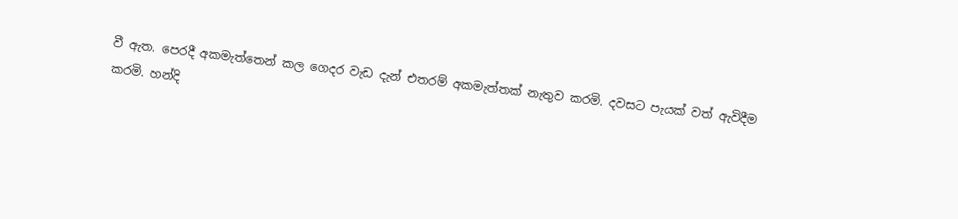වී ඇත. පෙරදී අකමැත්තෙන් කල ගෙදර වැඩ දැන් එතරම් අකමැත්තක් නැතුව කරමි. දවසට පැයක් වත් ඇවිදීම කරමි. හන්දි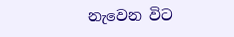නැවෙන විට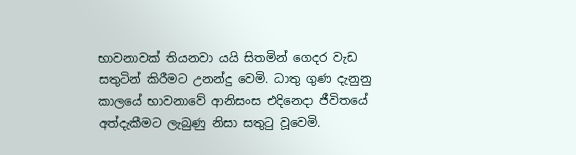භාවනාවක් තියනවා යයි සිතමින් ගෙදර වැඩ සතුටින් කිරීමට උනන්දු වෙමි. ධාතු ගුණ දැනුනු කාලයේ භාවනාවේ ආනිසංස එදිනෙදා ජීවිතයේ අත්දැකීමට ලැබුණු නිසා සතුටු වූවෙමි.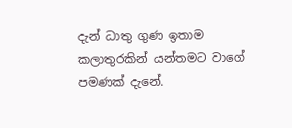දැන් ධාතු ගුණ ඉතාම කලාතුරකින් යන්තමට වාගේ පමණක් දැනේ.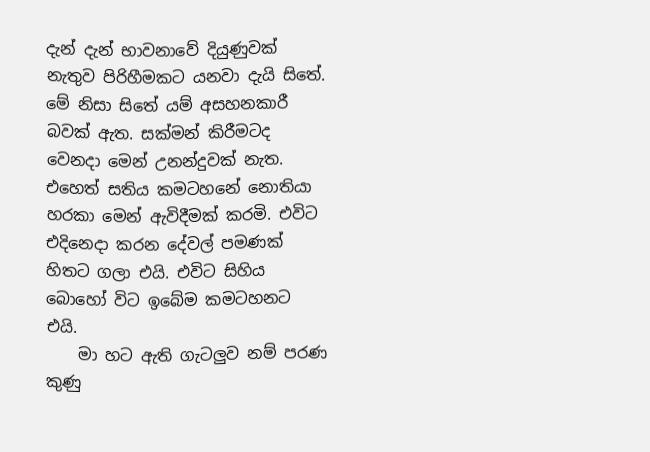දැන් දැන් භාවනාවේ දියුණුවක් නැතුව පිරිහීමකට යනවා දැයි සිතේ. මේ නිසා සිතේ යම් අසහනකාරී බවක් ඇත. සක්මන් කිරීමටද වෙනදා මෙන් උනන්දුවක් නැත. එහෙත් සතිය කමටහනේ නොතියා හරකා මෙන් ඇවිදීමක් කරමි. එවිට එදිනෙදා කරන දේවල් පමණක් හිතට ගලා එයි. එවිට සිහිය බොහෝ විට ඉබේම කමටහනට එයි.
    මා හට ඇති ගැටලුව නම් පරණ කුණු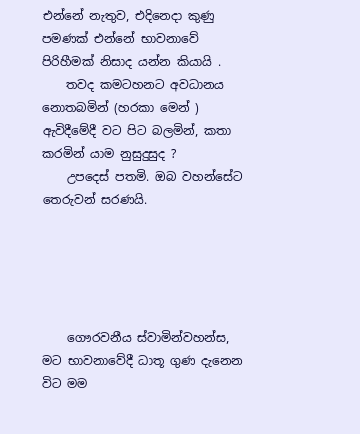එන්නේ නැතුව, එදිනෙදා කුණු පමණක් එන්නේ භාවනාවේ පිරිහීමක් නිසාද යන්න කියායි .
    තවද කමටහනට අවධානය නොතබමින් (හරකා මෙන් ) ඇවිදීමේදී වට පිට බලමින්, කතා කරමින් යාම නුසුදුසුද ?
    උපදෙස් පතමි. ඔබ වහන්සේට තෙරුවන් සරණයි.





    ගෞරවනීය ස්වාමින්වහන්ස, මට භාවනාවේදී ධාතූ ගුණ දැනෙන විට මම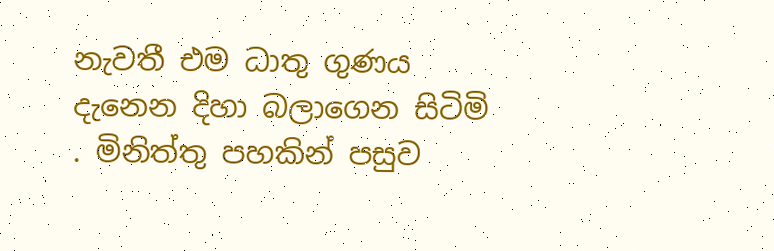නැවතී එම ධාතු ගුණය දැනෙන දිහා බලාගෙන සිටිමි . මිනිත්තු පහකින් පසුව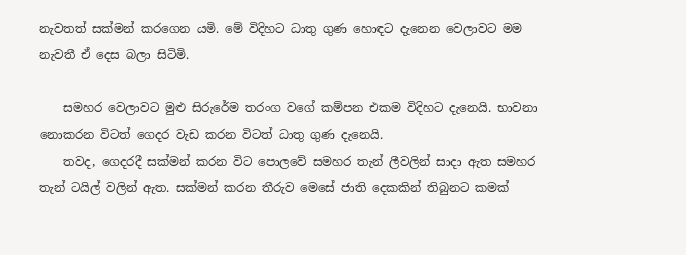නැවතත් සක්මන් කරගෙන යමි. මේ විදිහට ධාතු ගුණ හොඳට දැනෙන වෙලාවට මම නැවතී ඒ දෙස බලා සිටිමි.

    සමහර වෙලාවට මුළු සිරුරේම තරංග වගේ කම්පන එකම විදිහට දැනෙයි. භාවනා නොකරන විටත් ගෙදර වැඩ කරන විටත් ධාතු ගුණ දැනෙයි.
    තවද, ගෙදරදී සක්මන් කරන විට පොලවේ සමහර තැන් ලීවලින් සාදා ඇත සමහර තැන් ටයිල් වලින් ඇත. සක්මන් කරන තීරුව මෙසේ ජාති දෙකකින් තිබුනට කමක්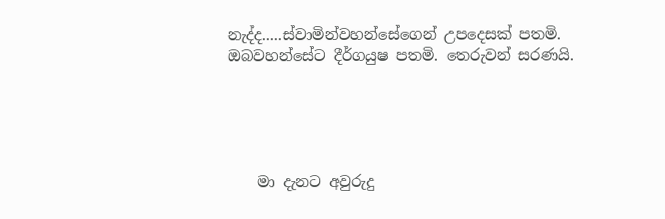නැද්ද.....ස්වාමින්වහන්සේගෙන් උපදෙසක් පතමි. ඔබවහන්සේට දීර්ගයුෂ පතමි. තෙරුවන් සරණයි.





    මා දැනට අවුරුදු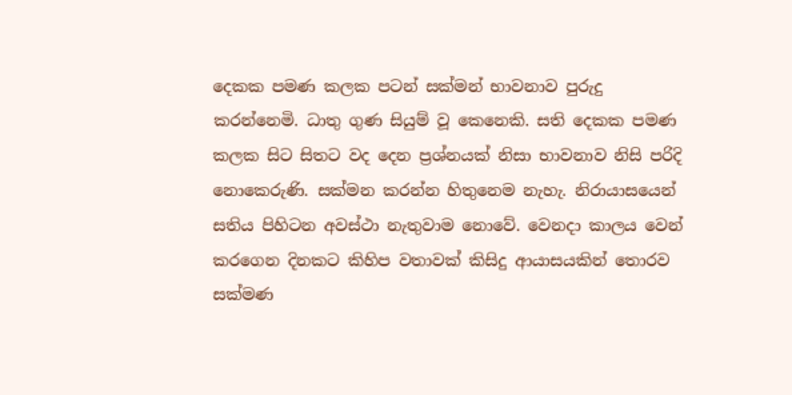දෙකක පමණ කලක පටන් සක්මන් භාවනාව පුරුදු කරන්නෙමි. ධාතු ගුණ සියුම් වූ කෙනෙකි. සති දෙකක පමණ කලක සිට සිතට වද දෙන ප්‍රශ්නයක් නිසා භාවනාව නිසි පරිදි නොකෙරුණි. සක්මන කරන්න හිතුනෙම නැහැ. නිරායාසයෙන් සතිය පිහිටන අවස්ථා නැතුවාම නොවේ. වෙනදා කාලය වෙන් කරගෙන දිනකට කිහිප වතාවක් කිසිදු ආයාසයකින් තොරව සක්මණ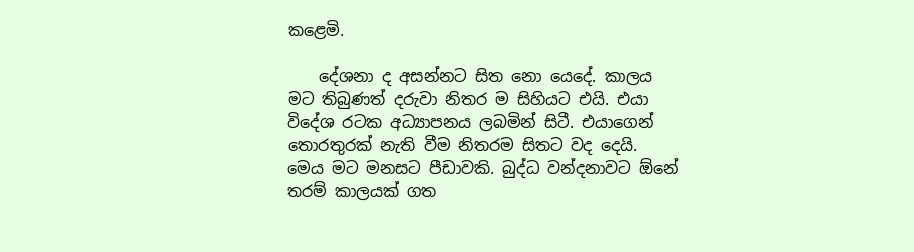කළෙමි.

    දේශනා ද අසන්නට සිත නො යෙදේ. කාලය මට තිබුණත් දරුවා නිතර ම සිහියට එයි. එයා විදේශ රටක අධ්‍යාපනය ලබමින් සිටී. එයාගෙන් තොරතුරක් නැති වීම නිතරම සිතට වද දෙයි. මෙය මට මනසට පීඩාවකි. බුද්ධ වන්දනාවට ඕනේ තරම් කාලයක් ගත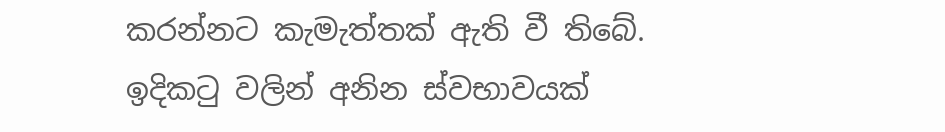කරන්නට කැමැත්තක් ඇති වී තිබේ. ඉදිකටු වලින් අනින ස්වභාවයක්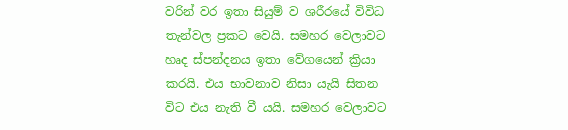වරින් වර ඉතා සියුම් ව ශරීරයේ විවිධ තැන්වල ප්‍රකට වෙයි. සමහර වෙලාවට හෘද ස්පන්දනය ඉතා වේගයෙන් ක්‍රියා කරයි. එය භාවනාව නිසා යැයි සිතන විට එය නැති වී යයි. සමහර වෙලාවට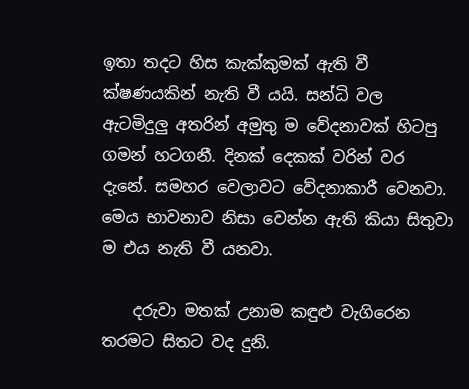ඉතා තදට හිස කැක්කුමක් ඇති වී ක්ෂණයකින් නැති වී යයි. සන්ධි වල ඇටමිදුලු අතරින් අමුතු ම වේදනාවක් හිටපු ගමන් හටගනී. දිනක් දෙකක් වරින් වර දැනේ. සමහර වෙලාවට වේදනාකාරී වෙනවා. මෙය භාවනාව නිසා වෙන්න ඇති කියා සිතුවා ම එය නැති වී යනවා.

    දරුවා මතක් උනාම කඳුළු වැගිරෙන තරමට සිතට වද දුනි.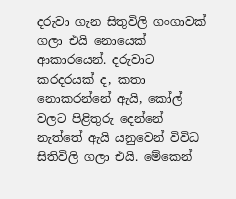දරුවා ගැන සිතුවිලි ගංගාවක් ගලා එයි නොයෙක් ආකාරයෙන්. දරුවාට කරදරයක් ද, කතා නොකරන්නේ ඇයි, කෝල් වලට පිළිතුරු දෙන්නේ නැත්තේ ඇයි යනුවෙන් විවිධ සිතිවිලි ගලා එයි. මේකෙන්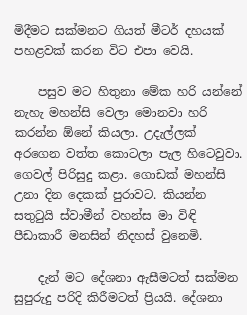මිදීමට සක්මනට ගියත් මීටර් දහයක් පහළවක් කරන විට එපා වෙයි.

    පසුව මට හිතුනා මේක හරි යන්නේ නැහැ මහන්සි වෙලා මොනවා හරි කරන්න ඕනේ කියලා. උදැල්ලක් අරගෙන වත්ත කොටලා පැල හිටෙවුවා. ගෙවල් පිරිසුදු කළා. ගොඩක් මහන්සි උනා දින දෙකක් පුරාවට. කියන්න සතුටුයි ස්වාමීන් වහන්ස මා විඳි පීඩාකාරී මනසින් නිදහස් වුනෙමි.

    දැන් මට දේශනා ඇසීමටත් සක්මන සුපුරුදු පරිදි කිරීමටත් ප්‍රියයි. දේශනා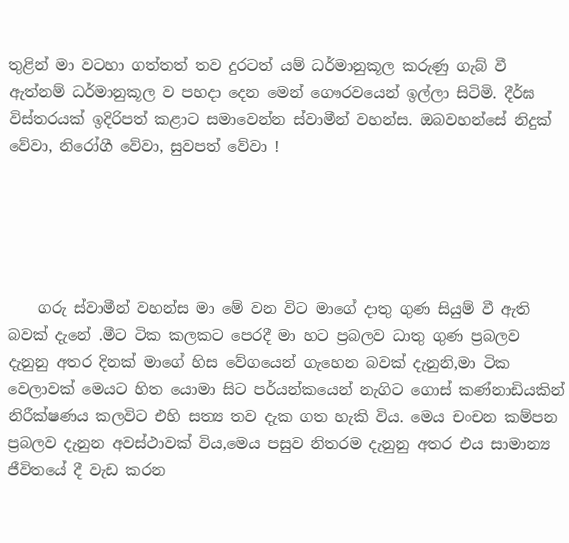තුළින් මා වටහා ගත්තත් තව දුරටත් යම් ධර්මානුකූල කරුණු ගැබ් වී ඇත්නම් ධර්මානුකූල ව පහදා දෙන මෙන් ගෞරවයෙන් ඉල්ලා සිටිමි. දීර්ඝ විස්තරයක් ඉදිරිපත් කළාට සමාවෙන්න ස්වාමීන් වහන්ස. ඔබවහන්සේ නිදුක් වේවා, නිරෝගී වේවා, සුවපත් වේවා !





    ගරු ස්වාමීන් වහන්ස මා මේ වන විට මාගේ දාතු ගුණ සියුම් වී ඇති බවක් දැනේ .මීට ටික කලකට පෙරදී මා හට ප්‍රබලව ධාතු ගුණ ප්‍රබලව දැනුනු අතර දිනක් මාගේ හිස වේගයෙන් ගැහෙන බවක් දැනුනි,මා ටික වෙලාවක් මෙයට හිත යොමා සිට පර්යන්කයෙන් නැගිට ගොස් කණ්නාඩියකින් නිරීක්ෂණය කලවිට එහි සත්‍ය තව දැක ගත හැකි විය. මෙය චංචන කම්පන ප්‍රබලව දැනුන අවස්ථාවක් විය,මෙය පසුව නිතරම දැනුනු අතර එය සාමාන්‍ය ජීවිතයේ දී වැඩ කරන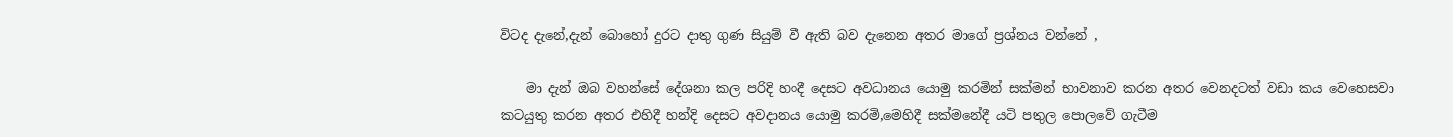විටද දැනේ,දැන් බොහෝ දුරට දාතු ගුණ සියුම් වී ඇති බව දැනෙන අතර මාගේ ප්‍රශ්නය වන්නේ ,

    මා දැන් ඔබ වහන්සේ දේශනා කල පරිදි හංදී දෙසට අවධානය යොමු කරමින් සක්මන් භාවනාව කරන අතර වෙනදටත් වඩා කය වෙහෙසවා කටයුතු කරන අතර එහිදී හන්දි දෙසට අවදානය යොමු කරමි,මෙහිදී සක්මනේදී යටි පතුල පොලවේ ගැටීම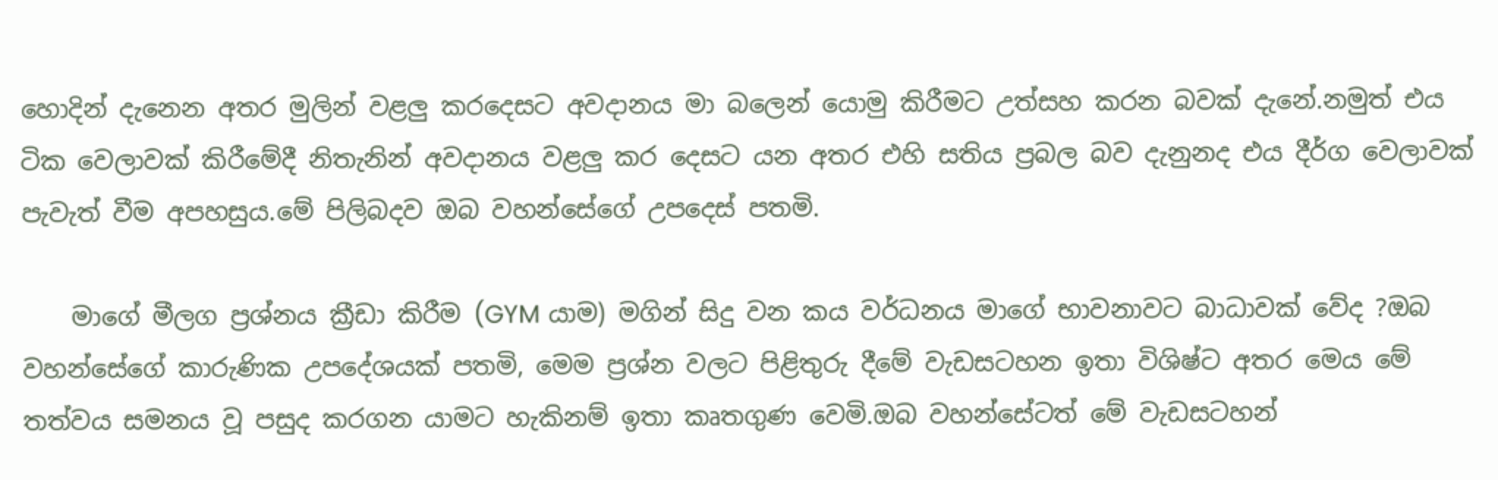හොදින් දැනෙන අතර මුලින් වළලු කරදෙසට අවදානය මා බලෙන් යොමු කිරීමට උත්සහ කරන බවක් දැනේ.නමුත් එය ටික වෙලාවක් කිරීමේදී නිතැනින් අවදානය වළලු කර දෙසට යන අතර එහි සතිය ප්‍රබල බව දැනුනද එය දීර්ග වෙලාවක් පැවැත් වීම අපහසුය.මේ පිලිබදව ඔබ වහන්සේගේ උපදෙස් පතමි.

    මාගේ මීලග ප්‍රශ්නය ක්‍රීඩා කිරීම (GYM යාම) මගින් සිදු වන කය වර්ධනය මාගේ භාවනාවට බාධාවක් වේද ?ඔබ වහන්සේගේ කාරුණික උපදේශයක් පතමි, මෙම ප්‍රශ්න වලට පිළිතුරු දීමේ වැඩසටහන ඉතා විශිෂ්ට අතර මෙය මේ තත්වය සමනය වූ පසුද කරගන යාමට හැකිනම් ඉතා කෘතගුණ වෙමි.ඔබ වහන්සේටත් මේ වැඩසටහන්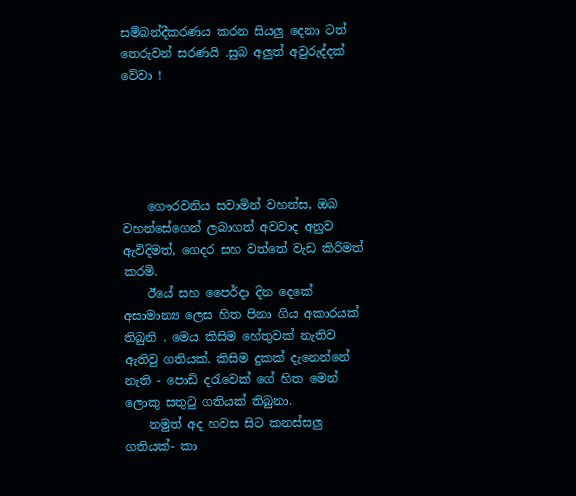සම්බන්දීකරණය කරන සියලු දෙනා ටත් තෙරුවන් සරණයි .සුබ අලුත් අවුරුද්දක් වේවා !





    ගෞරවනිය සවාමින් වහන්ස, ඔබ වහන්සේගෙන් ලබාගත් අවවාද අනුව ඇවිදිමත්, ගෙදර සහ වත්තේ වැඩ කිරිමත් කරමි.
    ඊයේ සහ පෛර්දා දින දෙකේ අසාමාන්‍ය ලෙස හිත පිනා ගිය අකාරයක් තිබුනි . මෙය කිසිම හේතුවක් නැතිව ඇතිවු ගතියක්. කිසිම දුකක් දැනෙන්නේ නැති - පොඩි දරැවෙක් ගේ හිත මෙන් ලොකු සතුටු ගතියක් තිබුනා.
    නමුත් අද හවස සිට කනස්සලු ගතියක්- කා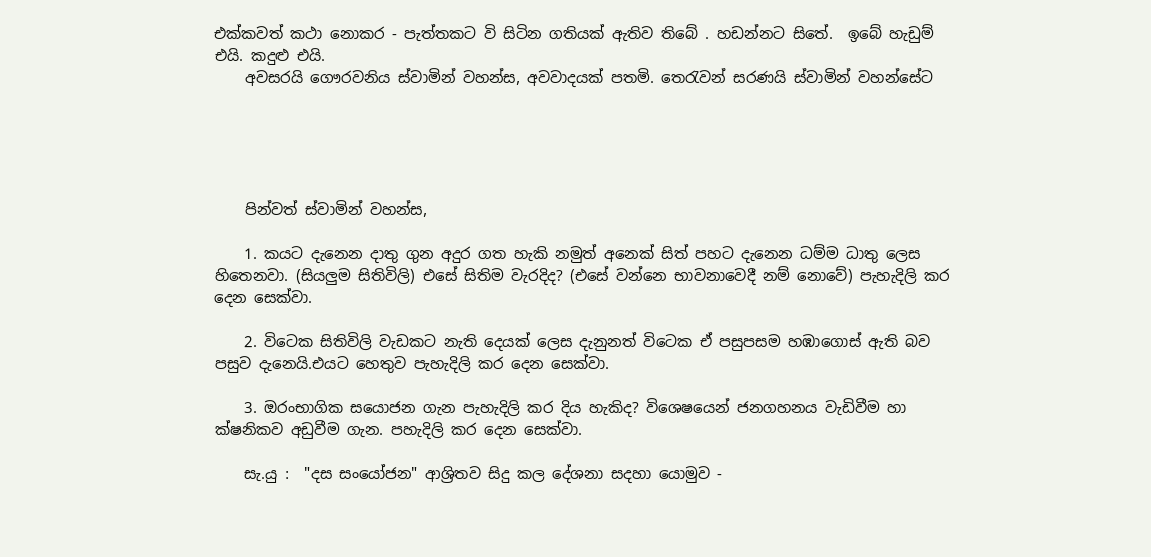එක්කවත් කථා නොකර - පැත්තකට වි සිටින ගතියක් ඇතිව තිබේ . හඩන්නට සිතේ.  ඉබේ හැඩුම් එයි. කදුළු එයි.
    අවසරයි ගෞරවනිය ස්වාමින් වහන්ස, අවවාදයක් පතමි. තෙරැවන් සරණයි ස්වාමින් වහන්සේට





    පින්වත් ස්වාමින් වහන්ස,

    1. කයට දැනෙන දාතු ගුන අදුර ගත හැකි නමුත් අනෙක් සිත් පහට දැනෙන ධම්ම ධාතු ලෙස හිතෙනවා. (සියලුම සිතිවිලි) එසේ සිතිම වැරදිද? (එසේ වන්නෙ භාවනාවෙදී නම් නොවේ) පැහැදිලි කර දෙන සෙක්වා.

    2. විටෙක සිතිවිලි වැඩකට නැති දෙයක් ලෙස දැනුනත් විටෙක ඒ පසුපසම හඹාගොස් ඇති බව පසුව දැනෙයි.එයට හෙතුව පැහැදිලි කර දෙන සෙක්වා.

    3. ඔරංභාගික සයොජන ගැන පැහැදිලි කර දිය හැකිද? විශෙෂයෙන් ජනගහනය වැඩිවීම හා ක්ෂනිකව අඩුවීම ගැන. පහැදිලි කර දෙන සෙක්වා.

    සැ.යු :  "දස සංයෝජන" ආශ්‍රිතව සිදු කල දේශනා සදහා යොමුව -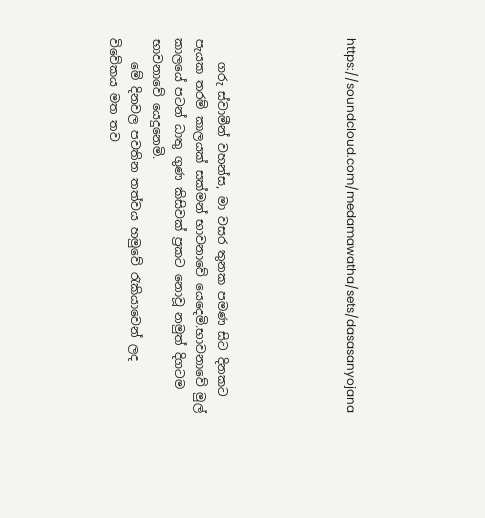https://soundcloud.com/medamawatha/sets/dasasanyojana





    ගරු ස්වාමීන් වහන්ස, මා වසර තුනක පමණ සිට දිනකට පැයක තරම් කාලයක් සක්මන් භාවනාවේ යෙදෙමි.භාවනාවේ මුල් කාලයේ පටන් ධාතු ගුණ කිසිවක් ප්‍රකට නොවූ නමුත් දිගටම භාවනාවේ යෙදුනෙමි.
    මේ දිනවල පවතින තත්වය හමුවේ රැකියාවෙන් ලද විවේකය මත තව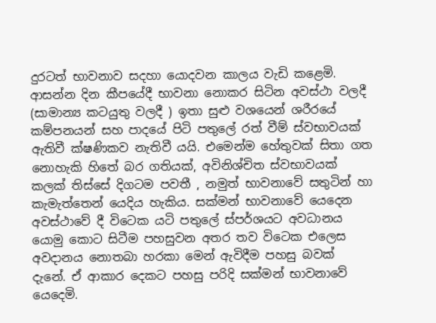දුරටත් භාවනාව සදහා යොදවන කාලය වැඩි කළෙමි. ආසන්න දින කීපයේදී භාවනා නොකර සිටින අවස්ථා වලදී (සාමාන්‍ය කටයුතු වලදී ) ඉතා සුළු වශයෙන් ශරීරයේ කම්පනයන් සහ පාදයේ පිටි පතුලේ රත් වීම් ස්වභාවයක් ඇතිවී ක්ෂණිකව නැතිවී යයි. එමෙන්ම හේතුවක් සිතා ගත නොහැකි හිතේ බර ගතියක්, අවිනිශ්චිත ස්වභාවයක් කලක් තිස්සේ දිගටම පවතී , නමුත් භාවනාවේ සතුටින් හා කැමැත්තෙන් යෙදිය හැකිය. සක්මන් භාවනාවේ යෙදෙන අවස්ථාවේ දී විටෙක යටි පතුලේ ස්පර්ශයට අවධානය යොමු කොට සිටීම පහසුවන අතර තව විටෙක එලෙස අවදානය නොතබා හරකා මෙන් ඇවිදීම පහසු බවක් දැනේ. ඒ ආකාර දෙකට පහසු පරිදි සක්මන් භාවනාවේ යෙදෙමි.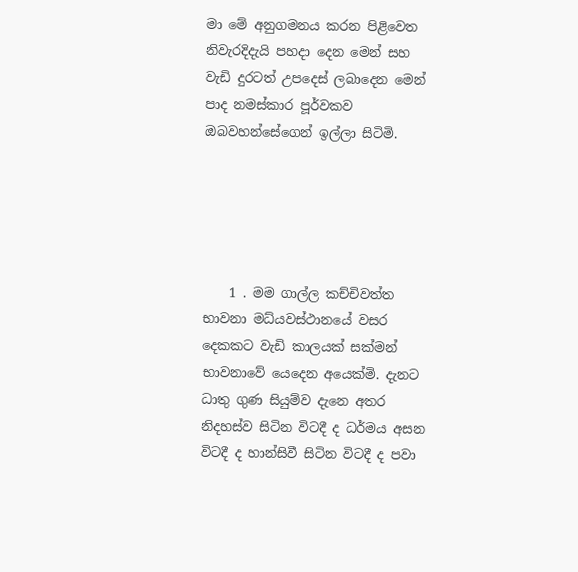මා මේ අනුගමනය කරන පිළිවෙත නිවැරදිදැයි පහදා දෙන මෙන් සහ වැඩි දුරටත් උපදෙස් ලබාදෙන මෙන් පාද නමස්කාර පූර්වකව ඔබවහන්සේගෙන් ඉල්ලා සිටිමි.





    1 . මම ගාල්ල කච්චිවත්ත භාවනා මධ්යවස්ථානයේ වසර දෙකකට වැඩි කාලයක් සක්මන් භාවනාවේ යෙදෙන අයෙක්මි. දැනට ධාතු ගුණ සියුම්ව දැනෙ අතර නිදහස්ව සිටින විටදී ද ධර්මය අසන විටදී ද හාන්සිවී සිටින විටදී ද පවා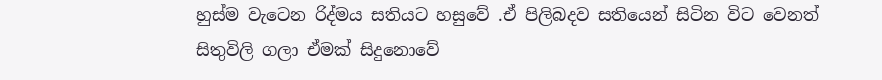හුස්ම වැටෙන රිද්මය සතියට හසුවේ .ඒ පිලිබදව සතියෙන් සිටින විට වෙනත් සිතුවිලි ගලා ඒමක් සිදුනොවේ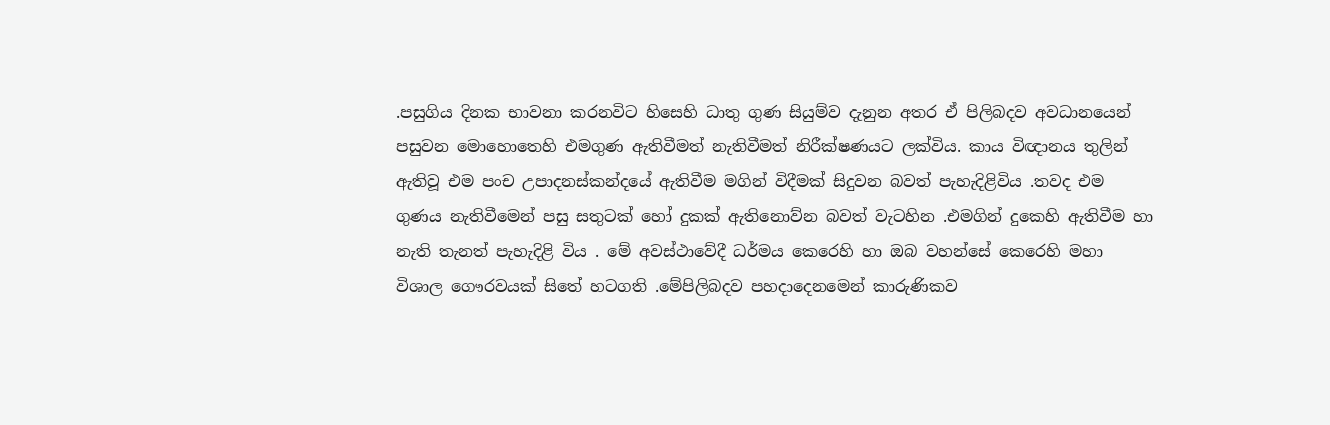.පසුගිය දිනක භාවනා කරනවිට හිසෙහි ධාතු ගුණ සියුම්ව දැනුන අතර ඒ පිලිබදව අවධානයෙන් පසුවන මොහොතෙහි එමගුණ ඇතිවීමත් නැතිවීමත් නිරීක්ෂණයට ලක්විය. කාය විඥානය තුලින් ඇතිවූ එම පංච උපාදනස්කන්දයේ ඇතිවීම මගින් විදීමක් සිදුවන බවත් පැහැදිළිවිය .තවද එම ගුණය නැතිවීමෙන් පසු සතුටක් හෝ දුකක් ඇතිනොව්න බවත් වැටහින .එමගින් දුකෙහි ඇතිවීම හා නැති තැනත් පැහැදිළි විය . මේ අවස්ථාවේදී ධර්මය කෙරෙහි හා ඔබ වහන්සේ කෙරෙහි මහා විශාල ගෞරවයක් සිතේ හටගති .මේපිලිබදව පහදාදෙනමෙන් කාරුණිකව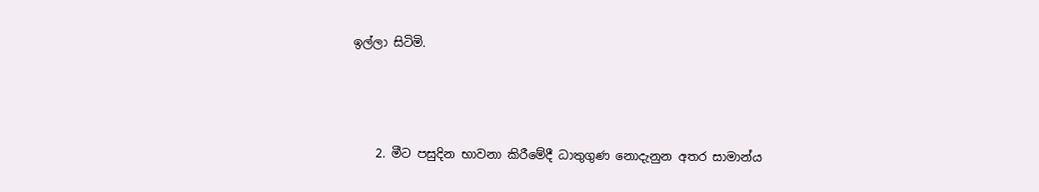ඉල්ලා සිටිමි.



    2. මීට පසුදින භාවනා කිරීමේදී ධාතුගුණ නොදැනුන අතර සාමාන්ය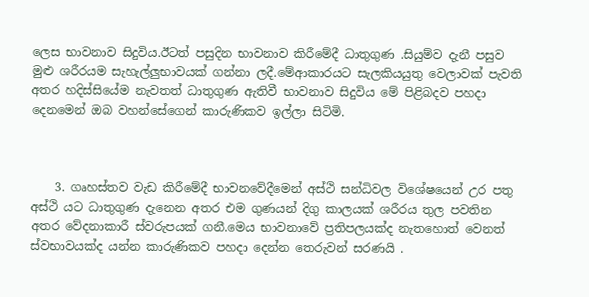ලෙස භාවනාව සිදුවිය.ඊටත් පසුදින භාවනාව කිරීමේදී ධාතුගුණ .සියුම්ව දැනී පසුව මුළු ශරීරයම සැහැල්ලුභාවයක් ගන්නා ලදී.මේආකාරයට සැලකියයුතු වෙලාවක් පැවති අතර හදිස්සියේම නැවතත් ධාතුගුණ ඇතිවී භාවනාව සිදුවිය මේ පිළිබදව පහදා දෙනමෙන් ඔබ වහන්සේගෙන් කාරුණිකව ඉල්ලා සිටිමි.



    3. ගෘහස්තව වැඩ කිරීමේදී භාවනවේදීමෙන් අස්ථි සන්ධිවල විශේෂයෙන් උර පතු අස්ථි යට ධාතුගුණ දැනෙන අතර එම ගුණයන් දිගු කාලයක් ශරීරය තුල පවතින අතර වේදනාකාරී ස්වරුපයක් ගනී.මෙය භාවනාවේ ප්‍රතිපලයක්ද නැතහොත් වෙනත් ස්වභාවයක්ද යන්න කාරුණිකව පහදා දෙන්න තෙරුවන් සරණයි .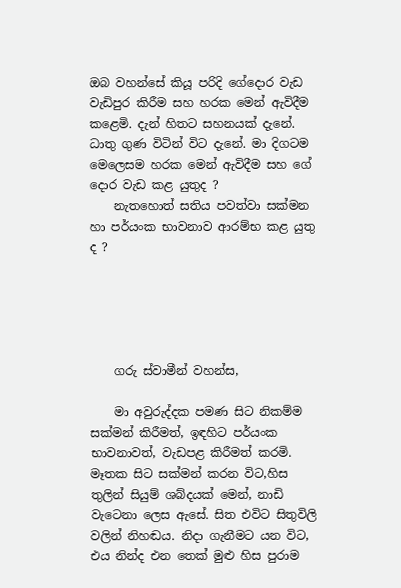ඔබ වහන්සේ කියූ පරිදි ගේදොර වැඩ වැඩිපුර කිරීම සහ හරක මෙන් ඇවිදීම කළෙමි. දැන් හිතට සහනයක් දැනේ. ධාතු ගුණ විටින් විට දැනේ. මා දිගටම මෙලෙසම හරක මෙන් ඇවිදීම සහ ගේ දොර වැඩ කළ යුතුද ?
    නැතහොත් සතිය පවත්වා සක්මන හා පර්යංක භාවනාව ආරම්භ කළ යුතු ද ?





    ගරු ස්වාමීන් වහන්ස,

    මා අවුරුද්දක පමණ සිට නිකම්ම සක්මන් කිරීමත්, ඉඳහිට පර්යංක භාවනාවත්, වැඩපළ කිරීමත් කරමි. මෑතක සිට සක්මන් කරන විට,හිස තුලින් සියුම් ශබ්දයක් මෙන්, නාඩි වැටෙනා ලෙස ඇසේ. සිත එවිට සිතුවිලි වලින් නිහඬය. නිදා ගැනීමට යන විට, එය නින්ද එන තෙක් මුළු හිස පුරාම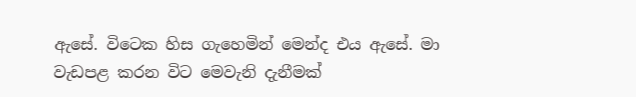ඇසේ. විටෙක හිස ගැහෙමින් මෙන්ද එය ඇසේ. මා වැඩපළ කරන විට මෙවැනි දැනීමක්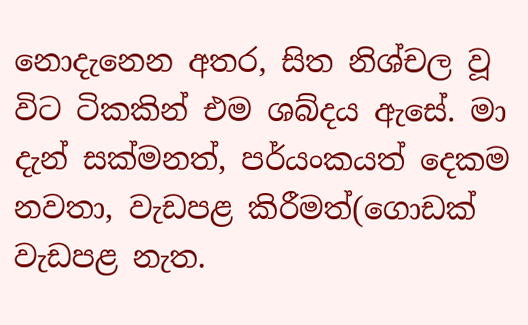නොදැනෙන අතර, සිත නිශ්චල වූ විට ටිකකින් එම ශබ්දය ඇසේ. මා දැන් සක්මනත්, පර්යංකයත් දෙකම නවතා, වැඩපළ කිරීමත්(ගොඩක් වැඩපළ නැත.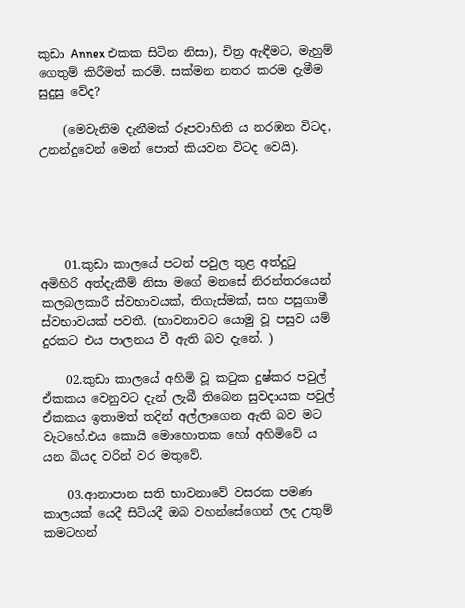කුඩා Annex එකක සිටින නිසා), චිත්‍ර ඇඳීමට, මැහුම් ගෙතුම් කිරීමත් කරමි. සක්මන නතර කරම දැමීම සුදුසු වේද?

    (මෙවැනිම දැනීමක් රූපවාහිනි ය නරඹන විටද, උනන්දුවෙන් මෙන් පොත් කියවන විටද වෙයි).





    01.කුඩා කාලයේ පටන් පවුල තුළ අත්දුටු අමිහිරි අත්දැකීම් නිසා මගේ මනසේ නිරන්තරයෙන් කලබලකාරී ස්වභාවයක්, තිගැස්මක්, සහ පසුගාමී ස්වභාවයක්‌ පවතී. (භාවනාවට යොමු වූ පසුව යම් දුරකට එය පාලනය වී ඇති බව දැනේ. )

    02.කුඩා කාලයේ අහිමි වූ කටුක දුෂ්කර පවුල් ඒකකය වෙනුවට දැන් ලැබී තිබෙන සුවදායක පවුල් ඒකකය ඉතාමත් තදින් අල්ලාගෙන ඇති බව මට වැටහේ.එය කොයි මොහොතක හෝ අහිමිවේ ය යන බියද වරින් වර මතුවේ.

    03.ආනාපාන සති භාවනාවේ වසරක පමණ කාලයක් යෙදී සිටියදී ඔබ වහන්සේගෙන් ලද උතුම් කමටහන්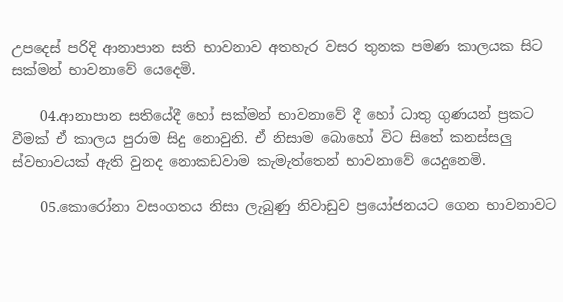උපදෙස් පරිදි ආනාපාන සති භාවනාව අතහැර වසර තුනක පමණ කාලයක සිට සක්මන් භාවනාවේ යෙදෙමි.

    04.ආනාපාන සතියේදී හෝ සක්මන් භාවනාවේ දී හෝ ධාතු ගුණයන් ප්‍රකට වීමක් ඒ කාලය පුරාම සිදු නොවුනි. ඒ නිසාම බොහෝ විට සිතේ කනස්සලු ස්වභාවයක් ඇති වුනද නොකඩවාම කැමැත්තෙන් භාවනාවේ යෙදුනෙමි.

    05.කොරෝනා වසංගතය නිසා ලැබුණු නිවාඩුව ප්‍රයෝජනයට ගෙන භාවනාවට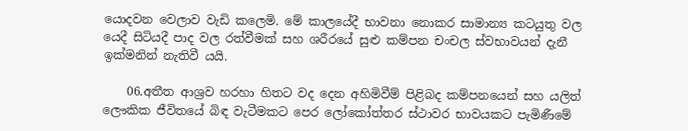යොදවන වෙලාව වැඩි කලෙමි. මේ කාලයේදී භාවනා නොකර සාමාන්‍ය කටයුතු වල යෙදී සිටියදී පාද වල රත්වීමක් සහ ශරීරයේ සුළු කම්පන චංචල ස්වභාවයන් දැනී ඉක්මනින් නැතිවී යයි.

    06.අතීත ආශ්‍රව හරහා හිතට වද දෙන අහිමිවීම් පිළිබද කම්පනයෙන් සහ යලිත් ලෞකික ජීවිතයේ බිඳ වැටීමකට පෙර ලෝකෝත්තර ස්ථාවර භාවයකට පැමිණීමේ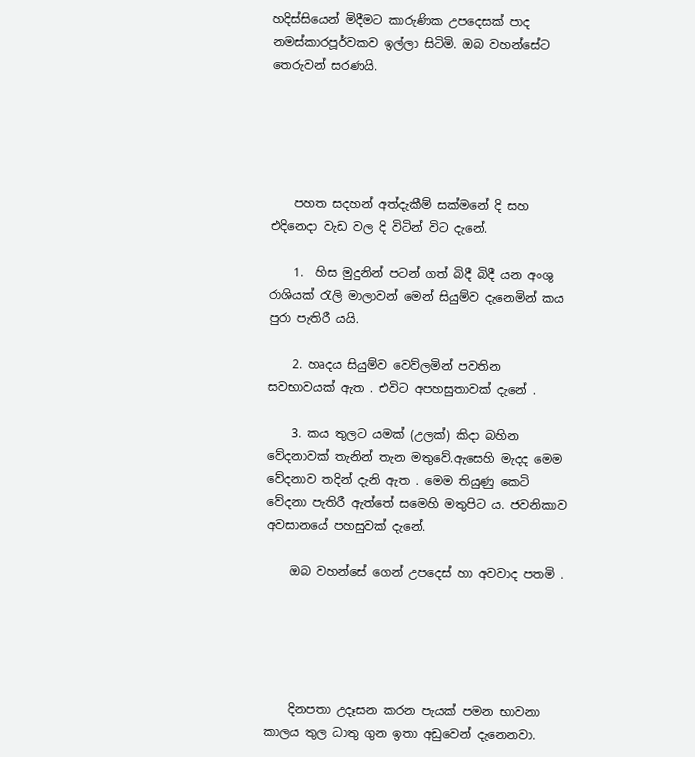හදිස්සියෙන් මිදීමට කාරුණික උපදෙසක් පාද නමස්කාරපූර්වකව ඉල්ලා සිටිමි. ඔබ වහන්සේට තෙරුවන් සරණයි.





    පහත සදහන් අත්දැකීම් සක්මනේ දි සහ එදිනෙදා වැඩ වල දි විටින් විට දැනේ.

    1.  හිස මුදුනින් පටන් ගත් බිදී බිදී යන අංශු රාශියක් රැලි මාලාවන් මෙන් සියුම්ව දැනෙමින් කය පුරා පැතිරී යයි.

    2. හෘදය සියුම්ව වෙව්ලමින් පවතින සවභාවයක් ඇත . එවිට අපහසුතාවක් දැනේ .

    3. කය තුලට යමක් (උලක්) කිදා බහින වේදනාවක් තැනින් තැන මතුවේ.ඇසෙහි මැදද මෙම වේදනාව තදින් දැනි ඇත . මෙම තියුණු කෙටි වේදනා පැතිරී ඇත්තේ සමෙහි මතුපිට ය. ජවනිකාව අවසානයේ පහසුවක් දැනේ.

    ඔබ වහන්සේ ගෙන් උපදෙස් හා අවවාද පතමි .





    දිනපතා උදෑසන කරන පැයක් පමන භාවනා කාලය තුල ධාතු ගුන ඉතා අඩුවෙන් දැනෙනවා.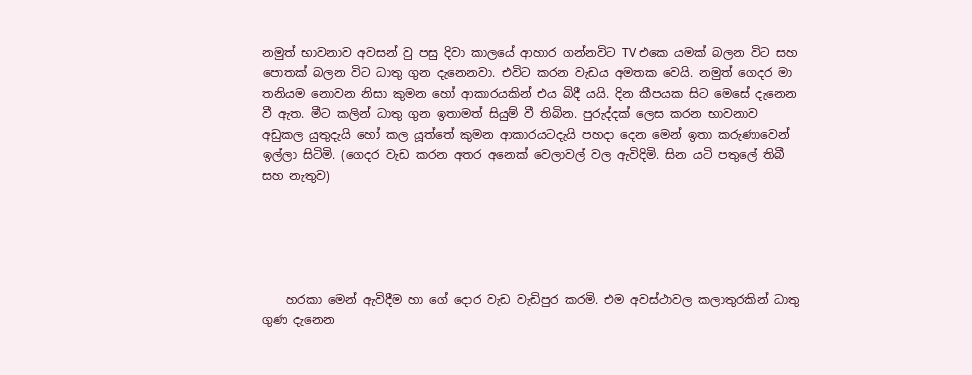නමුත් භාවනාව අවසන් වු පසු දිවා කාලයේ ආහාර ගන්නවිට TV එකෙ යමක් බලන විට සහ පොතක් බලන විට ධාතු ගුන දැනෙනවා. එවිට කරන වැඩය අමතක වෙයි. නමුත් ගෙදර මා තනියම නොවන නිසා කුමන හෝ ආකාරයකින් එය බිදී යයි. දින කීපයක සිට මෙසේ දැනෙන වී ඇත. මීට කලින් ධාතු ගුන ඉතාමත් සියුම් වී තිබින. පුරුද්දක් ලෙස කරන භාවනාව අඩුකල යුතුදැයි හෝ කල යූත්තේ කුමන ආකාරයටදැයි පහදා දෙන මෙන් ඉතා කරුණාවෙන් ඉල්ලා සිටිමි. (ගෙදර වැඩ කරන අතර අනෙක් වෙලාවල් වල ඇවිදිමි. සින යටි පතුලේ තිබී සහ නැතුව)





    හරකා මෙන් ඇවිදීම හා ගේ දොර වැඩ වැඩිපුර කරමි. එම අවස්ථාවල කලාතුරකින් ධාතු ගුණ දැනෙන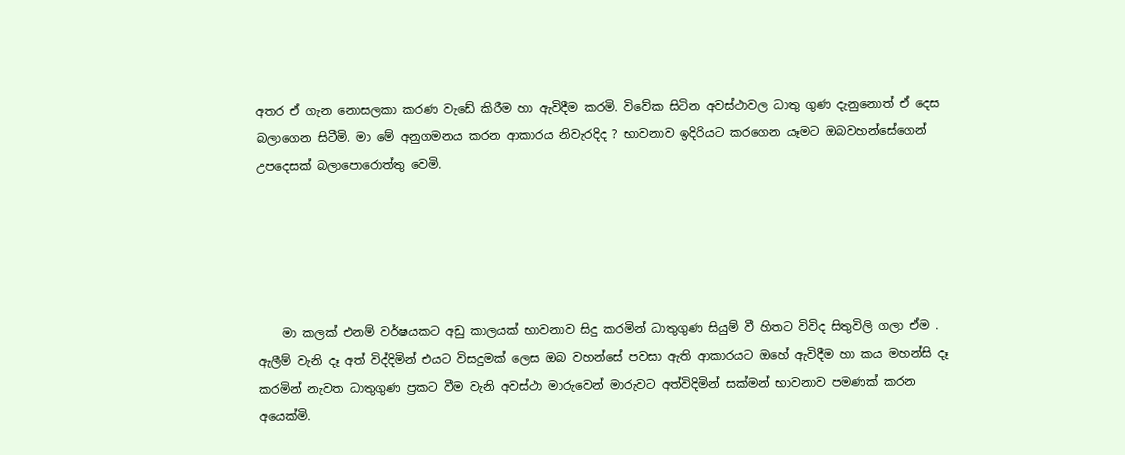අතර ඒ ගැන නොසලකා කරණ වැඩේ කිරීම හා ඇවිදීම කරමි. විවේක සිටින අවස්ථාවල ධාතු ගුණ දැනුනොත් ඒ දෙස බලාගෙන සිටීමි. මා මේ අනුගමනය කරන ආකාරය නිවැරදිද ? භාවනාව ඉදිරියට කරගෙන යෑමට ඔබවහන්සේගෙන් උපදෙසක් බලාපොරොත්තු වෙමි.





    මා කලක් එනම් වර්ෂයකට අඩු කාලයක් භාවනාව සිදු කරමින් ධාතුගුණ සියුම් වී හිතට විවිද සිතුවිලි ගලා ඒම . ඇලීම් වැනි දෑ අත් විද්දිමින් එයට විසදුමක් ලෙස ඔබ වහන්සේ පවසා ඇති ආකාරයට ඔහේ ඇවිදීම හා කය මහන්සි දෑ කරමින් නැවත ධාතුගුණ ප්‍රකට වීම වැනි අවස්ථා මාරුවෙන් මාරුවට අත්විදිමින් සක්මන් භාවනාව පමණක් කරන අයෙක්මි.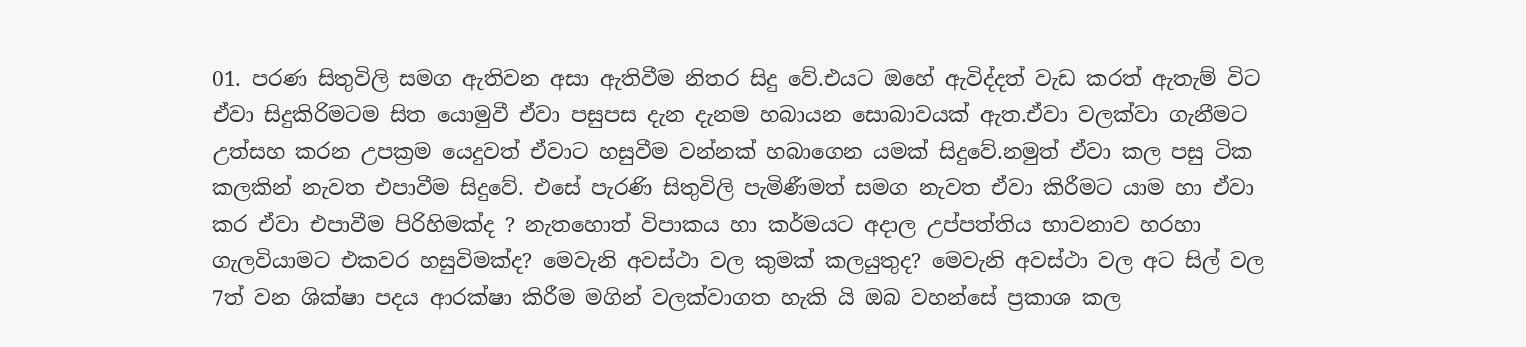01. පරණ සිතුවිලි සමග ඇතිවන අසා ඇතිවීම නිතර සිදු වේ.එයට ඔහේ ඇවිද්දත් වැඩ කරත් ඇතැම් විට ඒවා සිදුකිරිමටම සිත යොමුවී ඒවා පසුපස දැන දැනම හබායන සොබාවයක් ඇත.ඒවා වලක්වා ගැනීමට උත්සහ කරන උපක්‍රම යෙදුවත් ඒවාට හසුවීම වන්නක් හබාගෙන යමක් සිදුවේ.නමුත් ඒවා කල පසු ටික කලකින් නැවත එපාවීම සිදුවේ. එසේ පැරණි සිතුවිලි පැමිණීමත් සමග නැවත ඒවා කිරීමට යාම හා ඒවා කර ඒවා එපාවීම පිරිහිමක්ද ? නැතහොත් විපාකය හා කර්මයට අදාල උප්පත්තිය භාවනාව හරහා ගැලවියාමට එකවර හසුවිමක්ද? මෙවැනි අවස්ථා වල කුමක් කලයුතුද? මෙවැනි අවස්ථා වල අට සිල් වල 7ත් වන ශික්ෂා පදය ආරක්ෂා කිරීම මගින් වලක්වාගත හැකි යි ඔබ වහන්සේ ප්‍රකාශ කල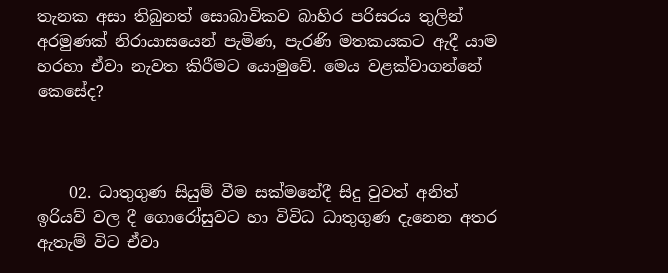තැනක අසා තිබුනත් සොබාවිකව බාහිර පරිසරය තුලින් අරමුණක් නිරායාසයෙන් පැමිණ, පැරණි මතකයකට ඇදී යාම හරහා ඒවා නැවත කිරීමට යොමුවේ. මෙය වළක්වාගන්නේ කෙසේද?



    02. ධාතුගුණ සියුම් වීම සක්මනේදී සිදු වුවත් අනිත් ඉරියව් වල දී ගොරෝසුවට හා විවිධ ධාතුගුණ දැනෙන අතර ඇතැම් විට ඒවා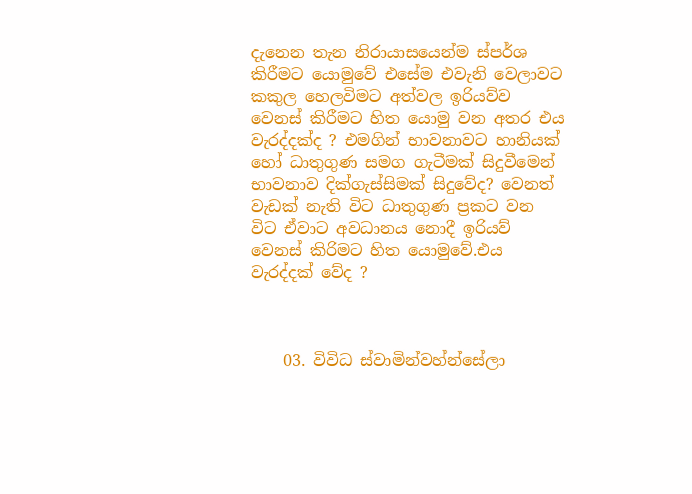දැනෙන තැන නිරායාසයෙන්ම ස්පර්ශ කිරීමට යොමුවේ එසේම එවැනි වෙලාවට කකුල හෙලවිමට අත්වල ඉරියව්ව වෙනස් කිරීමට හිත යොමු වන අතර එය වැරද්දක්ද ? එමගින් භාවනාවට හානියක් හෝ ධාතුගුණ සමග ගැටීමක් සිදුවීමෙන් භාවනාව දික්ගැස්සිමක් සිදුවේද? වෙනත් වැඩක් නැති විට ධාතුගුණ ප්‍රකට වන විට ඒවාට අවධානය නොදී ඉරියව් වෙනස් කිරිමට හිත යොමුවේ.එය වැරද්දක් වේද ?



    03. විවිධ ස්වාමින්වහ්න්සේලා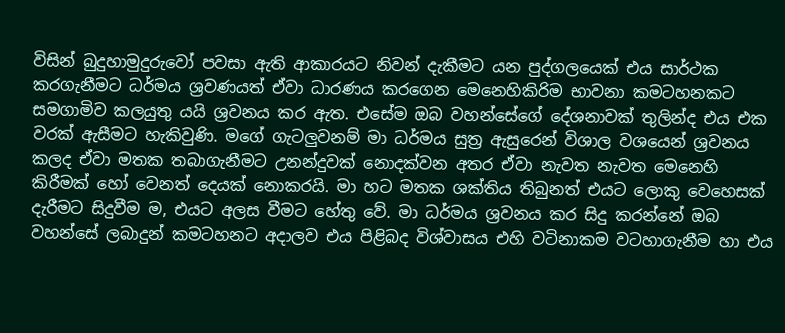විසින් බුදුහාමුදුරුවෝ පවසා ඇති ආකාරයට නිවන් දැකීමට යන පුද්ගලයෙක් එය සාර්ථක කරගැනීමට ධර්මය ශ්‍රවණයත් ඒවා ධාරණය කරගෙන මෙනෙහිකිරිම භාවනා කමටහනකට සමගාමිව කලයුතු යයි ශ්‍රවනය කර ඇත. එසේම ඔබ වහන්සේගේ දේශනාවක් තුලින්ද එය එක වරක් ඇසීමට හැකිවුණි. මගේ ගැටලුවනම් මා ධර්මය සුත්‍ර ඇසුරෙන් විශාල වශයෙන් ශ්‍රවනය කලද ඒවා මතක තබාගැනීමට උනන්දුවක් නොදක්වන අතර ඒවා නැවත නැවත මෙනෙහි කිරීමක් හෝ වෙනත් දෙයක් නොකරයි. මා හට මතක ශක්තිය තිබුනත් එයට ලොකු වෙහෙසක් දැරීමට සිදුවීම ම, එයට අලස වීමට හේතු වේ. මා ධර්මය ශ්‍රවනය කර සිදු කරන්නේ ඔබ වහන්සේ ලබාදුන් කමටහනට අදාලව එය පිළිබද විශ්වාසය එහි වටිනාකම වටහාගැනීම හා එය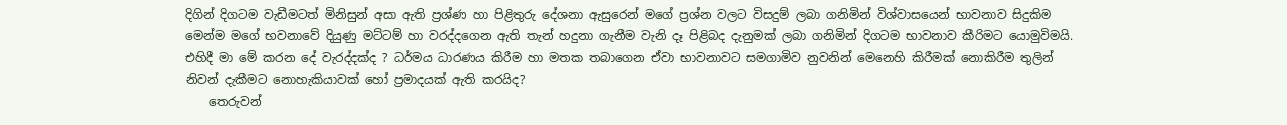දිගින් දිගටම වැඩීමටත් මිනිසුන් අසා ඇති ප්‍රශ්ණ හා පිළිතුරු දේශනා ඇසුරෙන් මගේ ප්‍රශ්න වලට විසදුම් ලබා ගනිමින් විශ්වාසයෙන් භාවනාව සිදුකිම මෙන්ම මගේ භවනාවේ දියුණු මට්ටම් හා වරද්දගෙන ඇති තැන් හදුනා ගැනීම වැනි දෑ පිළිබද දැනුමක් ලබා ගනිමින් දිගටම භාවනාව කීරිමට යොමුවිමයි. එහිදී මා මේ කරන දේ වැරද්දක්ද ? ධර්මය ධාරණය කිරීම හා මතක තබාගෙන ඒවා භාවනාවට සමගාමිව නුවනින් මෙනෙහි කිරීමක් නොකිරීම තුලින් නිවන් දැකීමට නොහැකියාවක් හෝ ප්‍රමාදයක් ඇති කරයිද?
    තෙරුවන්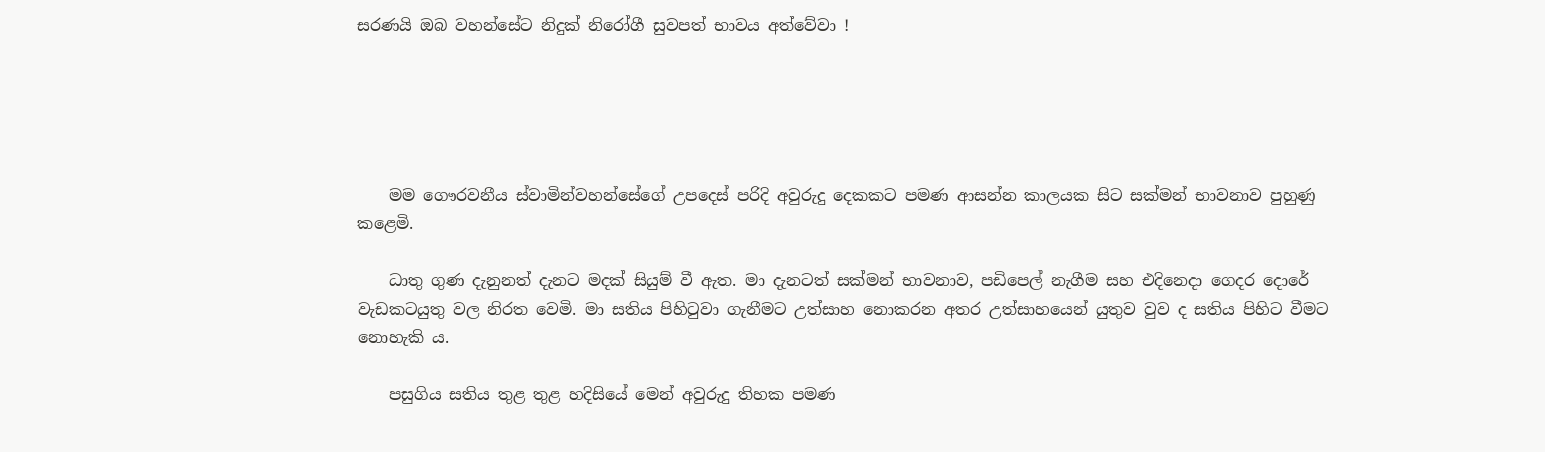සරණයි ඔබ වහන්සේට නිදුක් නිරෝගී සුවපත් භාවය අත්වේවා !





    මම ගෞරවනීය ස්වාමින්වහන්සේගේ උපදෙස් පරිදි අවුරුදු දෙකකට පමණ ආසන්න කාලයක සිට සක්මන් භාවනාව පුහුණු කළෙමි.

    ධාතු ගුණ දැනුනත් දැනට මදක් සියුම් වී ඇත. මා දැනටත් සක්මන් භාවනාව, පඩිපෙල් නැගීම සහ එදිනෙදා ගෙදර දොරේ වැඩකටයුතු වල නිරත වෙමි. මා සතිය පිහිටුවා ගැනීමට උත්සාහ නොකරන අතර උත්සාහයෙන් යුතුව වුව ද සතිය පිහිට වීමට නොහැකි ය.

    පසුගිය සතිය තුළ තුළ හදිසියේ මෙන් අවුරුදු තිහක පමණ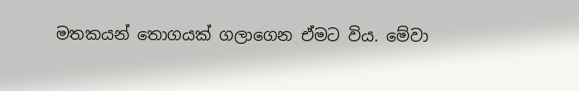මතකයන් තොගයක් ගලාගෙන ඒමට විය. මේවා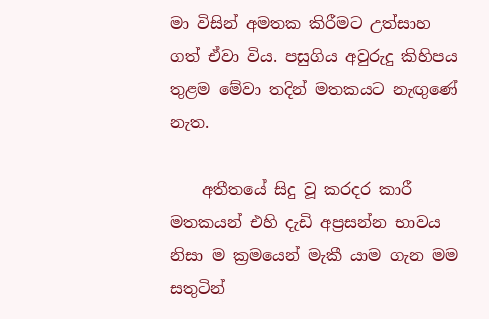මා විසින් අමතක කිරීමට උත්සාහ ගත් ඒවා විය. පසුගිය අවුරුදු කිහිපය තුළම මේවා තදින් මතකයට නැඟුණේ නැත.

    අතීතයේ සිදු වූ කරදර කාරී මතකයන් එහි දැඩි අප්‍රසන්න භාවය නිසා ම ක්‍රමයෙන් මැකී යාම ගැන මම සතුටින්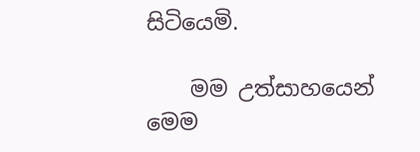සිටියෙමි.

    මම උත්සාහයෙන් මෙම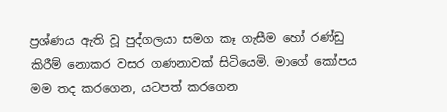ප්‍රශ්ණය ඇති වූ පුද්ගලයා සමග කෑ ගැසීම හෝ රණ්ඩු කිරීම් නොකර වසර ගණනාවක් සිටියෙමි. මාගේ කෝපය මම තද කරගෙන, යටපත් කරගෙන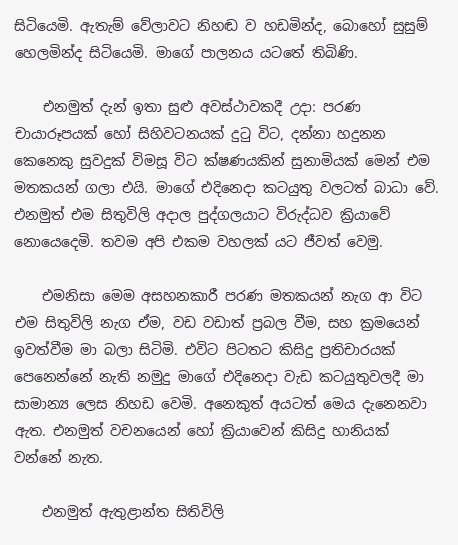සිටියෙමි. ඇතැම් වේලාවට නිහඬ ව හඩමින්ද, බොහෝ සුසුම් හෙලමින්ද සිටියෙමි. මාගේ පාලනය යටතේ තිබිණි.

    එනමුත් දැන් ඉතා සුළු අවස්ථාවකදී උදා: පරණ චායාරූපයක් හෝ සිහිවටනයක් දුටු විට, දන්නා හදුනන කෙනෙකු සුවදුක් විමසූ විට ක්ෂණයකින් සුනාමියක් මෙන් එම මතකයන් ගලා එයි. මාගේ එදිනෙදා කටයුතු වලටත් බාධා වේ. එනමුත් එම සිතුවිලි අදාල පුද්ගලයාට විරුද්ධව ක්‍රියාවේ නොයෙදෙමි. තවම අපි එකම වහලක් යට ජීවත් වෙමු.

    එමනිසා මෙම අසහනකාරී පරණ මතකයන් නැග ආ විට එම සිතුවිලි නැග ඒම, වඩ වඩාත් ප්‍රබල වීම, සහ ක්‍රමයෙන් ඉවත්වීම මා බලා සිටිමි. එවිට පිටතට කිසිදු ප්‍රතිචාරයක් පෙනෙන්නේ නැති නමුදු මාගේ එදිනෙදා වැඩ කටයුතුවලදී මා සාමාන්‍ය ලෙස නිහඩ වෙමි. අනෙකුත් අයටත් මෙය දැනෙනවා ඇත. එනමුත් වචනයෙන් හෝ ක්‍රියාවෙන් කිසිදු හානියක් වන්නේ නැත.

    එනමුත් ඇතුළාන්ත සිතිවිලි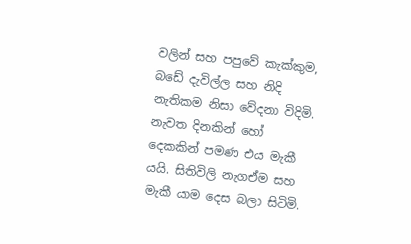වලින් සහ පපුවේ කැක්කුම, බඩේ දැවිල්ල සහ නිදි නැතිකම නිසා වේදනා විදිමි. නැවත දිනකින් හෝ දෙකකින් පමණ එය මැකී යයි. සිතිවිලි නැගඒම සහ මැකී යාම දෙස බලා සිටිමි.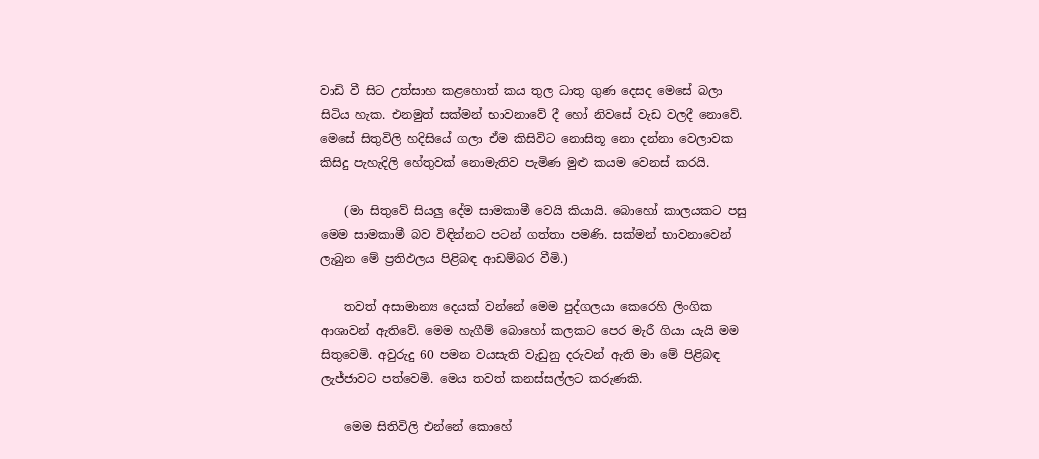වාඩි වී සිට උත්සාහ කළහොත් කය තුල ධාතු ගුණ දෙසද මෙසේ බලා සිටිය හැක. එනමුත් සක්මන් භාවනාවේ දී හෝ නිවසේ වැඩ වලදී නොවේ. මෙසේ සිතුවිලි හදිසියේ ගලා ඒම කිසිවිට නොසිතූ නො දන්නා වෙලාවක කිසිදු පැහැදිලි හේතුවක් නොමැතිව පැමිණ මුළු කයම වෙනස් කරයි.

    (මා සිතුවේ සියලු දේම සාමකාමී වෙයි කියායි. බොහෝ කාලයකට පසු මෙම සාමකාමී බව විඳින්නට පටන් ගත්තා පමණි. සක්මන් භාවනාවෙන් ලැබුන මේ ප්‍රතිඵලය පිළිබඳ ආඩම්බර වීමි.)

    තවත් අසාමාන්‍ය දෙයක් වන්නේ මෙම පුද්ගලයා කෙරෙහි ලිංගික ආශාවන් ඇතිවේ. මෙම හැගීම් බොහෝ කලකට පෙර මැරී ගියා යැයි මම සිතුවෙමි. අවුරුදු 60 පමන වයසැති වැඩුනු දරුවන් ඇති මා මේ පිළිබඳ ලැජ්ජාවට පත්වෙමි. මෙය තවත් කනස්සල්ලට කරුණකි.

    මෙම සිතිවිලි එන්නේ කොහේ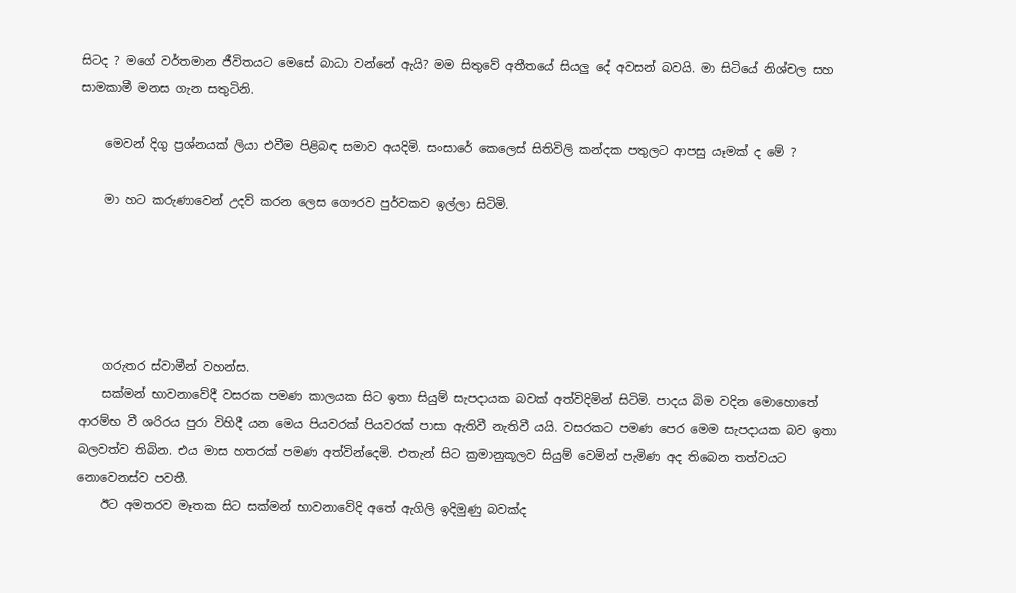සිටද ? මගේ වර්තමාන ජීවිතයට මෙසේ බාධා වන්නේ ඇයි? මම සිතුවේ අතීතයේ සියලු දේ අවසන් බවයි. මා සිටියේ නිශ්චල සහ සාමකාමී මනස ගැන සතුටිනි.

    මෙවන් දිගු ප්‍රශ්නයක් ලියා එවීම පිළිබඳ සමාව අයදිමි. සංසාරේ කෙලෙස් සිතිවිලි කන්දක පතුලට ආපසු යෑමක් ද මේ ?

    මා හට කරුණාවෙන් උදව් කරන ලෙස ගෞරව පුර්වකව ඉල්ලා සිටිමි.





    ගරුතර ස්වාමීන් වහන්ස.
    සක්මන් භාවනාවේදී වසරක පමණ කාලයක සිට ඉතා සියුම් සැපදායක බවක් අත්විදිමින් සිටිමි. පාදය බිම වදින මොහොතේ ආරම්භ වී ශරිරය පුරා විහිදී යන මෙය පියවරක් පියවරක් පාසා ඇතිවී නැතිවී යයි. වසරකට පමණ පෙර මෙම සැපදායක බව ඉතා බලවත්ව තිබින. එය මාස හතරක් පමණ අත්වින්දෙමි. එතැන් සිට ක්‍රමානුකූලව සියුම් වෙමින් පැමිණ අද තිබෙන තත්වයට නොවෙනස්ව පවතී.
    ඊට අමතරව මෑතක සිට සක්මන් භාවනාවේදි අතේ ඇගිලි ඉදිමුණු බවක්ද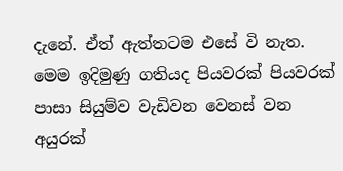දැනේ. ඒත් ඇත්තටම එසේ වි නැත. මෙම ඉදිමුණු ගතියද පියවරක් පියවරක් පාසා සියුම්ව වැඩිවන වෙනස් වන අයුරක්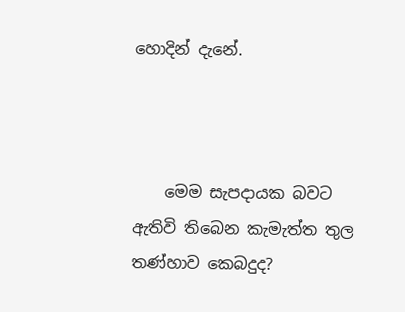හොදින් දැනේ.



    මෙම සැපදායක බවට ඇතිවි තිබෙන කැමැත්ත තුල තණ්හාව කෙබදුද?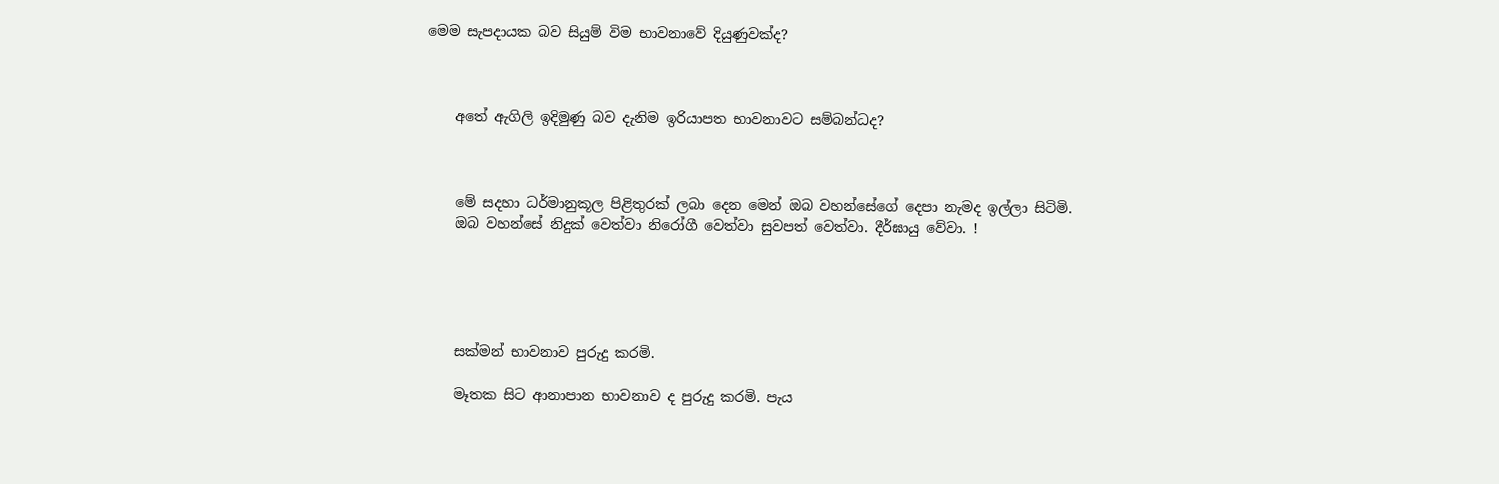මෙම සැපදායක බව සියුම් විම භාවනාවේ දියුණුවක්ද?



    අතේ ඇගිලි ඉදිමුණු බව දැනිම ඉරියාපත භාවනාවට සම්බන්ධද?



    මේ සදහා ධර්මානුකූල පිළිතුරක් ලබා දෙන මෙන් ඔබ වහන්සේගේ දෙපා නැමද ඉල්ලා සිටිමි.
    ඔබ වහන්සේ නිදුක් වෙත්වා නිරෝගී වෙත්වා සුවපත් වෙත්වා. දීර්ඝායු වේවා. !





    සක්මන් භාවනාව පුරුදු කරමි.

    මෑතක සිට ආනාපාන භාවනාව ද පුරුදු කරමි. පැය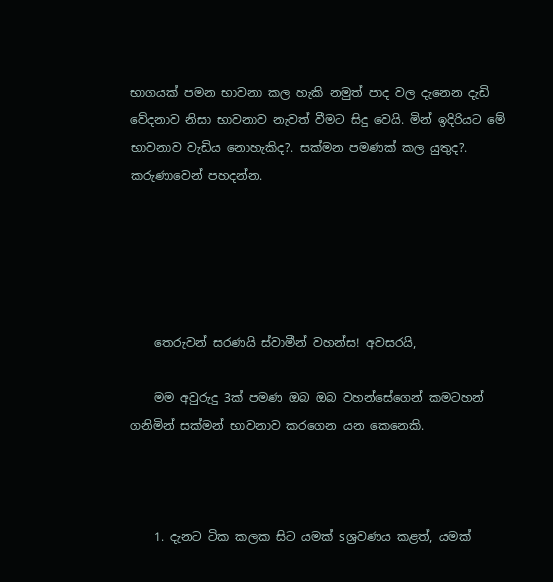භාගයක් පමන භාවනා කල හැකි නමුත් පාද වල දැනෙන දැඩි වේදනාව නිසා භාවනාව නැවත් වීමට සිදු වෙයි. මින් ඉදිරියට මේ භාවනාව වැඩිය නොහැකිද?. සක්මන පමණක් කල යුතුද?. කරුණාවෙන් පහදන්න.





    තෙරුවන් සරණයි ස්වාමීන් වහන්ස! අවසරයි,

    මම අවුරුදු 3ක් පමණ ඔබ ඔබ වහන්සේගෙන් කමටහන් ගනිමින් සක්මන් භාවනාව කරගෙන යන කෙනෙකි.



    1. දැනට ටික කලක සිට යමක් sශ්‍රවණය කළත්, යමක්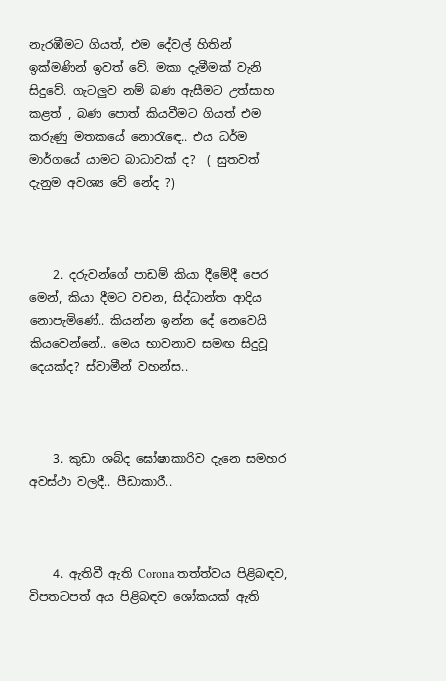නැරඹීමට ගියත්, එම දේවල් හිතින් ඉක්මණින් ඉවත් වේ. මකා දැමීමක් වැනි සිදුවේ. ගැටලුව නම් බණ ඇසීමට උත්සාහ කළත් , බණ පොත් කියවීමට ගියත් එම කරුණු මතකයේ නොරැඳෙ.. එය ධර්ම මාර්ගයේ යාමට බාධාවක් ද?  ( සුතවත් දැනුම අවශ්‍ය වේ නේද ?)



    2. දරුවන්ගේ පාඩම් කියා දීමේදී පෙර මෙන්, කියා දීමට වචන, සිද්ධාන්ත ආදිය නොපැමිණේ.. කියන්න ඉන්න දේ නෙවෙයි කියවෙන්නේ.. මෙය භාවනාව සමඟ සිදුවූ දෙයක්ද? ස්වාමීන් වහන්ස..



    3. කුඩා ශබ්ද ඝෝෂාකාරිව දැනෙ සමහර අවස්ථා වලදී.. පීඩාකාරී..



    4. ඇතිවී ඇති Corona තත්ත්වය පිළිබඳව, විපතටපත් අය පිළිබඳව ශෝකයක් ඇති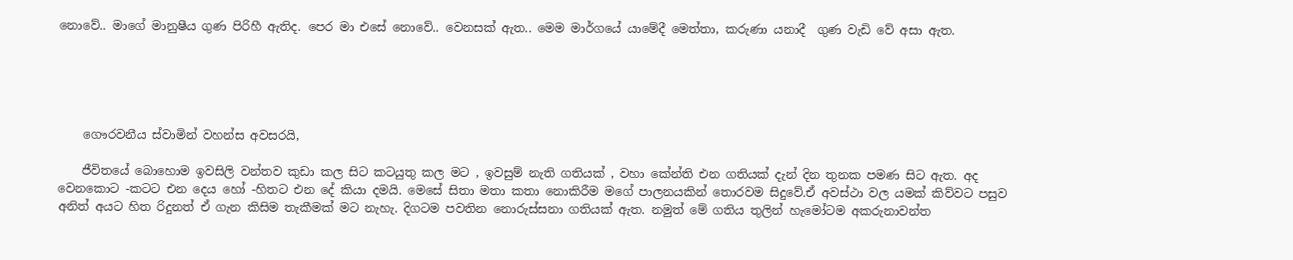නොවේ.. මාගේ මානුෂීය ගුණ පිරිහී ඇතිද. පෙර මා එසේ නොවේ.. වෙනසක් ඇත.. මෙම මාර්ගයේ යාමේදී මෙත්තා, කරුණා යනාදී  ගුණ වැඩි වේ අසා ඇත.





    ගෞරවනීය ස්වාමින් වහන්ස අවසරයි,

    ජීවිතයේ බොහොම ඉවසිලි වන්තව කුඩා කල සිට කටයුතු කල මට , ඉවසුම් නැති ගතියක් , වහා කේන්ති එන ගතියක් දැන් දින තුනක පමණ සිට ඇත. අද වෙනකොට -කටට එන දෙය හෝ -හිතට එන දේ කියා දමයි. මෙසේ සිතා මතා කතා නොකිරීම මගේ පාලනයකින් තොරවම සිදුවේ.ඒ අවස්ථා වල යමක් කිව්වට පසුව අනිත් අයට හිත රිදුනත් ඒ ගැන කිසිම තැකීමක් මට නැහැ. දිගටම පවතින නොරුස්සනා ගතියක් ඇත. නමුත් මේ ගතිය තුලින් හැමෝටම අකරුනාවන්ත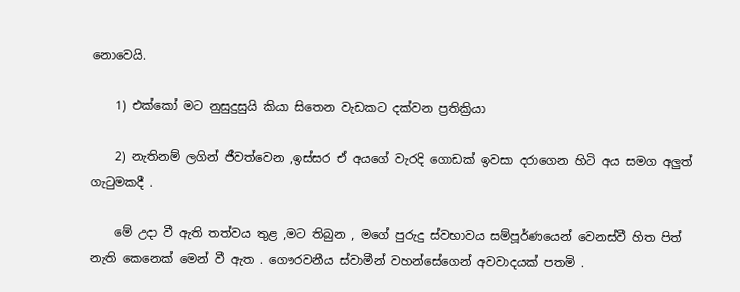නොවෙයි.

    1) එක්කෝ මට නුසුදුසුයි කියා සිතෙන වැඩකට දක්වන ප්‍රතික්‍රියා

    2) නැතිනම් ලගින් ජීවත්වෙන ,ඉස්සර ඒ අයගේ වැරදි ගොඩක් ඉවසා දරාගෙන හිටි අය සමග අලුත් ගැටුමකදී .

    මේ උදා වී ඇති තත්වය තුළ ,මට තිබුන , මගේ පුරුදු ස්වභාවය සම්පූර්ණයෙන් වෙනස්වී හිත පිත් නැති කෙනෙක් මෙන් වී ඇත . ගෞරවනීය ස්වාමීන් වහන්සේගෙන් අවවාදයක් පතමි .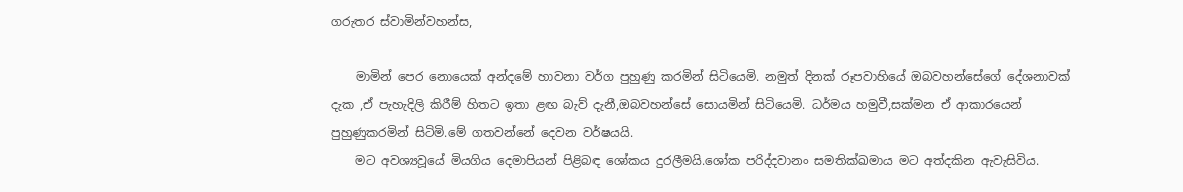ගරුතර ස්වාමින්වහන්ස,

    මාමින් පෙර නොයෙක් අන්දමේ හාවනා වර්ග පුහුණු කරමින් සිටියෙමි. නමුත් දිනක් රූපවාහියේ ඔබවහන්සේගේ දේශනාවක් දැක ,ඒ පැහැදිලි කිරීම් හිතට ඉතා ළඟ බැව් දැනී,ඔබවහන්සේ සොයමින් සිටියෙමි. ධර්මය හමුවී,සක්මන ඒ ආකාරයෙන් පුහුණුකරමින් සිටිමි.මේ ගතවන්නේ දෙවන වර්ෂයයි.
    මට අවශ්‍යවූයේ මියගිය දෙමාපියන් පිළිබඳ ශෝකය දුරලීමයි.ශෝක පරිද්දවානං සමතික්ඛමාය මට අත්දකින ඇවැසිවිය.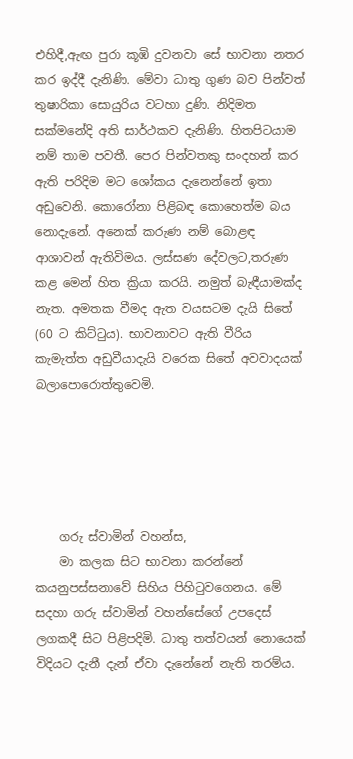එහිදී,ඇඟ පුරා කූඹි දුවනවා සේ භාවනා නතර කර ඉද්දී දැනිණි. මේවා ධාතු ගුණ බව පින්වත් තුෂාරිකා සොයුරිය වටහා දුණි. නිදිමත සක්මනේදි අති සාර්ථකව දැනිණි. හිතපිටයාම නම් තාම පවතී. පෙර පින්වතකු සංදහන් කර ඇති පරිදිම මට ශෝකය දැනෙන්නේ ඉතා අඩුවෙනි. කොරෝනා පිළිබඳ කොහෙත්ම බය නොදැනේ. අනෙක් කරුණ නම් බොළඳ ආශාවන් ඇතිවිමය. ලස්සණ දේවලට,තරුණ කළ මෙන් හිත ක්‍රියා කරයි. නමුත් බැඳීයාමක්ද නැත. අමතක වීමද ඇත වයසටම දැයි සිතේ (60 ට කිට්ටුය). භාවනාවට ඇති වීරිය කැමැත්ත අඩුවීයාදැයි වරෙක සිතේ අවවාදයක් බලාපොරොත්තුවෙමි.





    ගරු ස්වාමින් වහන්ස,
    මා කලක සිට භාවනා කරන්නේ කයනුපස්සනාවේ සිහිය පිහිටුවගෙනය. මේ සදහා ගරු ස්වාමින් වහන්සේගේ උපදෙස් ලගකදී සිට පිළිපදිමි. ධාතු තත්වයන් නොයෙක් විදියට දැනී දැන් ඒවා දැනේනේ නැති තරම්ය.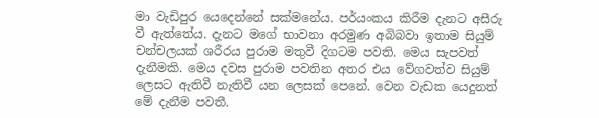මා වැඩිපුර යෙදෙන්නේ සක්මනේය. පර්යංකය කිරීම දැනට අසීරු වී ඇත්තේය. දැනට මගේ භාවනා අරමුණ අබිබවා ඉතාම සියුම් චන්චලයක් ශරීරය පුරාම මතුවී දිගටම පවති. මෙය සැපවත් දැනීමකි. මෙය දවස පුරාම පවතින අතර එය වේගවත්ව සියුම් ලෙසට ඇතිවී නැතිවී යන ලෙසක් පෙනේ. වෙන වැඩක යෙදුනත් මේ දැනීම පවතී.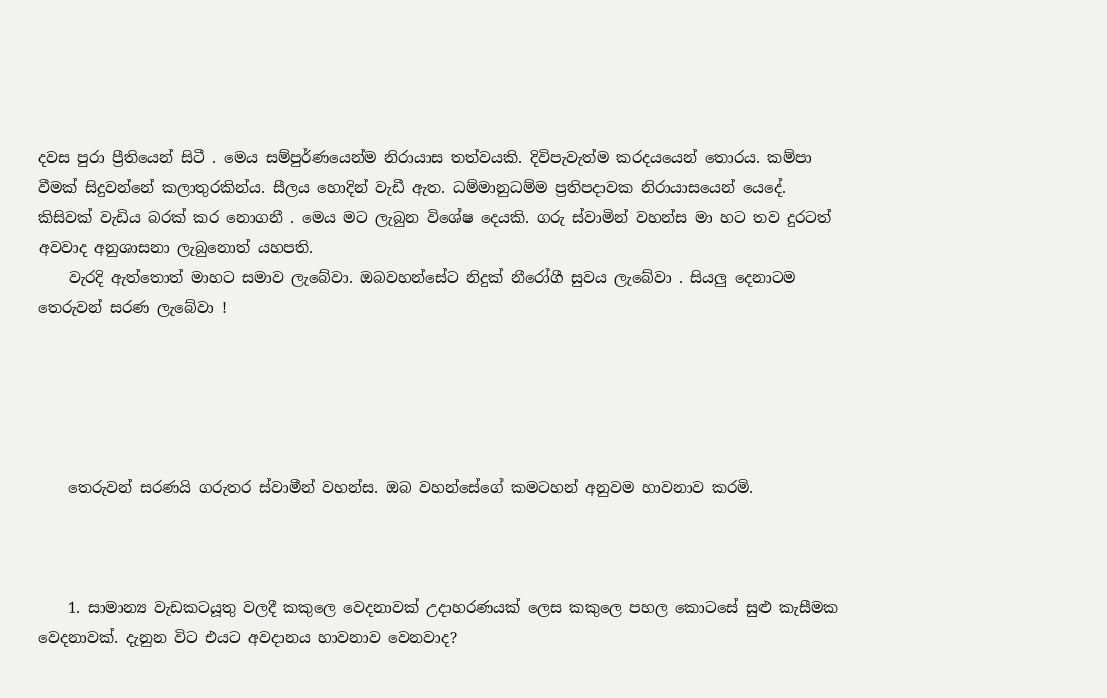දවස පුරා ප්‍රීතියෙන් සිටී . මෙය සම්පුර්ණයෙන්ම නිරායාස තත්වයකි. දිවිපැවැත්ම කරදයයෙන් තොරය. කම්පා වීමක් සිදුවන්නේ කලාතුරකින්ය. සීලය හොදින් වැඩී ඇත. ධම්මානුධම්ම ප්‍රතිපදාවක නිරායාසයෙන් යෙදේ. කිසිවක් වැඩිය බරක් කර නොගනී . මෙය මට ලැබුන විශේෂ දෙයකි. ගරු ස්වාමින් වහන්ස මා හට තව දුරටත් අවවාද අනුශාසනා ලැබුනොත් යහපති.
    වැරදි ඇත්තොත් මාහට සමාව ලැබේවා. ඔබවහන්සේට නිදුක් නීරෝගී සුවය ලැබේවා . සියලු දෙනාටම තෙරුවන් සරණ ලැබේවා !





    තෙරුවන් සරණයි ගරුතර ස්වාමීන් වහන්ස. ඔබ වහන්සේගේ කමටහන් අනුවම හාවනාව කරමි.



    1. සාමාන්‍ය වැඩකටයූතු වලදී කකුලෙ වෙදනාවක් උදාහරණයක් ලෙස කකුලෙ පහල කොටසේ සුළු කැසීමක වෙදනාවක්. දැනුන විට එයට අවදානය හාවනාව වෙනවාද?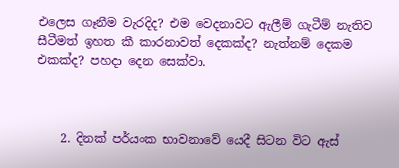එලෙස ගෑනීම වැරදිද? එම වෙදනාවට ඇලීම් ගැටීම් නැතිව සීටීමත් ඉහත කී කාරනාවත් දෙකක්ද? නැත්නම් දෙකම එකක්ද? පහදා දෙන සෙක්වා.



    2. දිනක් පර්යංක භාවනාවේ යෙදී සිටන විට ඇස්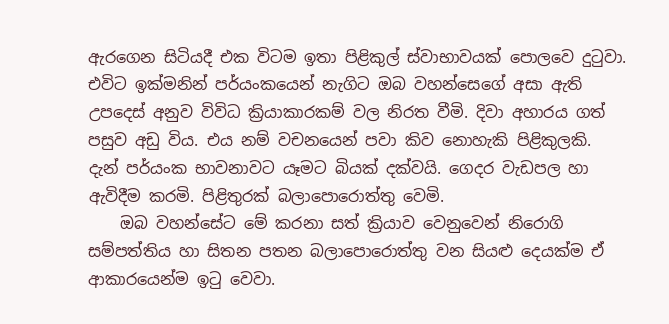ඇරගෙන සිටියදී එක විටම ඉතා පිළිකුල් ස්වාභාවයක් පොලවෙ දුටුවා. එවිට ඉක්මනින් පර්යංකයෙන් නැගිට ඔබ වහන්සෙගේ අසා ඇති උපදෙස් අනුව විවිධ ක්‍රියාකාරකම් වල නිරත වීමි. දිවා අහාරය ගත් පසුව අඩු විය. එය නම් වචනයෙන් පවා කිව නොහැකි පිළිකුලකි. දැන් පර්යංක භාවනාවට යෑමට බියක් දක්වයි. ගෙදර වැඩපල හා ඇවිදීම කරමි. පිළිතුරක් බලාපොරොත්තු වෙමි.
    ඔබ වහන්සේට මේ කරනා සත් ක්‍රියාව වෙනුවෙන් නිරොගි සම්පත්තිය හා සිතන පතන බලාපොරොත්තු වන සියළු දෙයක්ම ඒ ආකාරයෙන්ම ඉටු වෙවා.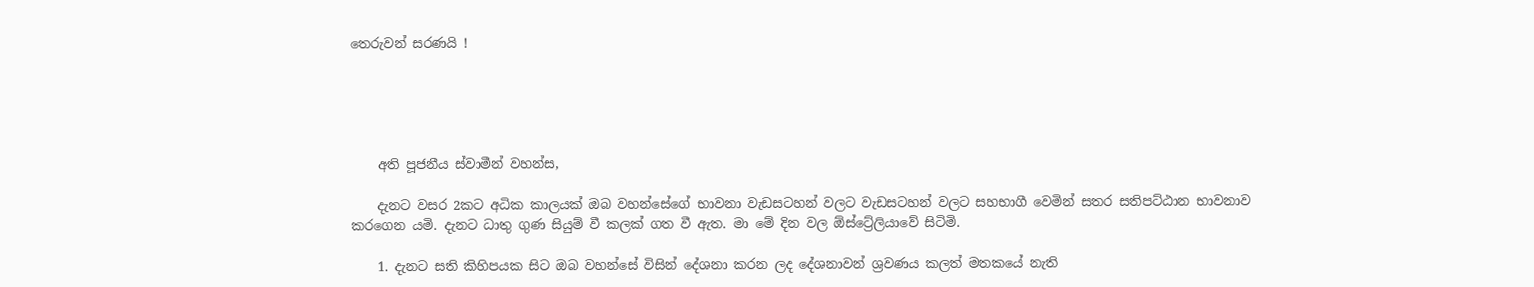තෙරුවන් සරණයි !





    අති පූජනීය ස්වාමීන් වහන්ස,

    දැනට වසර 2කට අධික කාලයක් ඔබ වහන්සේගේ භාවනා වැඩසටහන් වලට වැඩසටහන් වලට සහභාගී වෙමින් සතර සතිපට්ඨාන භාවනාව කරගෙන යමි. දැනට ධාතු ගුණ සියුම් වී කලක් ගත වී ඇත. මා මේ දින වල ඕස්ට්‍රේලියාවේ සිටිමි.

    1. දැනට සති කිහිපයක සිට ඔබ වහන්සේ විසින් දේශනා කරන ලද දේශනාවන් ශ්‍රවණය කලත් මතකයේ නැති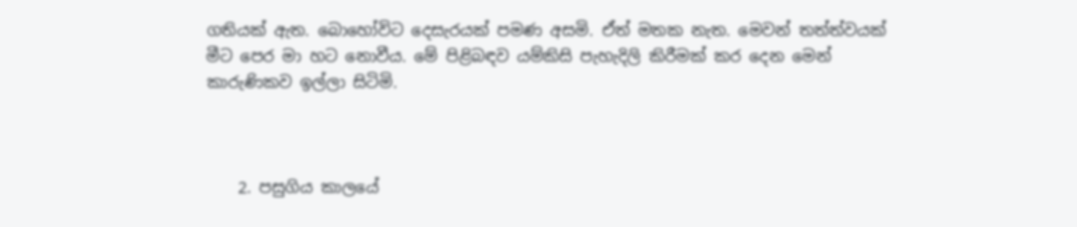ගතියක් ඇත. බොහෝවිට දෙසැරයක් පමණ අසමි. ඒත් මතක නැත. මෙවන් තත්ත්වයක් මීට පෙර මා හට නොවීය. මේ පිළිබඳව යම්කිසි පැහැදිලි කිරීමක් කර දෙන මෙන් කාරුණිකව ඉල්ලා සිටිමි.



    2. පසුගිය කාලයේ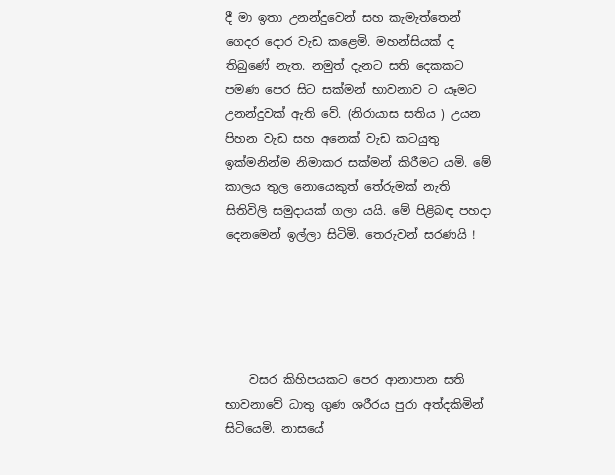දී මා ඉතා උනන්දුවෙන් සහ කැමැත්තෙන් ගෙදර දොර වැඩ කළෙමි. මහන්සියක් ද තිබුණේ නැත. නමුත් දැනට සති දෙකකට පමණ පෙර සිට සක්මන් භාවනාව ට යෑමට උනන්දුවක් ඇති වේ. (නිරායාස සතිය ) උයන පිහන වැඩ සහ අනෙක් වැඩ කටයුතු ඉක්මනින්ම නිමාකර සක්මන් කිරීමට යමි. මේ කාලය තුල නොයෙකුත් තේරුමක් නැති සිතිවිලි සමුදායක් ගලා යයි. මේ පිළිබඳ පහදා දෙනමෙන් ඉල්ලා සිටිමි. තෙරුවන් සරණයි !





    වසර කිහිපයකට පෙර ආනාපාන සති භාවනාවේ ධාතු ගුණ ශරීරය පුරා අත්දකිමින් සිටියෙමි. නාසයේ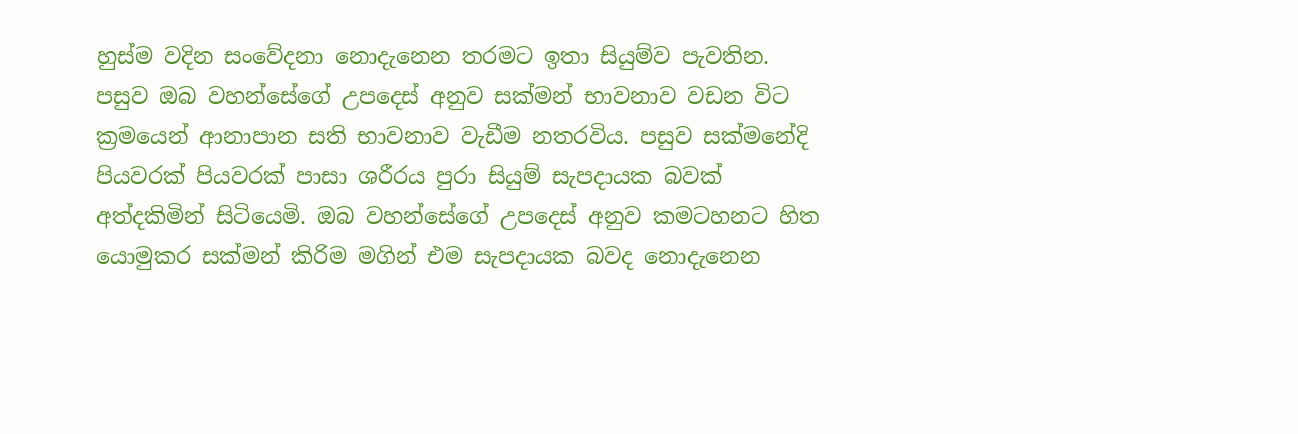හුස්ම වදින සංවේදනා නොදැනෙන තරමට ඉතා සියුම්ව පැවතින. පසුව ඔබ වහන්සේගේ උපදෙස් අනුව සක්මන් භාවනාව වඩන විට ක්‍රමයෙන් ආනාපාන සති භාවනාව වැඩීම නතරවිය. පසුව සක්මනේදි පියවරක් පියවරක් පාසා ශරීරය පුරා සියුම් සැපදායක බවක් අත්දකිමින් සිටියෙමි. ඔබ වහන්සේගේ උපදෙස් අනුව කමටහනට හිත යොමුකර සක්මන් කිරිම මගින් එම සැපදායක බවද නොදැනෙන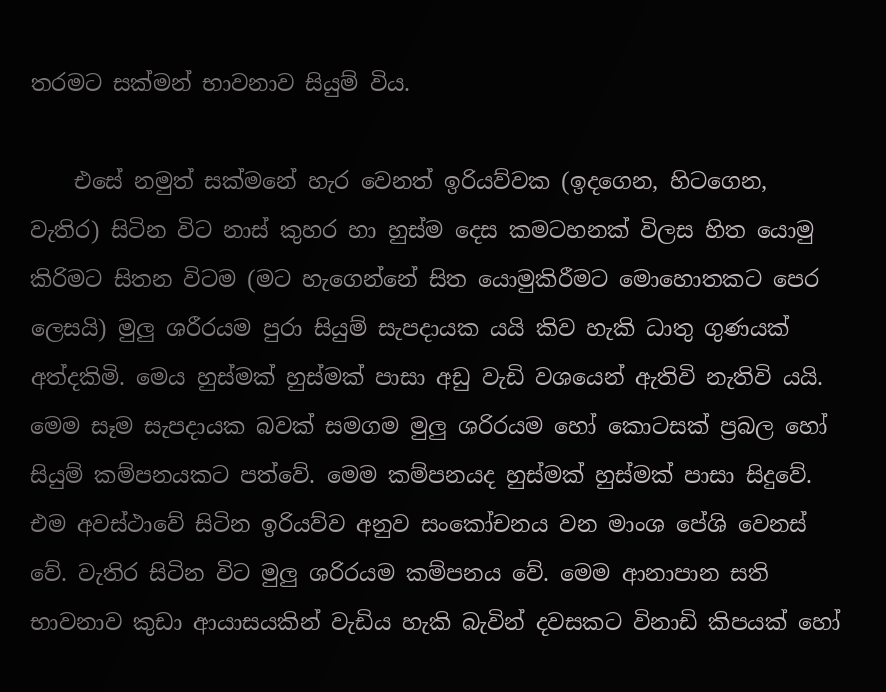තරමට සක්මන් භාවනාව සියුම් විය.

    එසේ නමුත් සක්මනේ හැර වෙනත් ඉරියව්වක (ඉදගෙන, හිටගෙන, වැතිර) සිටින විට නාස් කුහර හා හුස්ම දෙස කමටහනක් විලස හිත යොමු කිරිමට සිතන විටම (මට හැගෙන්නේ සිත යොමුකිරීමට මොහොතකට පෙර ලෙසයි) මුලු ශරීරයම පුරා සියුම් සැපදායක යයි කිව හැකි ධාතු ගුණයක් අත්දකිමි. මෙය හුස්මක් හුස්මක් පාසා අඩු වැඩි වශයෙන් ඇතිවි නැතිවි යයි. මෙම සෑම සැපදායක බවක් සමගම මුලු ශරිරයම හෝ කොටසක් ප්‍රබල හෝ සියුම් කම්පනයකට පත්වේ. මෙම කම්පනයද හුස්මක් හුස්මක් පාසා සිදුවේ. එම අවස්ථාවේ සිටින ඉරියව්ව අනුව සංකෝචනය වන මාංශ පේශි වෙනස් වේ. වැතිර සිටින විට මුලු ශරිරයම කම්පනය වේ. මෙම ආනාපාන සති භාවනාව කුඩා ආයාසයකින් වැඩිය හැකි බැවින් දවසකට විනාඩි කිපයක් හෝ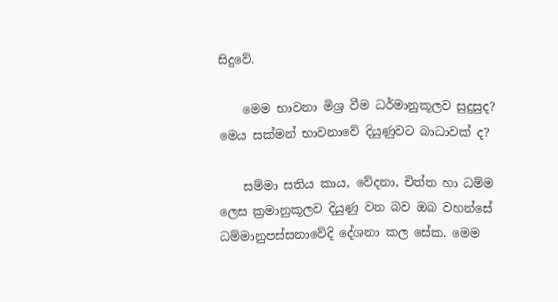සිදුවේ.

    මෙම භාවනා මිශ්‍ර වීම ධර්මානුකූලව සුදුසුද? මෙය සක්මන් භාවනාවේ දියුණුවට බාධාවක් ද?

    සම්මා සතිය කාය, වේදනා, චිත්ත හා ධම්ම ලෙස ක්‍රමානුකූලව දියුණු වන බව ඔබ වහන්සේ ධම්මානුපස්සනාවේදි දේශනා කල සේක. මෙම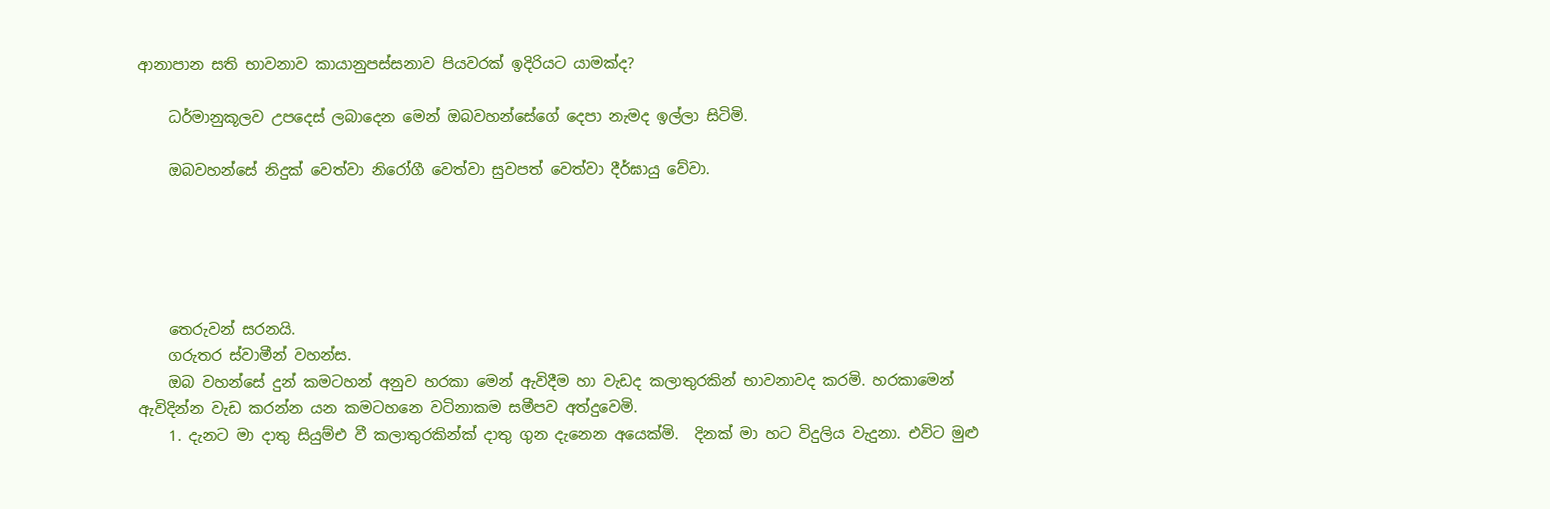ආනාපාන සති භාවනාව කායානුපස්සනාව පියවරක් ඉදිරියට යාමක්ද?

    ධර්මානුකූලව උපදෙස් ලබාදෙන මෙන් ඔබවහන්සේගේ දෙපා නැමද ඉල්ලා සිටිමි.

    ඔබවහන්සේ නිදුක් වෙත්වා නිරෝගී වෙත්වා සුවපත් වෙත්වා දීර්ඝායු වේවා.





    තෙරුවන් සරනයි.
    ගරුතර ස්වාමීන් වහන්ස.
    ඔබ වහන්සේ දුන් කමටහන් අනුව හරකා මෙන් ඇවිදීම හා වැඩද කලාතුරකින් භාවනාවද කරමි. හරකාමෙන් ඇවිදින්න වැඩ කරන්න යන කමටහනෙ වටිනාකම සමීපව අත්දුවෙමි.
    1. දැනට මා දාතු සියුම්එ වී කලාතුරකින්ක් දාතු ගුන දැනෙන අයෙක්මි.  දිනක් මා හට විදුලිය වැදුනා. එවිට මුළු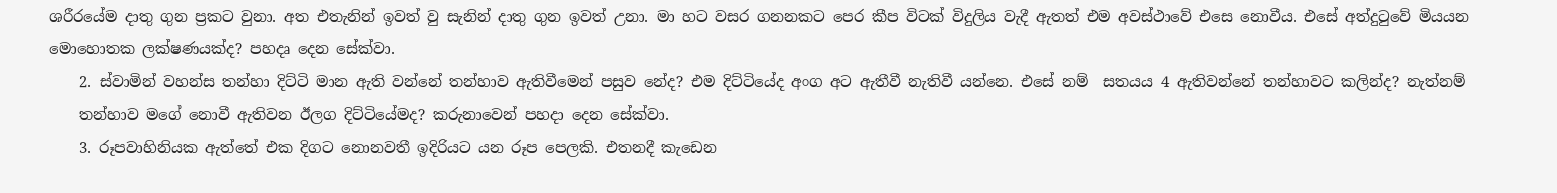ශරීරයේම දාතු ගුන ප්‍රකට වුනා. අත එතැනින් ඉවත් වු සැනින් දාතු ගුන ඉවත් උනා. මා හට වසර ගනනකට පෙර කීප විටක් විදුලිය වැදී ඇතත් එම අවස්ථාවේ එසෙ නොවීය. එසේ අත්දුටුවේ මියයන මොහොතක ලක්ෂණයක්ද? පහදෘ දෙන සේක්වා.
    2. ස්වාමින් වහන්ස තන්හා දිට්ටි මාන ඇති වන්නේ තන්හාව ඇතිවීමෙන් පසුව නේද? එම දිට්ටියේද අංග අට ඇතීවී නැතිවී යන්නෙ. එසේ නම්  සතයය 4 ඇතිවන්නේ තන්හාවට කලින්ද? නැත්නම්
    තන්හාව මගේ නොවී ඇතිවන ඊලග දිට්ටියේමද? කරුනාවෙන් පහදා දෙන සේක්වා.
    3. රූපවාහිනියක ඇත්තේ එක දිගට නොනවතී ඉදිරියට යන රූප පෙලකි. එතනදී කැඩෙන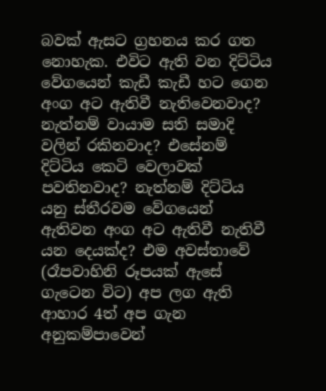බවක් ඇසට ග්‍රහනය කර ගත නොහැක. එවිට ඇති වන දිට්ටිය වේගයෙන් කැඩී කැඩී හට ගෙන අංග අට ඇතිවී නැතිවෙනවාද? නැත්නම් වායාම සති සමාදි වලින් රකිනවාද? එසේනම් දිට්ටිය කෙටි වෙලාවක් පවතිනවාද? නැත්නම් දිට්ටිය යනු ස්තීරවම වේගයෙන් ඇතිවන අංග අට ඇතිවී නැතිවී යන දෙයක්ද? එම අවස්තාවේ (රෑපවාහිනි රූපයක් ඇසේ ගැටෙන විට) අප ලග ඇති ආහාර 4ත් අප ගැන අනුකම්පාවෙන්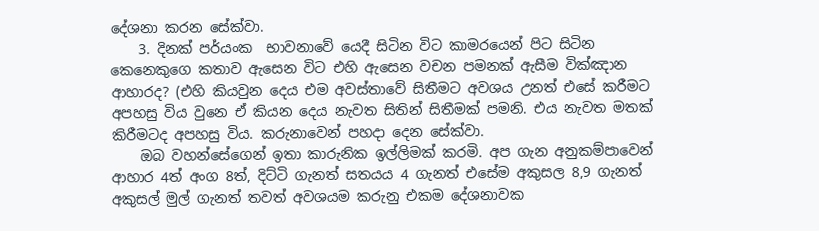දේශනා කරන සේක්වා.
    3. දිනක් පර්යංක  භාවනාවේ යෙදී සිටින විට කාමරයෙන් පිට සිටින කෙනෙකුගෙ කතාව ඇසෙන විට එහි ඇසෙන වචන පමනක් ඇසීම වික්ඤාන ආහාරද? (එහි කියවුන දෙය එම අවස්තාවේ සිතීමට අවශය උනත් එසේ කරීමට අපහසු විය වුනෙ ඒ කියන දෙය නැවත සිතින් සිතීමක් පමනි. එය නැවත මතක් කිරීමටද අපහසු විය. කරුනාවෙන් පහදා දෙන සේක්වා.
    ඔබ වහන්සේගෙන් ඉතා කාරුනික ඉල්ලිමක් කරමි. අප ගැන අනුකම්පාවෙන්   ආහාර 4ත් අංග 8ත්, දිට්ටි ගැනත් සතයය 4 ගැනත් එසේම අකුසල 8,9 ගැනත් අකුසල් මුල් ගැනත් තවත් අවශයම කරුනු එකම දේශනාවක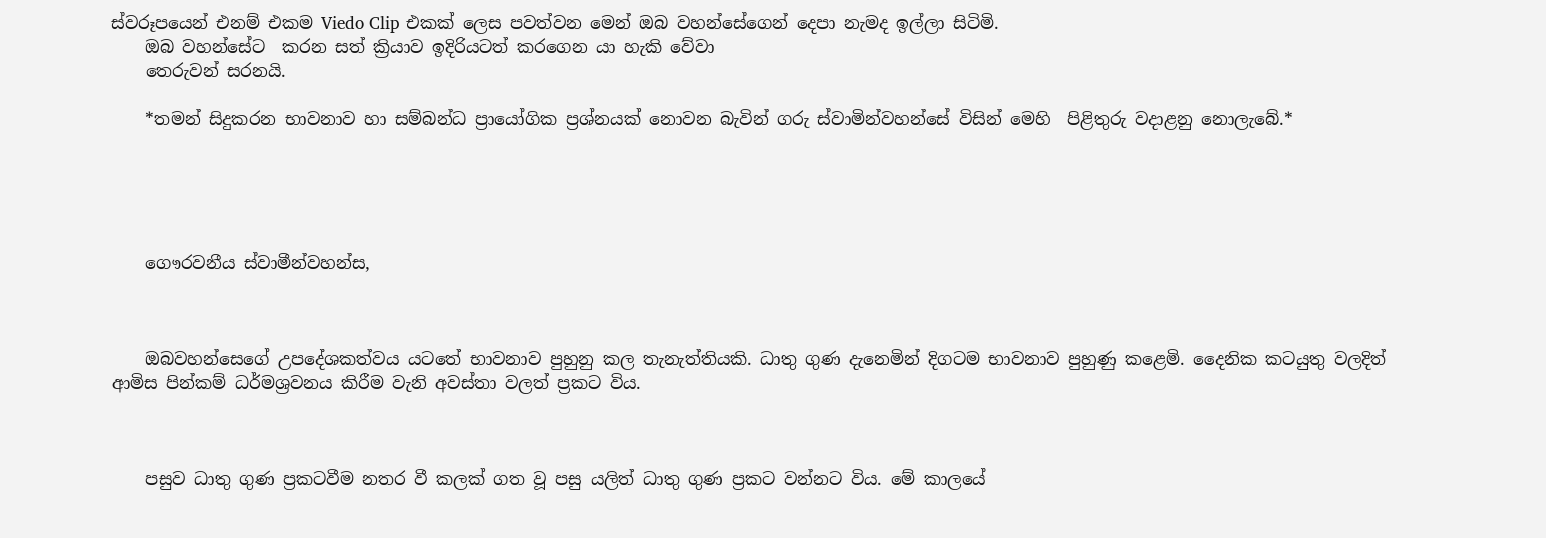ස්වරූපයෙන් එනම් එකම Viedo Clip එකක් ලෙස පවත්වන මෙන් ඔබ වහන්සේගෙන් දෙපා නැමද ඉල්ලා සිටිමි.
    ඔබ වහන්සේට  කරන සත් ක්‍රියාව ඉදිරියටත් කරගෙන යා හැකි වේවා
    තෙරුවන් සරනයි.

    *තමන් සිදුකරන භාවනාව හා සම්බන්ධ ප්‍රායෝගික ප්‍රශ්නයක් නොවන බැවින් ගරු ස්වාමින්වහන්සේ විසින් මෙහි  පිළිතුරු වදාළනු නොලැබේ.*





    ගෞරවනීය ස්වාමීන්වහන්ස,



    ඔබවහන්සෙගේ උපදේශකත්වය යටතේ භාවනාව පුහුනු කල තැනැත්තියකි. ධාතු ගුණ දැනෙමින් දිගටම භාවනාව පුහුණු කළෙමි. දෛනික කටයුතු වලදිත් ආමිස පින්කම් ධර්මශ්‍රවනය කිරීම වැනි අවස්තා වලත් ප්‍රකට විය.



    පසුව ධාතු ගුණ ප්‍රකටවීම නතර වී කලක් ගත වූ පසු යලිත් ධාතු ගුණ ප්‍රකට වන්නට විය. මේ කාලයේ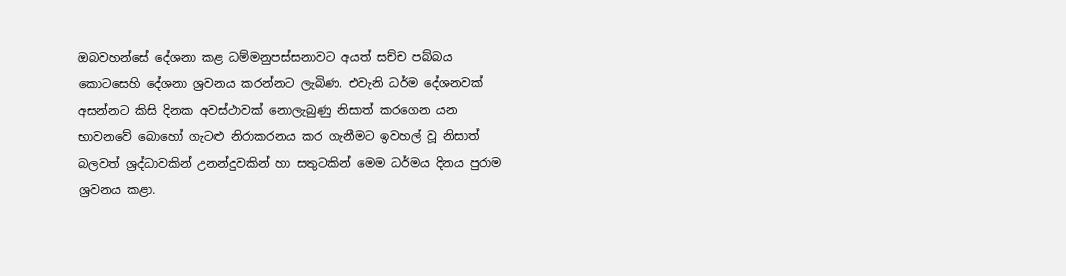ඔබවහන්සේ දේශනා කළ ධම්මනුපස්සනාවට අයත් සච්ච පබ්බය කොටසෙහි දේශනා ශ්‍රවනය කරන්නට ලැබිණ. එවැනි ධර්ම දේශනවක් අසන්නට කිසි දිනක අවස්ථාවක් නොලැබුණු නිසාත් කරගෙන යන භාවනවේ බොහෝ ගැටළු නිරාකරනය කර ගැනීමට ඉවහල් වූ නිසාත් බලවත් ශ්‍රද්ධාවකින් උනන්දුවකින් හා සතුටකින් මෙම ධර්මය දිනය පුරාම ශ්‍රවනය කළා.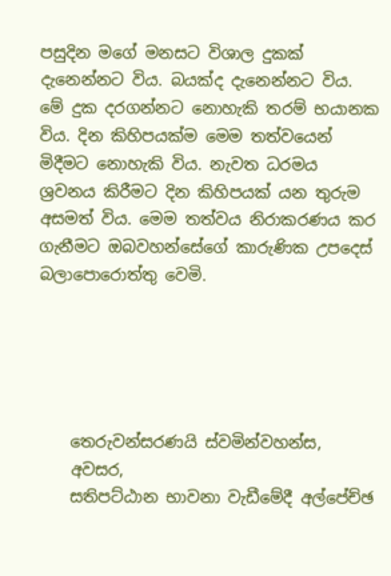පසුදින මගේ මනසට විශාල දුකක් දැනෙන්නට විය. බයක්ද දැනෙන්නට විය. මේ දුක දරගන්නට නොහැකි තරම් භයානක විය. දින කිහිපයක්ම මෙම තත්වයෙන් මිදීමට නොහැකි විය. නැවත ධරමය ශ්‍රවනය කිරීමට දින කිහිපයක් යන තුරුම අසමත් විය. මෙම තත්වය නිරාකරණය කර ගැනීමට ඔබවහන්සේගේ කාරුණික උපදෙස් බලාපොරොත්තු වෙමි.





    තෙරුවන්සරණයි ස්වමින්වහන්ස,
    අවසර,
    සතිපට්ඨාන භාවනා වැඩීමේදී අල්පේච්ඡ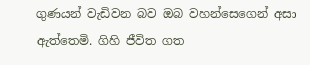ගුණයන් වැඩිවන බව ඔබ වහන්සෙගෙන් අසා ඇත්තෙමි. ගිහි ජීවිත ගත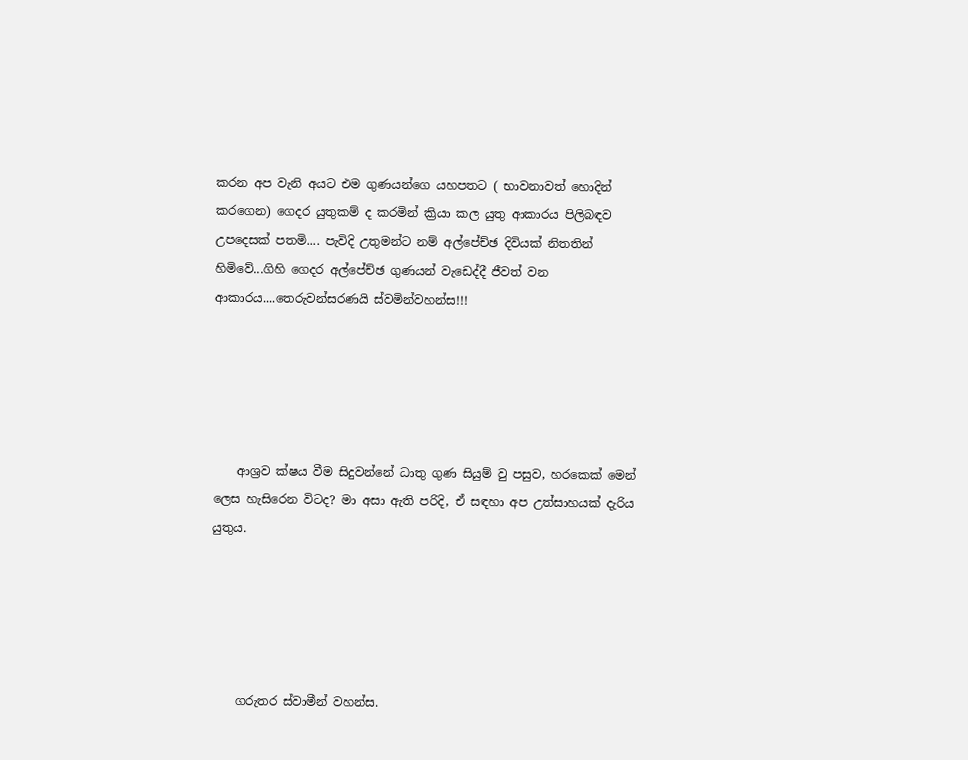කරන අප වැනි අයට එම ගුණයන්ගෙ යහපතට ( භාවනාවත් හොදින් කරගෙන) ගෙදර යුතුකම් ද කරමින් ක්‍රියා කල යුතු ආකාරය පිලිබඳව උපදෙසක් පතමි.... පැවිදි උතුමන්ට නම් අල්පේච්ඡ දිවියක් නිතතින් හිමිවේ...ගිහි ගෙදර අල්පේච්ඡ ගුණයන් වැඩෙද්දී ජීවත් වන ආකාරය....තෙරුවන්සරණයි ස්වමින්වහන්ස!!!





    ආශ්‍රව ක්ෂය වීම සිදුවන්නේ ධාතු ගුණ සියුම් වු පසුව, හරකෙක් මෙන් ලෙස හැසිරෙන විටද? මා අසා ඇති පරිදි, ඒ සඳහා අප උත්සාහයක් දැරිය යුතුය.





    ගරුතර ස්වාමීන් වහන්ස.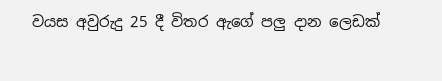වයස අවුරුදු 25 දී විතර ඇගේ පලු දාන ලෙඩක්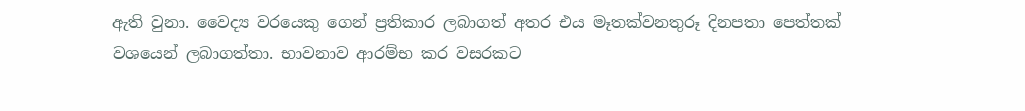ඇති වුනා. වෛද්‍ය වරයෙකු ගෙන් ප්‍රතිකාර ලබාගත් අතර එය මෑතක්වනතුරූ දිනපතා පෙත්තක් වශයෙන් ලබාගත්තා. භාවනාව ආරම්භ කර වසරකට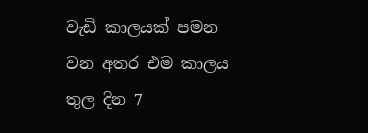වැඩි කාලයක් පමන වන අතර එම කාලය තුල දින 7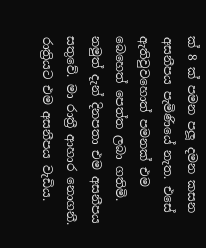ක් 8 ක් පමන පලූ දමන කසන අසනීපය පැමිණියේ නැත. එසේ ඇතිවුවහොත් පමනක් එම බෙහෙත් පෙත්ත ලබා ගතිමි. නමුත් දැන් දිනපතා එම අසනීපය සතුවේ. මා රාත්‍රී ආහාර නොගනී. රාත්‍රියට එම අසනීපය වැඩිය.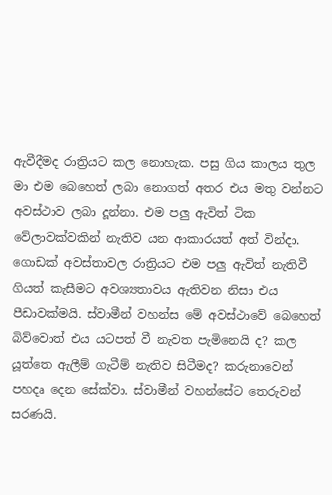ඇවීදීමද රාත්‍රියට කල නොහැක. පසු ගිය කාලය තුල මා එම බෙහෙත් ලබා නොගත් අතර එය මතු වන්නට අවස්ථාව ලබා දූන්නා. එම පලු ඇවිත් ටික වේලාවක්වකින් නැතිව යන ආකාරයත් අත් වින්දා. ගොඩක් අවස්තාවල රාත්‍රියට එම පලු ඇවිත් නැතිවී ගියත් කැසීමට අවශ්‍යතාවය ඇතිවන නිසා එය පීඩාවක්මයි. ස්වාමීන් වහන්ස මේ අවස්ථාවේ බෙහෙත් බිව්වොත් එය යටපත් වී නැවත පැමිනෙයි ද? කල යූත්තෙ ඇලීම් ගැටීම් නැතිව සිටීමද? කරුනාවෙන් පහදෘ දෙන සේක්වා. ස්වාමීන් වහන්සේට තෙරුවන් සරණයි.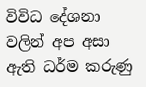විවිධ දේශනා වලින් අප අසා ඇති ධර්ම කරුණු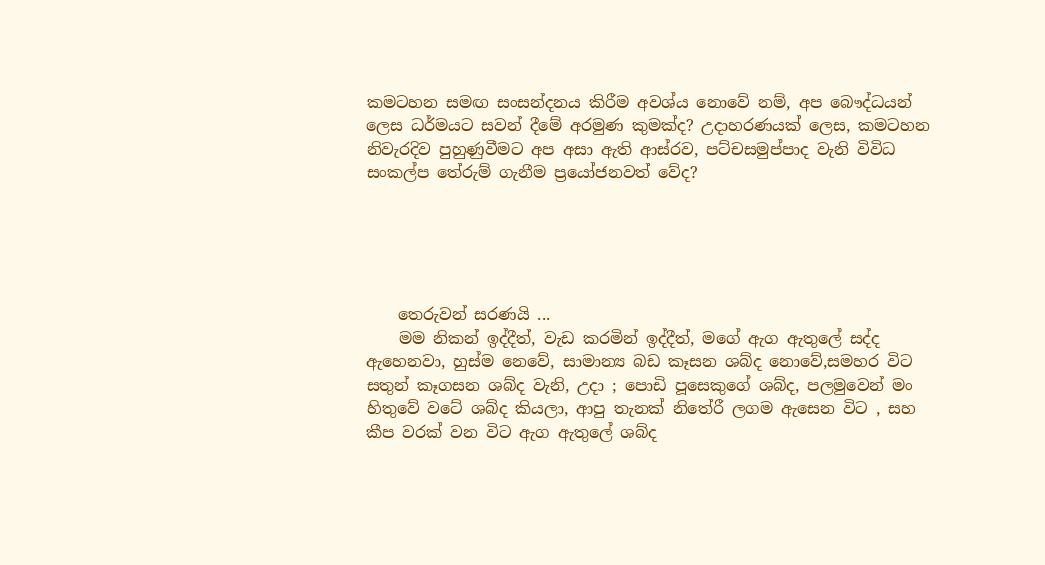කමටහන සමඟ සංසන්දනය කිරීම අවශ්ය නොවේ නම්, අප බෞද්ධයන් ලෙස ධර්මයට සවන් දීමේ අරමුණ කුමක්ද? උදාහරණයක් ලෙස, කමටහන නිවැරදිව පුහුණුවීමට අප අසා ඇති ආස්රව, පට්චසමුප්පාද වැනි විවිධ සංකල්ප තේරුම් ගැනීම ප්‍රයෝජනවත් වේද?





    තෙරුවන් සරණයි ...
    මම නිකන් ඉද්දීත්, වැඩ කරමින් ඉද්දීත්, මගේ ඇග ඇතුලේ සද්ද ඇහෙනවා, හුස්ම නෙවේ, සාමාන්‍ය බඩ කෑසන ශබ්ද නොවේ,සමහර විට සතුන් කෑගසන ශබ්ද වැනි, උදා ; පොඩි පූසෙකුගේ ශබ්ද, පලමුවෙන් මං හිතුවේ වටේ ශබ්ද කියලා, ආපු තැනක් නිතේරී ලගම ඇසෙන විට , සහ කීප වරක් වන විට ඇග ඇතුලේ ශබ්ද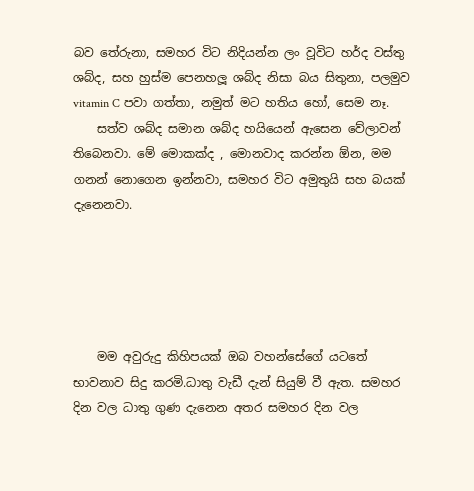බව තේරුනා, සමහර විට නිදියන්න ලං වූවිට හර්ද වස්තු ශබ්ද, සහ හුස්ම පෙනහලූ ශබ්ද නිසා බය සිතුනා, පලමුව vitamin C පවා ගත්තා, නමුත් මට හතිය හෝ, සෙම නෑ.
    සත්ව ශබ්ද සමාන ශබ්ද හයියෙන් ඇසෙන වේලාවන් තිබෙනවා. මේ මොකක්ද , මොනවාද කරන්න ඕන, මම ගනන් නොගෙන ඉන්නවා, සමහර විට අමුතුයි සහ බයක් දැනෙනවා.





    මම අවුරුදු කිහිපයක් ඔබ වහන්සේගේ යටතේ භාවනාව සිදු කරමි.ධාතු වැඩී දැන් සියුම් වී ඇත. සමහර දින වල ධාතු ගුණ දැනෙන අතර සමහර දින වල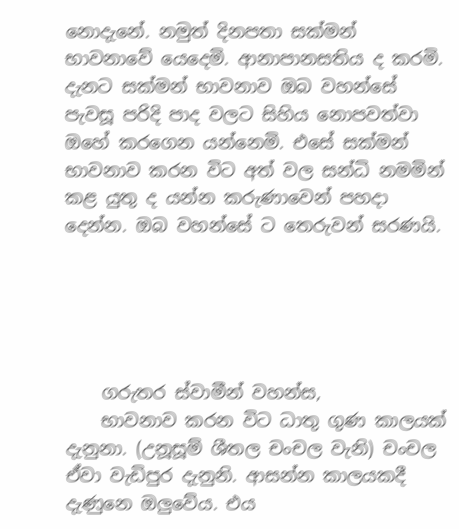නොදැනේ. නමුත් දිනපතා සක්මන් භාවනාවේ යෙදෙමි. ආනාපානසතිය ද කරමි. දැනට සක්මන් භාවනාව ඔබ වහන්සේ පැවසූ පරිදි පාද වලට සිහිය නොපවත්වා ඔහේ කරගෙන යන්නෙමි. එසේ සක්මන් භාවනාව කරන විට අත් වල සන්ධි නමමින් කළ යුතු ද යන්න කරුණාවෙන් පහදා දෙන්න. ඔබ වහන්සේ ට තෙරුවන් සරණයි.





    ගරුතර ස්වාමීන් වහන්ස,
    භාවනාව කරන විට ධාතු ගුණ කාලයක් දැනුනා. (උනූසූම් ශීතල චංචල වැනි) චංචල ඒවා වැඩිපුර දැනුනි. ආසන්න කාලයකදී දැණුනෙ ඔලුවේය. එය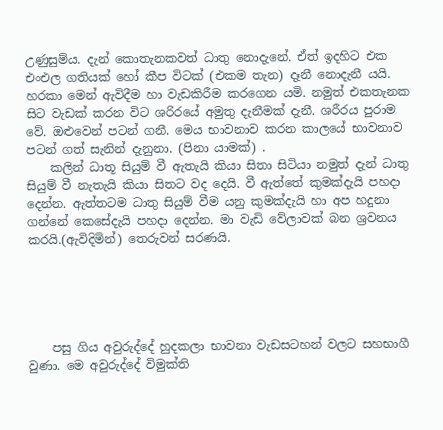උණුසුම්ය. දැන් කොතැනකවත් ධාතු නොදැනේ. ඒත් ඉදහිට එක එංඑල ගතියක් හෝ කීප විටක් (එකම තැන) දෑනී නොදැනී යයි. හරකා මෙන් ඇවිදීම හා වැඩකිරීම කරගෙන යමි. නමුත් එකතැනක සිට වැඩක් කරන විට ශරිරයේ අමුතු දැනීමක් දැනී. ශරීරය පුරාම වේ. ඔළුවෙන් පටන් ගනී. මෙය භාවනාව කරන කාලයේ භාවනාව පටන් ගත් සැනින් දැනුනා. (පිනා යාමක්) .
    කලින් ධාතූ සියුම් වී ඇතැයි කියා සිතා සිටියා නමුත් දැන් ධාතු සියුම් වී නැතැයි කියා සිතට වද දෙයි. වී ඇත්තේ කුමක්දැයි පහදා දෙන්න. ඇත්තටම ධාතු සියුම් වීම යනු කුමක්දැයි හා අප හදුනා ගන්නේ කෙසේදැයි පහදා දෙන්න. මා වැඩි වේලාවක් බන ශ්‍රවනය කරයි.(ඇවිදිමින්) තෙරුවන් සරණයි.





    පසු ගිය අවුරුද්දේ හුදකලා භාවනා වැඩසටහන් වලට සහභාගී වුණා. මෙ අවුරුද්දේ විමුක්ති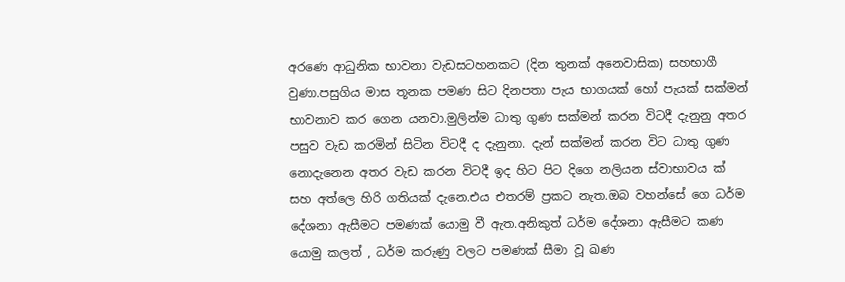අරණෙ ආධුනික භාවනා වැඩසටහනකට (දින තුනක් අනෙවාසික) සහභාගී වුණා.පසුගිය මාස තූනක පමණ සිට දිනපතා පැය භාගයක් හෝ පැයක් සක්මන් භාවනාව කර ගෙන යනවා.මුලින්ම ධාතු ගුණ සක්මන් කරන විටදී දැනුනු අතර පසුව වැඩ කරමින් සිටින විටදී ද දැනුනා. දැන් සක්මන් කරන විට ධාතු ගුණ නොදැනෙන අතර වැඩ කරන විටදී ඉද හිට පිට දිගෙ නලියන ස්වාභාවය ක් සහ අත්ලෙ හිරි ගතියක් දැනෙ.එය එතරම් ප්‍රකට නැත.ඔබ වහන්සේ ගෙ ධර්ම දේශනා ඇසීමට පමණක් යොමු වී ඇත.අනිකුත් ධර්ම දේශනා ඇසීමට කණ යොමු කලත් , ධර්ම කරුණු වලට පමණක් සීමා වූ ඛණ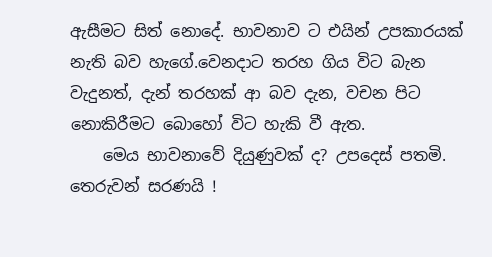ඇසීමට සිත් නොදේ. භාවනාව ට එයින් උපකාරයක් නැති බව හැගේ.වෙනදාට තරහ ගිය විට බැන වැදුනත්, දැන් තරහක් ආ බව දැන, වචන පිට නොකිරීමට බොහෝ විට හැකි වී ඇත.
    මෙය භාවනාවේ දියුණුවක් ද? උපදෙස් පතමි. තෙරුවන් සරණයි !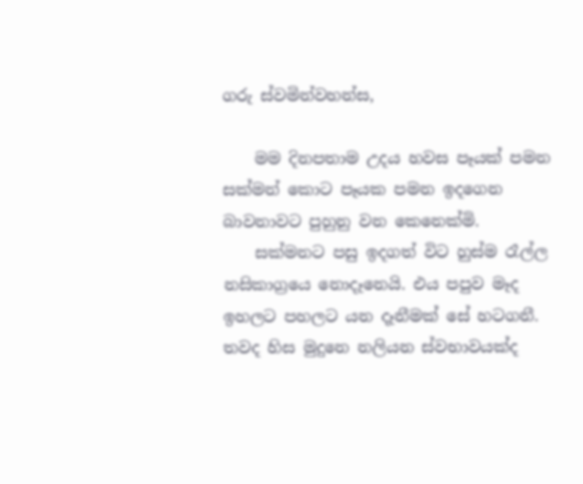ගරු ස්වමින්වහන්ස,

    මම දිනපතාම උදය හවස පෑයක් පමන සක්මන් කොට පෑයක පමන ඉදගෙන බාවනාවට පුහුනු වන කෙනෙක්මි.
    සක්මනට පසු ඉදගත් විට හුස්ම රෑල්ල නසිකාග්‍රයෙ නොදෑනෙයි. එය පපුව මෑද ඉහලට පහලට යන දෑනීමක් සේ හටගනී. තවද හිස මුදුනෙ නලියන ස්වභාවයක්ද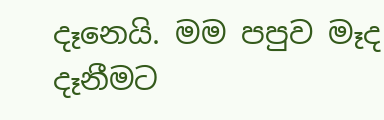දෑනෙයි. මම පපුව මෑද දෑනීමට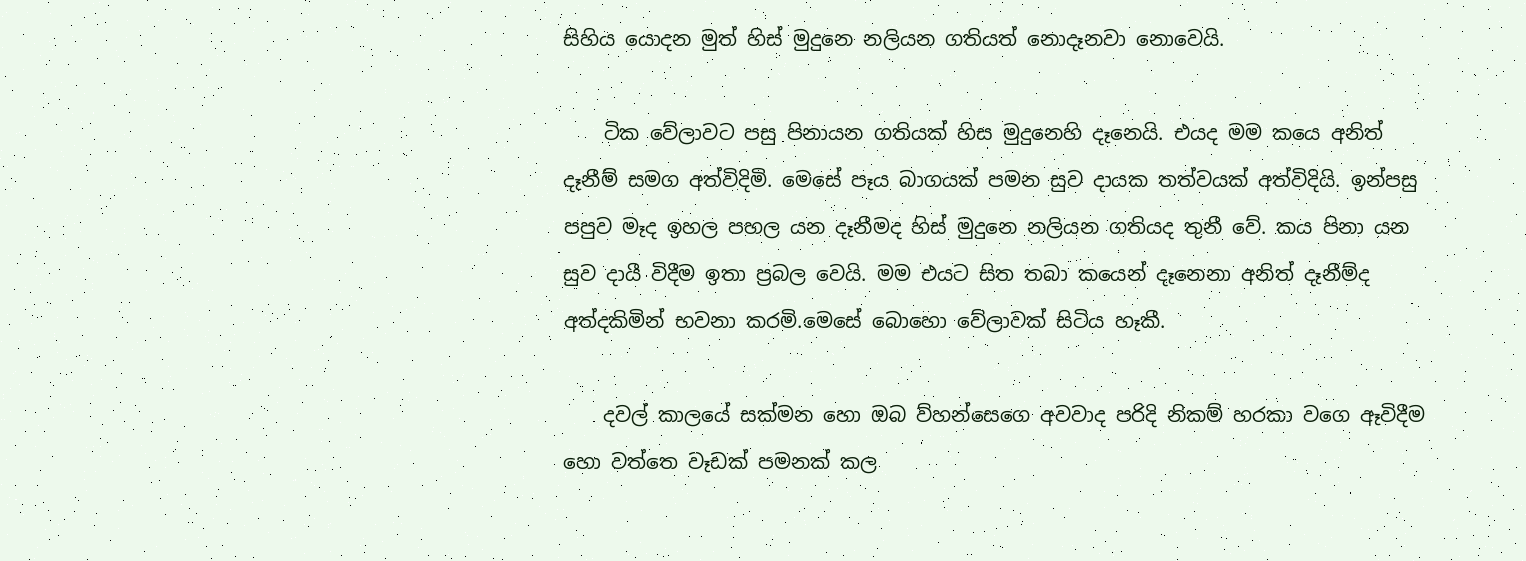සිහිය යොදන මුත් හිස් මුදුනෙ නලියන ගතියත් නොදෑනවා නොවෙයි.

    ටික වේලාවට පසු පිනායන ගතියක් හිස මුදුනෙහි දෑනෙයි. එයද මම කයෙ අනිත් දෑනීම් සමග අත්විදිමි. මෙසේ පෑය බාගයක් පමන සුව දායක තත්වයක් අත්විදියි. ඉන්පසු පපුව මෑද ඉහල පහල යන දෑනීමද හිස් මුදුනෙ නලියන ගතියද තුනී වේ. කය පිනා යන සුව දායී විදීම ඉතා ප්‍රබල වෙයි. මම එයට සිත තබා කයෙන් දෑනෙනා අනිත් දෑනීම්ද අත්දකිමින් භවනා කරමි.මෙසේ බොහො වේලාවක් සිටිය හෑකී.

    දවල් කාලයේ සක්මන හො ඔබ ව්හන්සෙගෙ අවවාද පරිදි නිකම් හරකා වගෙ ඈවිදීම හො වත්තෙ වෑඩක් පමනක් කල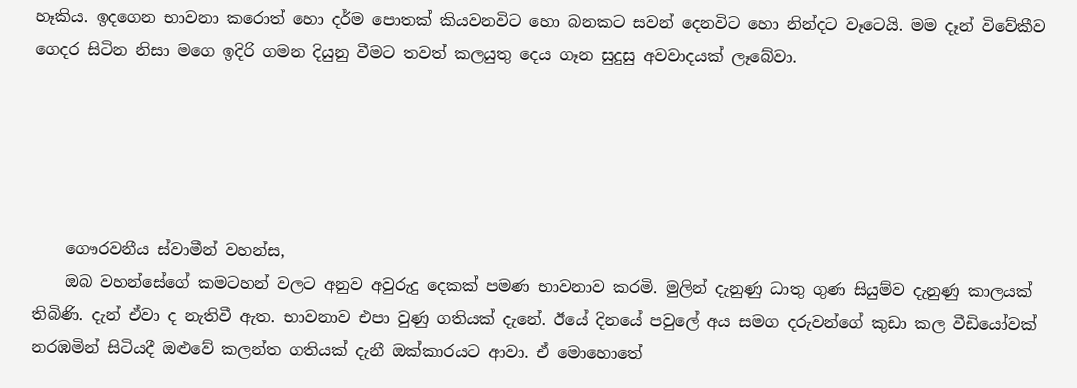හෑකිය. ඉදගෙන භාවනා කරොත් හො දර්ම පොතක් කියවනවිට හො බනකට සවන් දෙනවිට හො නින්දට වෑටෙයි. මම දෑන් විවේකීව ගෙදර සිටින නිසා මගෙ ඉදිරි ගමන දියුනු වීමට තවත් කලයුතු දෙය ගෑන සුදුසු අවවාදයක් ලෑබේවා.





    ගෞරවනීය ස්වාමීන් වහන්ස,
    ඔබ වහන්සේගේ කමටහන් වලට අනුව අවුරුදු දෙකක් පමණ භාවනාව කරමි. මුලින් දැනුණු ධාතු ගුණ සියුම්ව දැනුණු කාලයක් තිබිණි. දැන් ඒවා ද නැතිවී ඇත. භාවනාව එපා වුණු ගතියක් දැනේ. ඊයේ දිනයේ පවුලේ අය සමග දරුවන්ගේ කුඩා කල වීඩියෝවක් නරඹමින් සිටියදී ඔළුවේ කලන්ත ගතියක් දැනී ඔක්කාරයට ආවා. ඒ මොහොතේ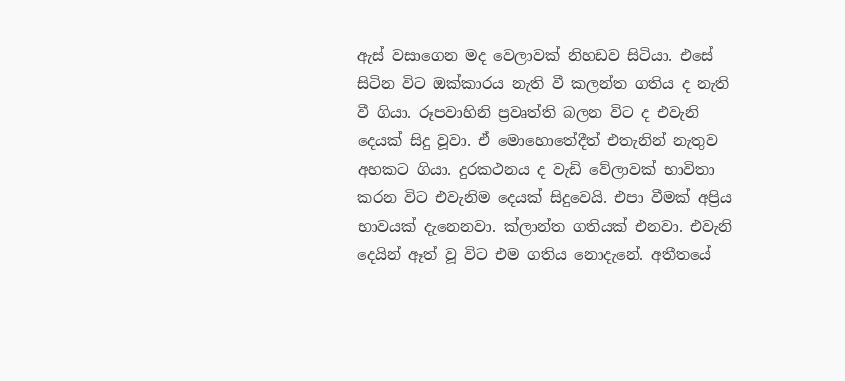ඇස් වසාගෙන මද වෙලාවක් නිහඩව සිටියා. එසේ සිටින විට ඔක්කාරය නැති වී කලන්ත ගතිය ද නැති වී ගියා. රූපවාහිනි ප්‍රවෘත්ති බලන විට ද එවැනි දෙයක් සිදු වූවා. ඒ මොහොතේදීත් එතැනින් නැතුව අහකට ගියා. දුරකථනය ද වැඩි වේලාවක් භාවිතා කරන විට එවැනිම දෙයක් සිදුවෙයි. එපා වීමක් අප්‍රිය භාවයක් දැනෙනවා. ක්ලාන්ත ගතියක් එනවා. එවැනි දෙයින් ඈත් වූ විට එම ගතිය නොදැනේ. අතීතයේ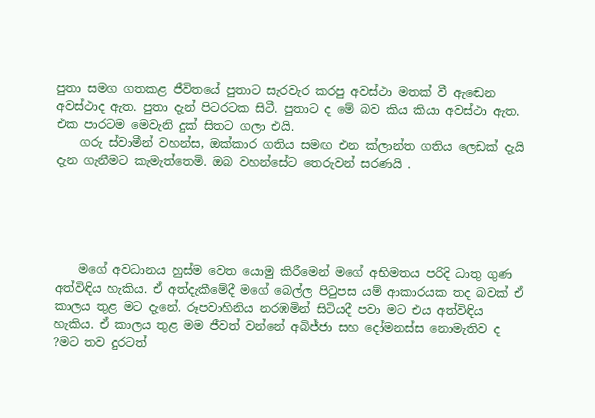පුතා සමග ගතකළ ජීවිතයේ පුතාට සැරවැර කරපු අවස්ථා මතක් වී ඇඬෙන අවස්ථාද ඇත. පුතා දැන් පිටරටක සිටී. පුතාට ද මේ බව කිය කියා අවස්ථා ඇත. එක පාරටම මෙවැනි දුක් සිතට ගලා එයි.
    ගරු ස්වාමීන් වහන්ස, ඔක්කාර ගතිය සමඟ එන ක්ලාන්ත ගතිය ලෙඩක් දැයි දැන ගැනීමට කැමැත්තෙමි. ඔබ වහන්සේට තෙරුවන් සරණයි .





    මගේ අවධානය හුස්ම වෙත යොමු කිරීමෙන් මගේ අභිමතය පරිදි ධාතු ගුණ අත්විඳිය හැකිය. ඒ අත්දැකීමේදී මගේ බෙල්ල පිටුපස යම් ආකාරයක තද බවක් ඒ කාලය තුළ මට දැනේ. රූපවාහිනිය නරඹමින් සිටියදී පවා මට එය අත්විඳිය හැකිය. ඒ කාලය තුළ මම ජීවත් වන්නේ අබිජ්ජා සහ දෝමනස්ස නොමැතිව ද ?මට තව දුරටත්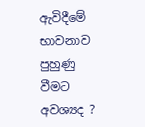ඇවිදීමේ භාවනාව පුහුණු වීමට අවශ්‍යද ?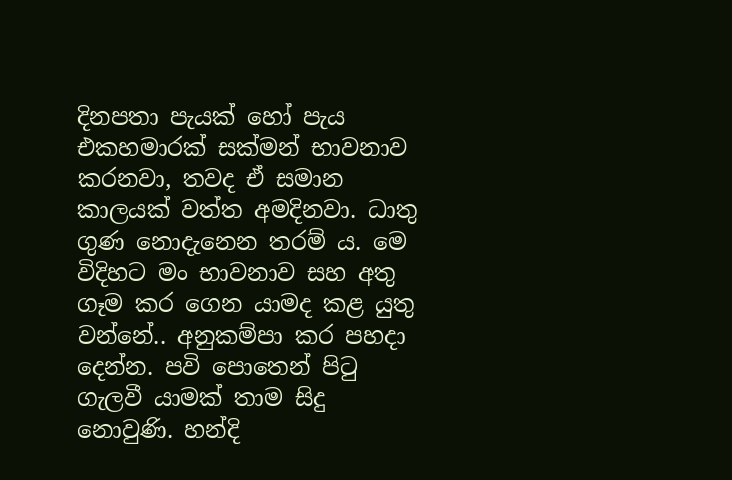දිනපතා පැයක් හෝ පැය එකහමාරක් සක්මන් භාවනාව කරනවා, තවද ඒ සමාන කාලයක් වත්ත අමදිනවා. ධාතු ගුණ නොදැනෙන තරම් ය. මෙ විදිහට මං භාවනාව සහ අතු ගෑම කර ගෙන යාමද කළ යුතු වන්නේ.. අනුකම්පා කර පහදා දෙන්න. පවි පොතෙන් පිටු ගැලවී යාමක් තාම සිදු නොවුණි. හන්දි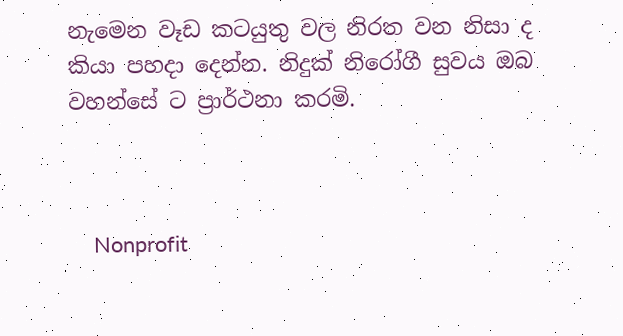නැමෙන වෑඩ කටයුතු වල නිරත වන නිසා ද කියා පහදා දෙන්න. නිදුක් නිරෝගී සුවය ඔබ වහන්සේ ට ප්‍රාර්ථනා කරමි.



    Nonprofit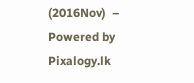(2016Nov)  –  Powered by Pixalogy.lk